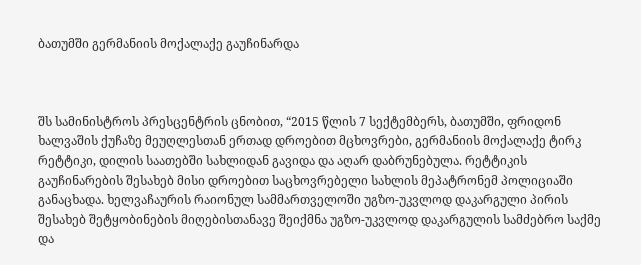ბათუმში გერმანიის მოქალაქე გაუჩინარდა



შს სამინისტროს პრესცენტრის ცნობით, “2015 წლის 7 სექტემბერს, ბათუმში, ფრიდონ ხალვაშის ქუჩაზე მეუღლესთან ერთად დროებით მცხოვრები, გერმანიის მოქალაქე ტირკ რეტტიკი, დილის საათებში სახლიდან გავიდა და აღარ დაბრუნებულა. რეტტიკის გაუჩინარების შესახებ მისი დროებით საცხოვრებელი სახლის მეპატრონემ პოლიციაში განაცხადა. ხელვაჩაურის რაიონულ სამმართველოში უგზო-უკვლოდ დაკარგული პირის შესახებ შეტყობინების მიღებისთანავე შეიქმნა უგზო-უკვლოდ დაკარგულის სამძებრო საქმე და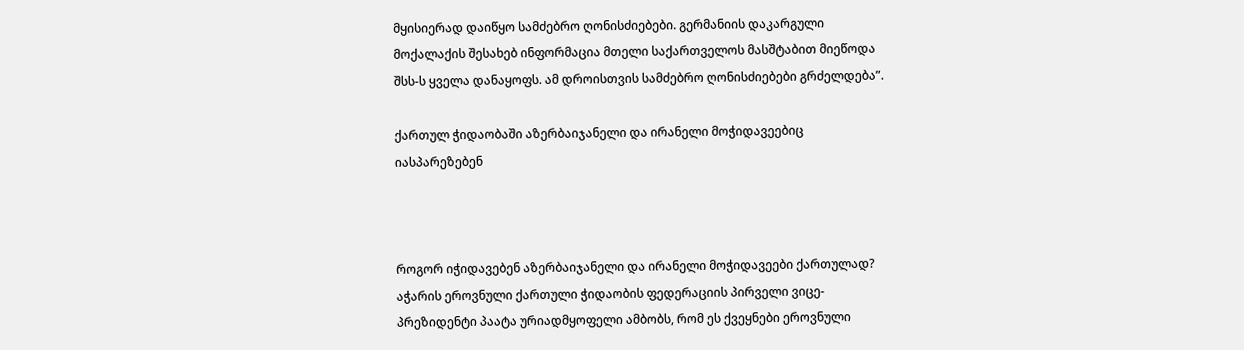მყისიერად დაიწყო სამძებრო ღონისძიებები. გერმანიის დაკარგული მოქალაქის შესახებ ინფორმაცია მთელი საქართველოს მასშტაბით მიეწოდა შსს-ს ყველა დანაყოფს. ამ დროისთვის სამძებრო ღონისძიებები გრძელდება”.

ქართულ ჭიდაობაში აზერბაიჯანელი და ირანელი მოჭიდავეებიც იასპარეზებენ



როგორ იჭიდავებენ აზერბაიჯანელი და ირანელი მოჭიდავეები ქართულად? აჭარის ეროვნული ქართული ჭიდაობის ფედერაციის პირველი ვიცე-პრეზიდენტი პაატა ურიადმყოფელი ამბობს, რომ ეს ქვეყნები ეროვნული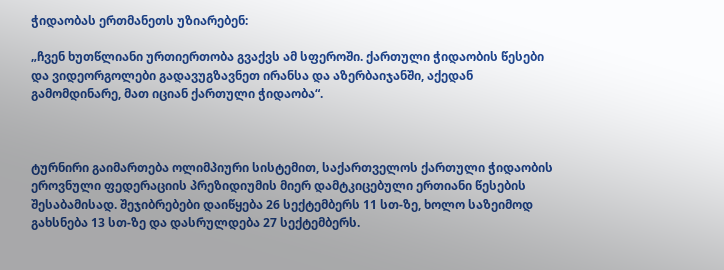ჭიდაობას ერთმანეთს უზიარებენ:

„ჩვენ ხუთწლიანი ურთიერთობა გვაქვს ამ სფეროში. ქართული ჭიდაობის წესები და ვიდეორგოლები გადავუგზავნეთ ირანსა და აზერბაიჯანში, აქედან გამომდინარე, მათ იციან ქართული ჭიდაობა“.



ტურნირი გაიმართება ოლიმპიური სისტემით, საქართველოს ქართული ჭიდაობის ეროვნული ფედერაციის პრეზიდიუმის მიერ დამტკიცებული ერთიანი წესების შესაბამისად. შეჯიბრებები დაიწყება 26 სექტემბერს 11 სთ-ზე, ხოლო საზეიმოდ გახსნება 13 სთ-ზე და დასრულდება 27 სექტემბერს.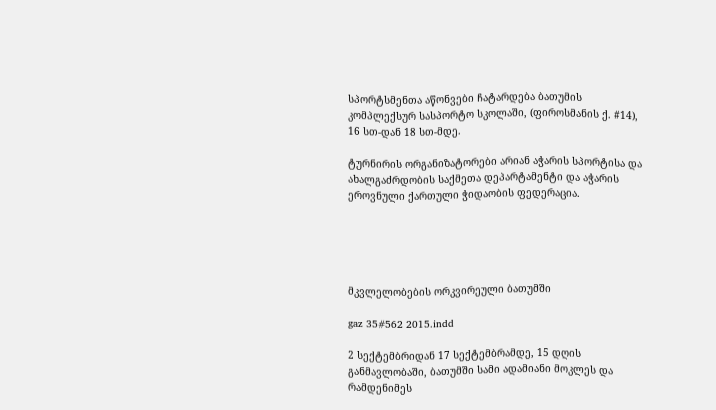სპორტსმენთა აწონვები ჩატარდება ბათუმის კომპლექსურ სასპორტო სკოლაში, (ფიროსმანის ქ. #14), 16 სთ-დან 18 სთ-მდე.

ტურნირის ორგანიზატორები არიან აჭარის სპორტისა და ახალგაძრდობის საქმეთა დეპარტამენტი და აჭარის ეროვნული ქართული ჭიდაობის ფედერაცია.





მკვლელობების ორკვირეული ბათუმში

gaz 35#562 2015.indd

2 სექტემბრიდან 17 სექტემბრამდე, 15 დღის განმავლობაში, ბათუმში სამი ადამიანი მოკლეს და რამდენიმეს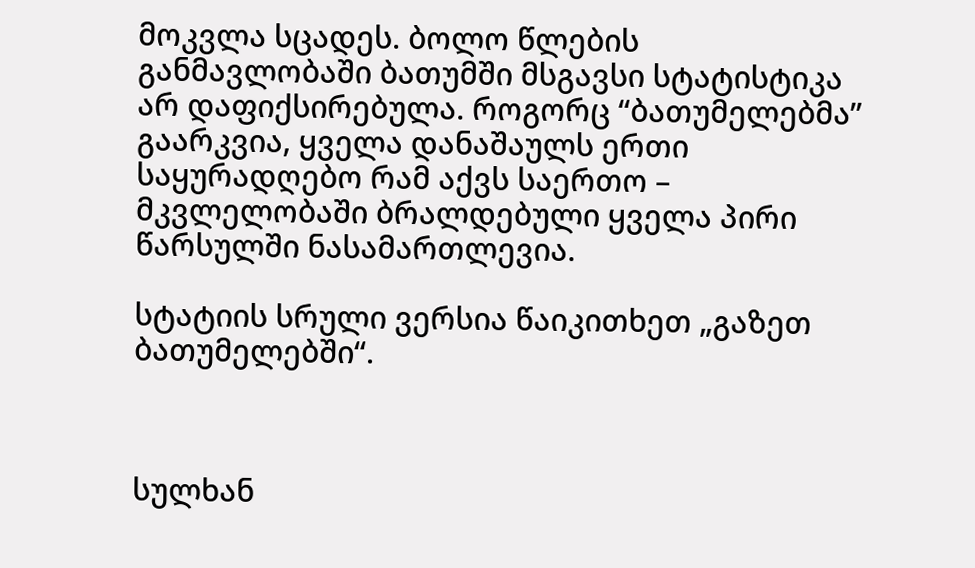მოკვლა სცადეს. ბოლო წლების განმავლობაში ბათუმში მსგავსი სტატისტიკა არ დაფიქსირებულა. როგორც “ბათუმელებმა” გაარკვია, ყველა დანაშაულს ერთი საყურადღებო რამ აქვს საერთო – მკვლელობაში ბრალდებული ყველა პირი წარსულში ნასამართლევია.

სტატიის სრული ვერსია წაიკითხეთ „გაზეთ ბათუმელებში“.



სულხან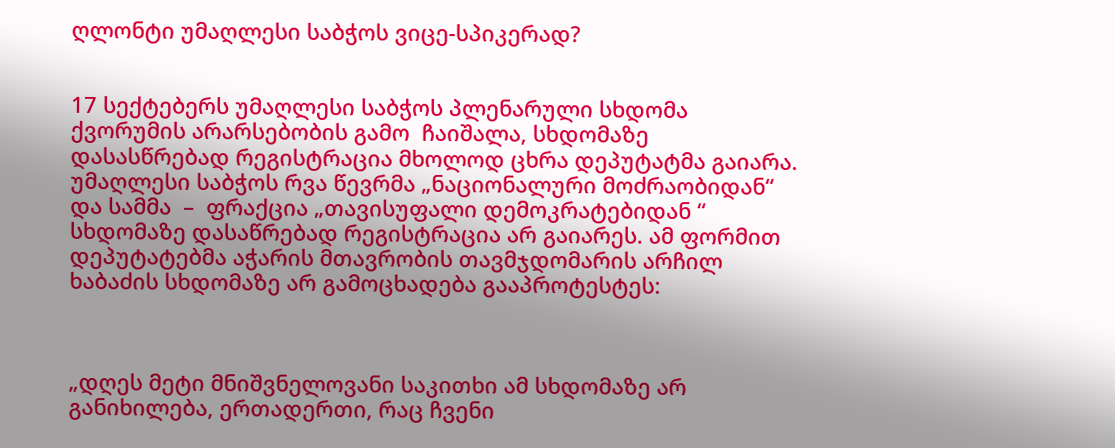ღლონტი უმაღლესი საბჭოს ვიცე-სპიკერად?


17 სექტებერს უმაღლესი საბჭოს პლენარული სხდომა ქვორუმის არარსებობის გამო  ჩაიშალა, სხდომაზე დასასწრებად რეგისტრაცია მხოლოდ ცხრა დეპუტატმა გაიარა. უმაღლესი საბჭოს რვა წევრმა „ნაციონალური მოძრაობიდან“ და სამმა  –  ფრაქცია „თავისუფალი დემოკრატებიდან “ სხდომაზე დასაწრებად რეგისტრაცია არ გაიარეს. ამ ფორმით დეპუტატებმა აჭარის მთავრობის თავმჯდომარის არჩილ ხაბაძის სხდომაზე არ გამოცხადება გააპროტესტეს:



„დღეს მეტი მნიშვნელოვანი საკითხი ამ სხდომაზე არ განიხილება, ერთადერთი, რაც ჩვენი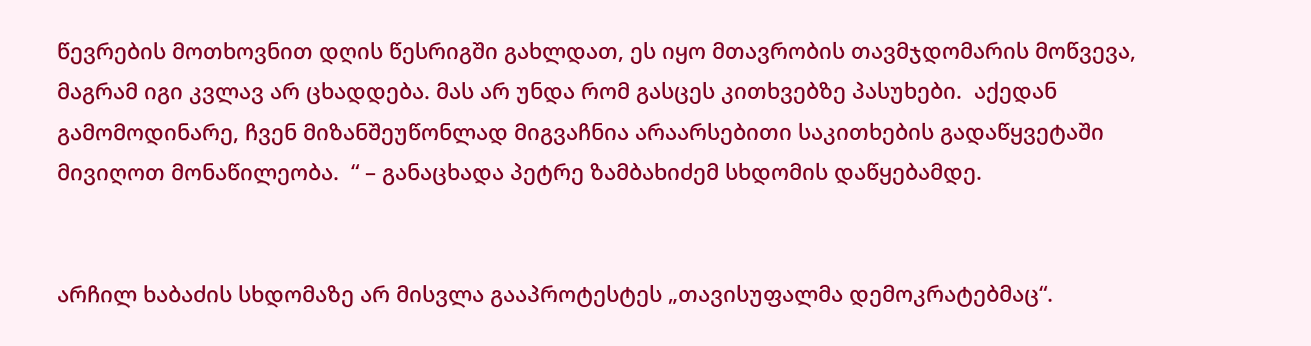წევრების მოთხოვნით დღის წესრიგში გახლდათ, ეს იყო მთავრობის თავმჯდომარის მოწვევა, მაგრამ იგი კვლავ არ ცხადდება. მას არ უნდა რომ გასცეს კითხვებზე პასუხები.  აქედან გამომოდინარე, ჩვენ მიზანშეუწონლად მიგვაჩნია არაარსებითი საკითხების გადაწყვეტაში მივიღოთ მონაწილეობა.  “ – განაცხადა პეტრე ზამბახიძემ სხდომის დაწყებამდე.


არჩილ ხაბაძის სხდომაზე არ მისვლა გააპროტესტეს „თავისუფალმა დემოკრატებმაც“.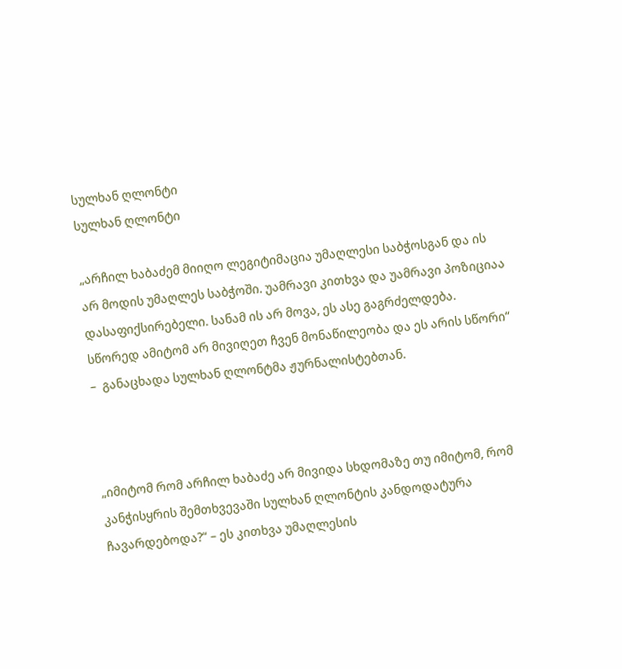სულხან ღლონტი
სულხან ღლონტი

„არჩილ ხაბაძემ მიიღო ლეგიტიმაცია უმაღლესი საბჭოსგან და ის არ მოდის უმაღლეს საბჭოში. უამრავი კითხვა და უამრავი პოზიციაა დასაფიქსირებელი. სანამ ის არ მოვა, ეს ასე გაგრძელდება. სწორედ ამიტომ არ მივიღეთ ჩვენ მონაწილეობა და ეს არის სწორი“ –  განაცხადა სულხან ღლონტმა ჟურნალისტებთან.



„იმიტომ რომ არჩილ ხაბაძე არ მივიდა სხდომაზე თუ იმიტომ, რომ კანჭისყრის შემთხვევაში სულხან ღლონტის კანდოდატურა ჩავარდებოდა?“ – ეს კითხვა უმაღლესის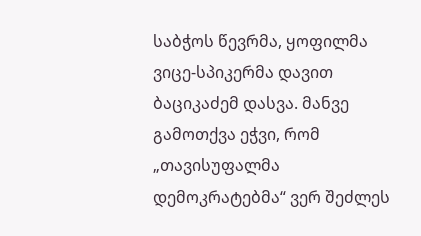საბჭოს წევრმა, ყოფილმა ვიცე-სპიკერმა დავით ბაციკაძემ დასვა. მანვე გამოთქვა ეჭვი, რომ „თავისუფალმა დემოკრატებმა“ ვერ შეძლეს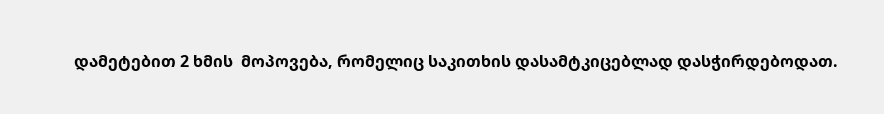დამეტებით 2 ხმის  მოპოვება, რომელიც საკითხის დასამტკიცებლად დასჭირდებოდათ.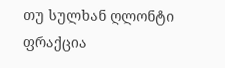თუ სულხან ღლონტი  ფრაქცია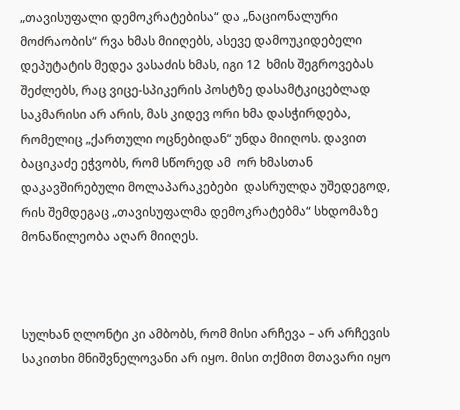„თავისუფალი დემოკრატებისა“ და „ნაციონალური მოძრაობის“ რვა ხმას მიიღებს, ასევე დამოუკიდებელი დეპუტატის მედეა ვასაძის ხმას, იგი 12  ხმის შეგროვებას შეძლებს, რაც ვიცე-სპიკერის პოსტზე დასამტკიცებლად საკმარისი არ არის, მას კიდევ ორი ხმა დასჭირდება, რომელიც „ქართული ოცნებიდან“ უნდა მიიღოს. დავით  ბაციკაძე ეჭვობს, რომ სწორედ ამ  ორ ხმასთან დაკავშირებული მოლაპარაკებები  დასრულდა უშედეგოდ, რის შემდეგაც „თავისუფალმა დემოკრატებმა“ სხდომაზე მონაწილეობა აღარ მიიღეს.



სულხან ღლონტი კი ამბობს, რომ მისი არჩევა – არ არჩევის საკითხი მნიშვნელოვანი არ იყო. მისი თქმით მთავარი იყო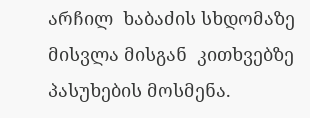არჩილ  ხაბაძის სხდომაზე მისვლა მისგან  კითხვებზე პასუხების მოსმენა.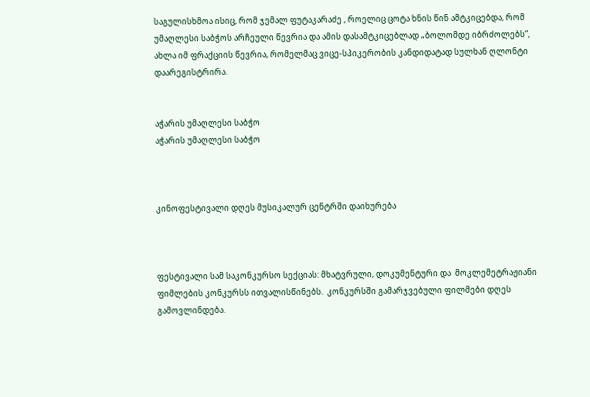საგულისხმოა ისიც, რომ ჯემალ ფუტაკარაძე , როელიც ცოტა ხნის წინ ამტკიცებდა, რომ უმაღლესი საბჭოს არჩეული წევრია და ამის დასამტკიცებლად „ბოლომდე იბრძოლებს“, ახლა იმ ფრაქციის წევრია, რომელმაც ვიცე-სპიკერობის კანდიდატად სულხან ღლონტი დაარეგისტრირა.


აჭარის უმაღლესი საბჭო
აჭარის უმაღლესი საბჭო



კინოფესტივალი დღეს მუსიკალურ ცენტრში დაიხურება



ფესტივალი სამ საკონკურსო სექციას: მხატვრული, დოკუმენტური და  მოკლემეტრაჟიანი  ფიმლების კონკურსს ითვალისწინებს.  კონკურსში გამარჯვებული ფილმები დღეს გამოვლინდება.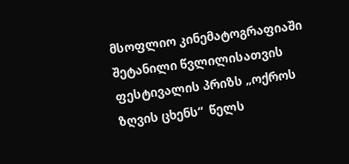მსოფლიო კინემატოგრაფიაში შეტანილი წვლილისათვის ფესტივალის პრიზს „ოქროს ზღვის ცხენს“  წელს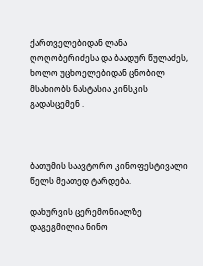ქართველებიდან ლანა ღოღობერიძესა და ბაადურ წულაძეს, ხოლო უცხოელებიდან ცნობილ მსახიობს ნასტასია კინსკის გადასცემენ .



ბათუმის საავტორო კინოფესტივალი  წელს მეათედ ტარდება.

დახურვის ცერემონიალზე  დაგეგმილია ნინო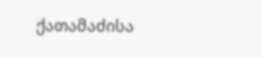ქათამაძისა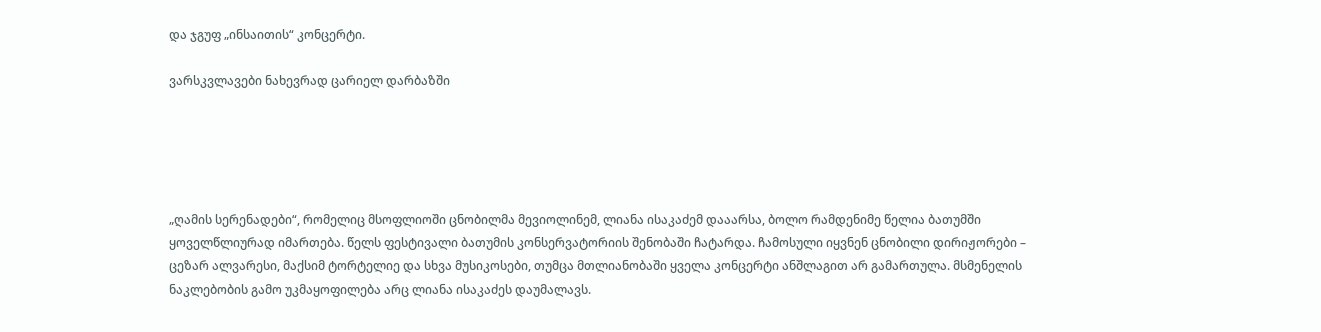და ჯგუფ „ინსაითის“ კონცერტი.

ვარსკვლავები ნახევრად ცარიელ დარბაზში





„ღამის სერენადები“, რომელიც მსოფლიოში ცნობილმა მევიოლინემ, ლიანა ისაკაძემ დააარსა, ბოლო რამდენიმე წელია ბათუმში ყოველწლიურად იმართება. წელს ფესტივალი ბათუმის კონსერვატორიის შენობაში ჩატარდა. ჩამოსული იყვნენ ცნობილი დირიჟორები – ცეზარ ალვარესი, მაქსიმ ტორტელიე და სხვა მუსიკოსები, თუმცა მთლიანობაში ყველა კონცერტი ანშლაგით არ გამართულა. მსმენელის ნაკლებობის გამო უკმაყოფილება არც ლიანა ისაკაძეს დაუმალავს.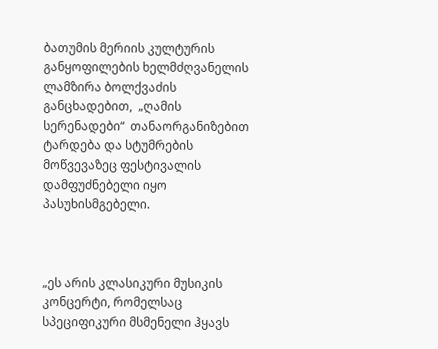ბათუმის მერიის კულტურის განყოფილების ხელმძღვანელის ლამზირა ბოლქვაძის განცხადებით,  „ღამის სერენადები“  თანაორგანიზებით ტარდება და სტუმრების მოწვევაზეც ფესტივალის დამფუძნებელი იყო პასუხისმგებელი.



„ეს არის კლასიკური მუსიკის კონცერტი, რომელსაც სპეციფიკური მსმენელი ჰყავს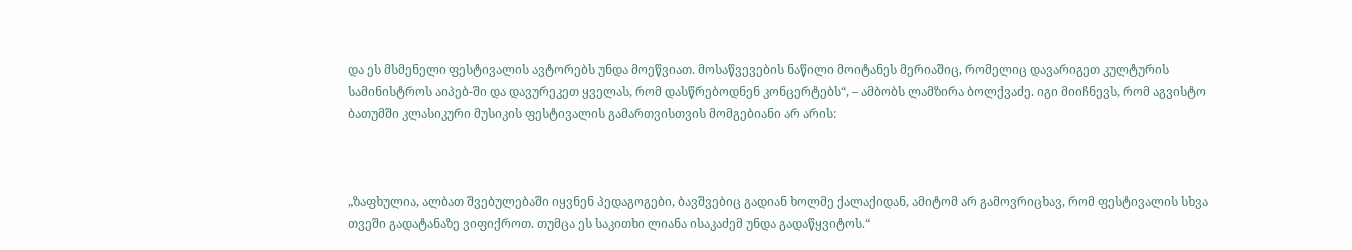და ეს მსმენელი ფესტივალის ავტორებს უნდა მოეწვიათ. მოსაწვევების ნაწილი მოიტანეს მერიაშიც, რომელიც დავარიგეთ კულტურის სამინისტროს აიპებ-ში და დავურეკეთ ყველას, რომ დასწრებოდნენ კონცერტებს“, – ამბობს ლამზირა ბოლქვაძე. იგი მიიჩნევს, რომ აგვისტო ბათუმში კლასიკური მუსიკის ფესტივალის გამართვისთვის მომგებიანი არ არის:



„ზაფხულია, ალბათ შვებულებაში იყვნენ პედაგოგები, ბავშვებიც გადიან ხოლმე ქალაქიდან, ამიტომ არ გამოვრიცხავ, რომ ფესტივალის სხვა თვეში გადატანაზე ვიფიქროთ. თუმცა ეს საკითხი ლიანა ისაკაძემ უნდა გადაწყვიტოს.“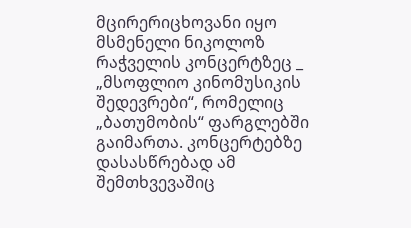მცირერიცხოვანი იყო მსმენელი ნიკოლოზ რაჭველის კონცერტზეც _ „მსოფლიო კინომუსიკის შედევრები“, რომელიც  „ბათუმობის“ ფარგლებში გაიმართა. კონცერტებზე დასასწრებად ამ შემთხვევაშიც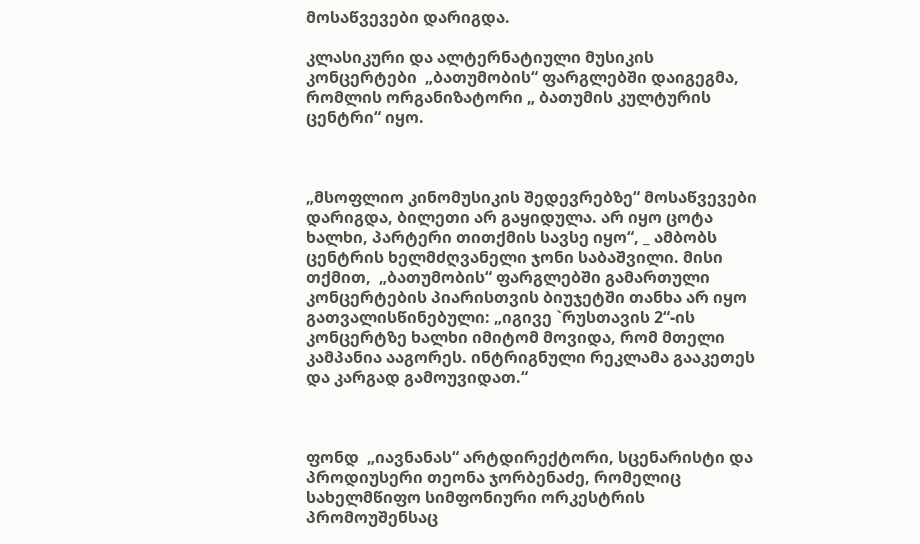მოსაწვევები დარიგდა.

კლასიკური და ალტერნატიული მუსიკის კონცერტები  „ბათუმობის“ ფარგლებში დაიგეგმა, რომლის ორგანიზატორი „ ბათუმის კულტურის ცენტრი“ იყო.



„მსოფლიო კინომუსიკის შედევრებზე“ მოსაწვევები დარიგდა, ბილეთი არ გაყიდულა. არ იყო ცოტა ხალხი, პარტერი თითქმის სავსე იყო“, _ ამბობს ცენტრის ხელმძღვანელი ჯონი საბაშვილი. მისი თქმით,  „ბათუმობის“ ფარგლებში გამართული კონცერტების პიარისთვის ბიუჯეტში თანხა არ იყო გათვალისწინებული: „იგივე `რუსთავის 2“-ის კონცერტზე ხალხი იმიტომ მოვიდა, რომ მთელი კამპანია ააგორეს. ინტრიგნული რეკლამა გააკეთეს და კარგად გამოუვიდათ.“



ფონდ  „იავნანას“ არტდირექტორი, სცენარისტი და პროდიუსერი თეონა ჯორბენაძე, რომელიც სახელმწიფო სიმფონიური ორკესტრის პრომოუშენსაც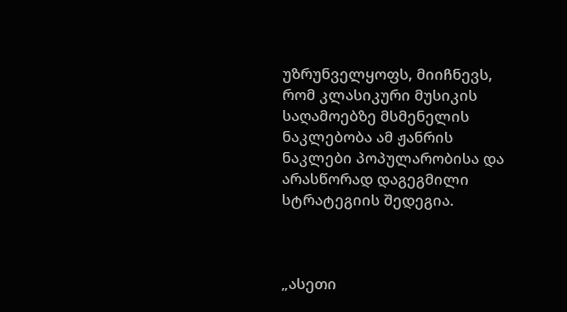უზრუნველყოფს, მიიჩნევს, რომ კლასიკური მუსიკის საღამოებზე მსმენელის ნაკლებობა ამ ჟანრის ნაკლები პოპულარობისა და არასწორად დაგეგმილი სტრატეგიის შედეგია.



„ასეთი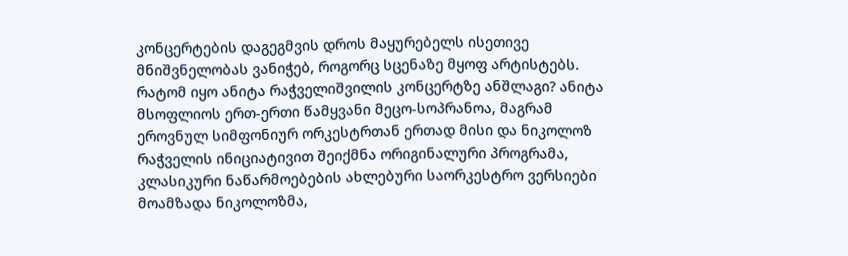კონცერტების დაგეგმვის დროს მაყურებელს ისეთივე მნიშვნელობას ვანიჭებ, როგორც სცენაზე მყოფ არტისტებს. რატომ იყო ანიტა რაჭველიშვილის კონცერტზე ანშლაგი? ანიტა მსოფლიოს ერთ-ერთი წამყვანი მეცო-სოპრანოა, მაგრამ ეროვნულ სიმფონიურ ორკესტრთან ერთად მისი და ნიკოლოზ რაჭველის ინიციატივით შეიქმნა ორიგინალური პროგრამა, კლასიკური ნაწარმოებების ახლებური საორკესტრო ვერსიები მოამზადა ნიკოლოზმა,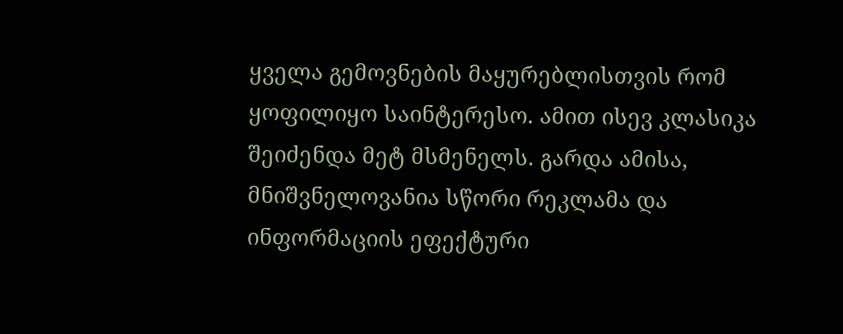ყველა გემოვნების მაყურებლისთვის რომ ყოფილიყო საინტერესო. ამით ისევ კლასიკა შეიძენდა მეტ მსმენელს. გარდა ამისა, მნიშვნელოვანია სწორი რეკლამა და ინფორმაციის ეფექტური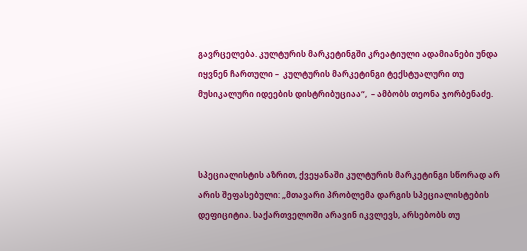გავრცელება. კულტურის მარკეტინგში კრეატიული ადამიანები უნდა იყვნენ ჩართული –  კულტურის მარკეტინგი ტექსტუალური თუ მუსიკალური იდეების დისტრიბუციაა“,  – ამბობს თეონა ჯორბენაძე.



სპეციალისტის აზრით, ქვეყანაში კულტურის მარკეტინგი სწორად არ არის შეფასებული: „მთავარი პრობლემა დარგის სპეციალისტების დეფიციტია. საქართველოში არავინ იკვლევს, არსებობს თუ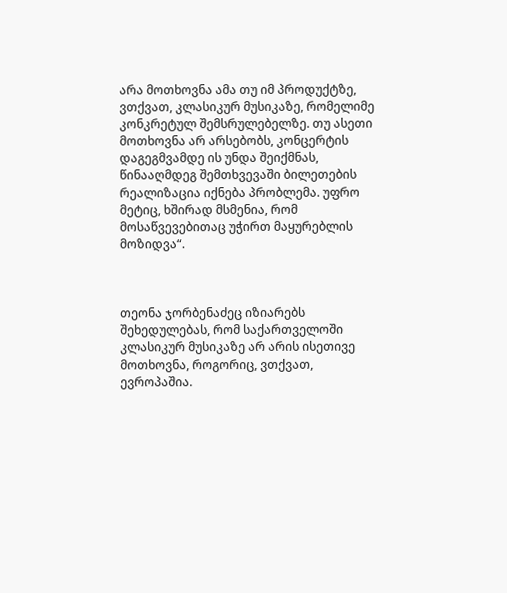არა მოთხოვნა ამა თუ იმ პროდუქტზე, ვთქვათ, კლასიკურ მუსიკაზე, რომელიმე კონკრეტულ შემსრულებელზე. თუ ასეთი მოთხოვნა არ არსებობს, კონცერტის დაგეგმვამდე ის უნდა შეიქმნას, წინააღმდეგ შემთხვევაში ბილეთების რეალიზაცია იქნება პრობლემა. უფრო მეტიც, ხშირად მსმენია, რომ მოსაწვევებითაც უჭირთ მაყურებლის მოზიდვა“.



თეონა ჯორბენაძეც იზიარებს შეხედულებას, რომ საქართველოში კლასიკურ მუსიკაზე არ არის ისეთივე მოთხოვნა, როგორიც, ვთქვათ, ევროპაშია.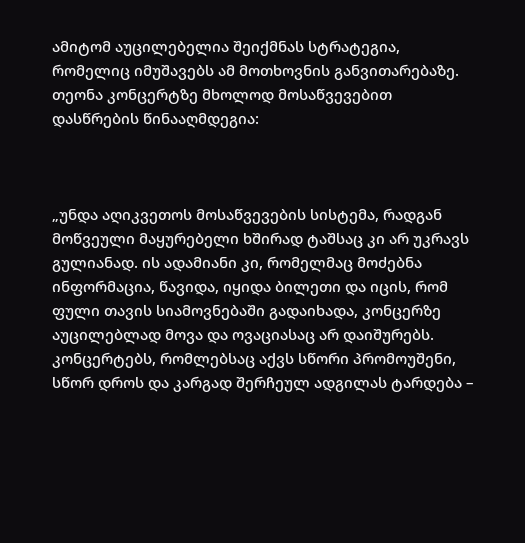ამიტომ აუცილებელია შეიქმნას სტრატეგია, რომელიც იმუშავებს ამ მოთხოვნის განვითარებაზე. თეონა კონცერტზე მხოლოდ მოსაწვევებით დასწრების წინააღმდეგია:



„უნდა აღიკვეთოს მოსაწვევების სისტემა, რადგან მოწვეული მაყურებელი ხშირად ტაშსაც კი არ უკრავს გულიანად. ის ადამიანი კი, რომელმაც მოძებნა ინფორმაცია, წავიდა, იყიდა ბილეთი და იცის, რომ ფული თავის სიამოვნებაში გადაიხადა, კონცერზე აუცილებლად მოვა და ოვაციასაც არ დაიშურებს. კონცერტებს, რომლებსაც აქვს სწორი პრომოუშენი, სწორ დროს და კარგად შერჩეულ ადგილას ტარდება –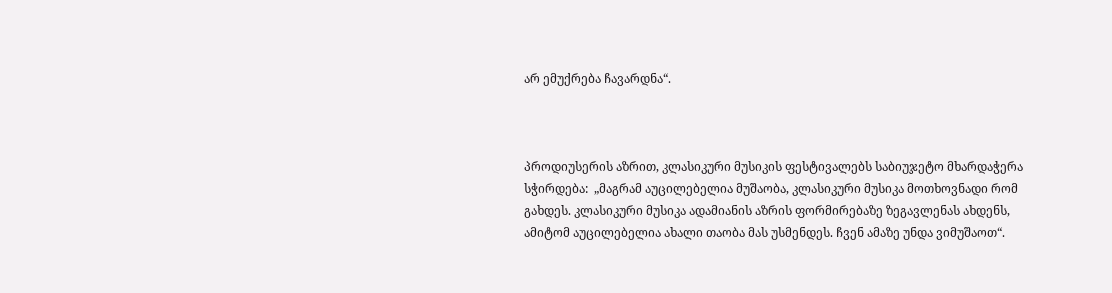არ ემუქრება ჩავარდნა“.



პროდიუსერის აზრით, კლასიკური მუსიკის ფესტივალებს საბიუჯეტო მხარდაჭერა სჭირდება:  „მაგრამ აუცილებელია მუშაობა, კლასიკური მუსიკა მოთხოვნადი რომ გახდეს. კლასიკური მუსიკა ადამიანის აზრის ფორმირებაზე ზეგავლენას ახდენს, ამიტომ აუცილებელია ახალი თაობა მას უსმენდეს. ჩვენ ამაზე უნდა ვიმუშაოთ“.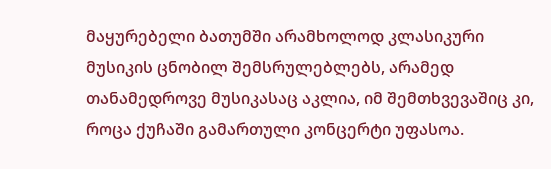მაყურებელი ბათუმში არამხოლოდ კლასიკური მუსიკის ცნობილ შემსრულებლებს, არამედ თანამედროვე მუსიკასაც აკლია, იმ შემთხვევაშიც კი, როცა ქუჩაში გამართული კონცერტი უფასოა.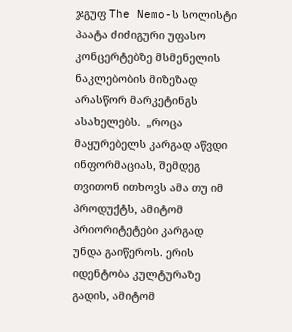ჯგუფ The Nemo-ს სოლისტი პაატა ძიძიგური უფასო კონცერტებზე მსმენელის ნაკლებობის მიზეზად არასწორ მარკეტინგს ასახელებს.  „როცა მაყურებელს კარგად აწვდი ინფორმაციას, შემდეგ თვითონ ითხოვს ამა თუ იმ პროდუქტს, ამიტომ პრიორიტეტები კარგად უნდა გაიწეროს. ერის იდენტობა კულტურაზე გადის, ამიტომ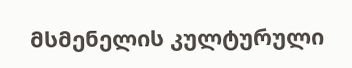მსმენელის კულტურული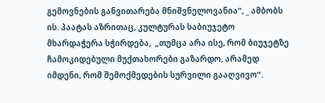გემოვნების განვითარება მნიშვნელოვანია“, _ ამბობს ის. პაატას აზრითაც, კულტურას საბიუჯეტო მხარდაჭერა სჭირდება,  „თუმცა არა ისე, რომ ბიუჯეტზე ჩამოკიდებული მუქთახორები გაზარდო, არამედ იმდენი, რომ შემოქმედების სურვილი გააღვივო“.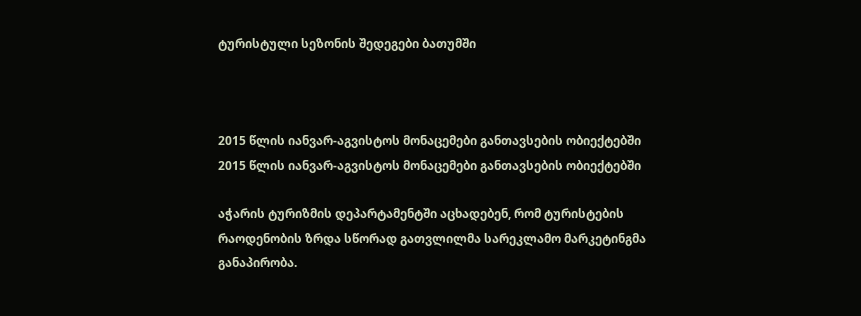ტურისტული სეზონის შედეგები ბათუმში



2015 წლის იანვარ-აგვისტოს მონაცემები განთავსების ობიექტებში
2015 წლის იანვარ-აგვისტოს მონაცემები განთავსების ობიექტებში

აჭარის ტურიზმის დეპარტამენტში აცხადებენ, რომ ტურისტების რაოდენობის ზრდა სწორად გათვლილმა სარეკლამო მარკეტინგმა განაპირობა.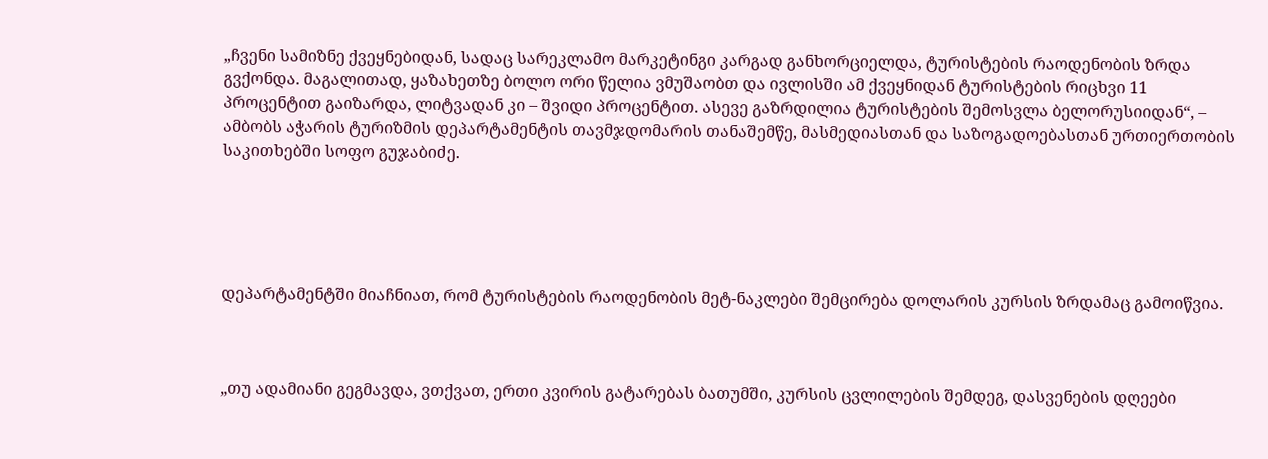„ჩვენი სამიზნე ქვეყნებიდან, სადაც სარეკლამო მარკეტინგი კარგად განხორციელდა, ტურისტების რაოდენობის ზრდა გვქონდა. მაგალითად, ყაზახეთზე ბოლო ორი წელია ვმუშაობთ და ივლისში ამ ქვეყნიდან ტურისტების რიცხვი 11 პროცენტით გაიზარდა, ლიტვადან კი – შვიდი პროცენტით. ასევე გაზრდილია ტურისტების შემოსვლა ბელორუსიიდან“, – ამბობს აჭარის ტურიზმის დეპარტამენტის თავმჯდომარის თანაშემწე, მასმედიასთან და საზოგადოებასთან ურთიერთობის საკითხებში სოფო გუჯაბიძე.





დეპარტამენტში მიაჩნიათ, რომ ტურისტების რაოდენობის მეტ-ნაკლები შემცირება დოლარის კურსის ზრდამაც გამოიწვია.



„თუ ადამიანი გეგმავდა, ვთქვათ, ერთი კვირის გატარებას ბათუმში, კურსის ცვლილების შემდეგ, დასვენების დღეები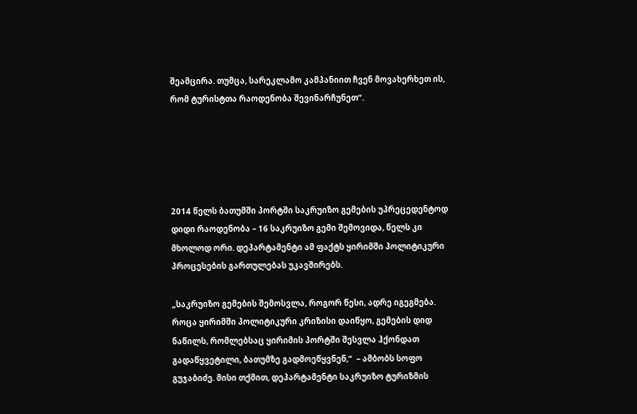შეამცირა. თუმცა, სარეკლამო კამპანიით ჩვენ მოვახერხეთ ის, რომ ტურისტთა რაოდენობა შევინარჩუნეთ“.





2014 წელს ბათუმში პორტში საკრუიზო გემების უპრეცედენტოდ დიდი რაოდენობა – 16 საკრუიზო გემი შემოვიდა, წელს კი მხოლოდ ორი. დეპარტამენტი ამ ფაქტს ყირიმში პოლიტიკური პროცესების გართულებას უკავშირებს.

„საკრუიზო გემების შემოსვლა, როგორ წესი, ადრე იგეგმება. როცა ყირიმში პოლიტიკური კრიზისი დაიწყო, გემების დიდ ნაწილს, რომლებსაც ყირიმის პორტში შესვლა ჰქონდათ გადაწყვეტილი, ბათუმზე გადმოეწყვნენ,“  – ამბობს სოფო გუჯაბიძე. მისი თქმით, დეპარტამენტი საკრუიზო ტურიზმის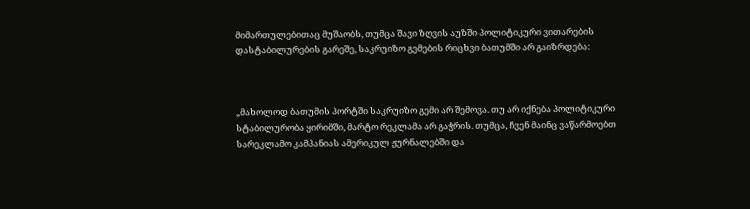მიმართულებითაც მუშაობს, თუმცა შავი ზღვის აუზში პოლიტიკური ვითარების დასტაბილურების გარეშე, საკრუიზო გემების რიცხვი ბათუმში არ გაიზრდება:



„მახოლოდ ბათუმის პორტში საკრუიზო გემი არ შემოვა. თუ არ იქნება პოლიტიკური სტაბილურობა ყირიმში, მარტო რეკლამა არ გაჭრის. თუმცა, ჩვენ მაინც ვაწარმოებთ სარეკლამო კამპანიას ამერიკულ ჟურნალებში და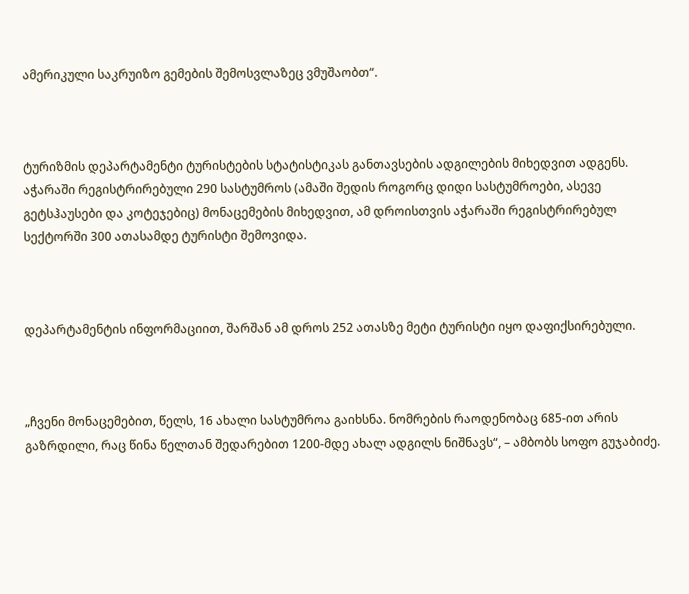ამერიკული საკრუიზო გემების შემოსვლაზეც ვმუშაობთ“.



ტურიზმის დეპარტამენტი ტურისტების სტატისტიკას განთავსების ადგილების მიხედვით ადგენს. აჭარაში რეგისტრირებული 290 სასტუმროს (ამაში შედის როგორც დიდი სასტუმროები, ასევე გეტსჰაუსები და კოტეჯებიც) მონაცემების მიხედვით, ამ დროისთვის აჭარაში რეგისტრირებულ სექტორში 300 ათასამდე ტურისტი შემოვიდა.



დეპარტამენტის ინფორმაციით, შარშან ამ დროს 252 ათასზე მეტი ტურისტი იყო დაფიქსირებული.



„ჩვენი მონაცემებით, წელს, 16 ახალი სასტუმროა გაიხსნა. ნომრების რაოდენობაც 685-ით არის გაზრდილი, რაც წინა წელთან შედარებით 1200-მდე ახალ ადგილს ნიშნავს“, – ამბობს სოფო გუჯაბიძე.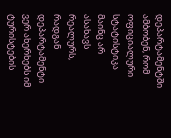დეპარტამენტში ამბობენ, რომ ოფიციალური სტატისტიკა მაინც არ ასახავს რეალურს, რადგან დეპარტამენტი ვერ ახერხებს იმ ტურისტების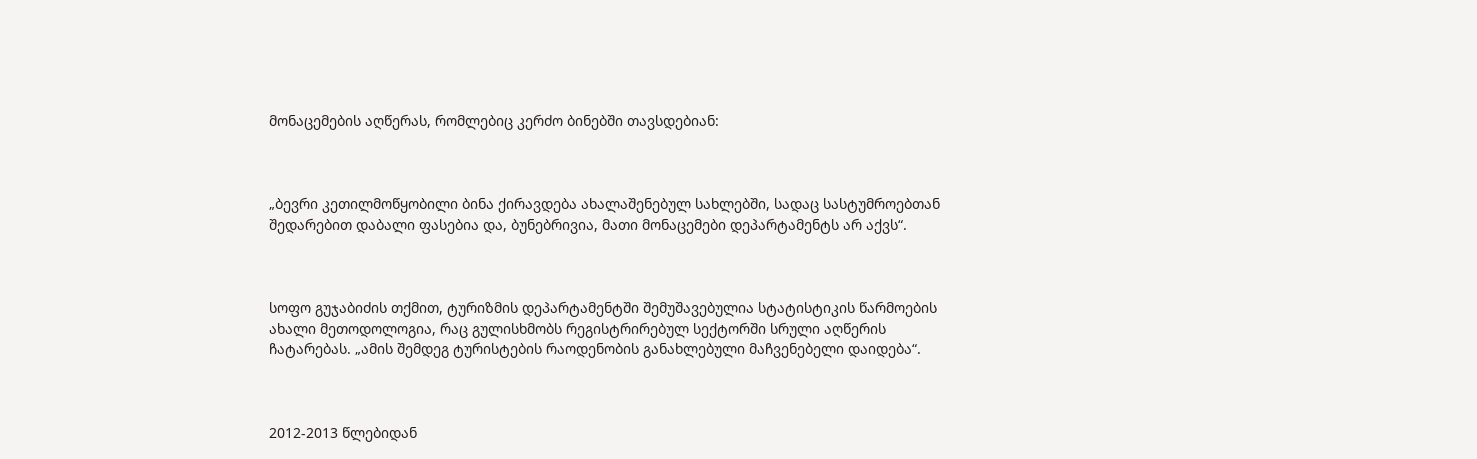მონაცემების აღწერას, რომლებიც კერძო ბინებში თავსდებიან:



„ბევრი კეთილმოწყობილი ბინა ქირავდება ახალაშენებულ სახლებში, სადაც სასტუმროებთან შედარებით დაბალი ფასებია და, ბუნებრივია, მათი მონაცემები დეპარტამენტს არ აქვს“.



სოფო გუჯაბიძის თქმით, ტურიზმის დეპარტამენტში შემუშავებულია სტატისტიკის წარმოების ახალი მეთოდოლოგია, რაც გულისხმობს რეგისტრირებულ სექტორში სრული აღწერის ჩატარებას. „ამის შემდეგ ტურისტების რაოდენობის განახლებული მაჩვენებელი დაიდება“.



2012-2013 წლებიდან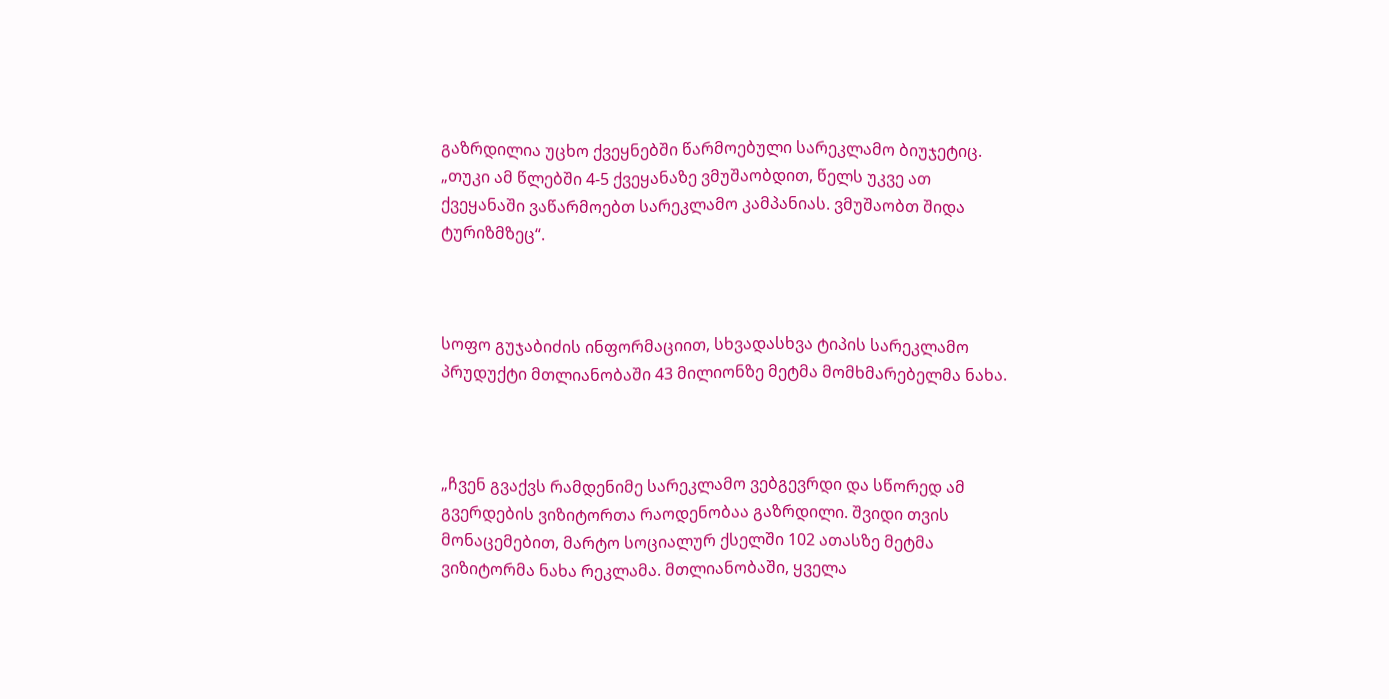გაზრდილია უცხო ქვეყნებში წარმოებული სარეკლამო ბიუჯეტიც. „თუკი ამ წლებში 4-5 ქვეყანაზე ვმუშაობდით, წელს უკვე ათ ქვეყანაში ვაწარმოებთ სარეკლამო კამპანიას. ვმუშაობთ შიდა ტურიზმზეც“.



სოფო გუჯაბიძის ინფორმაციით, სხვადასხვა ტიპის სარეკლამო პრუდუქტი მთლიანობაში 43 მილიონზე მეტმა მომხმარებელმა ნახა.



„ჩვენ გვაქვს რამდენიმე სარეკლამო ვებგევრდი და სწორედ ამ გვერდების ვიზიტორთა რაოდენობაა გაზრდილი. შვიდი თვის მონაცემებით, მარტო სოციალურ ქსელში 102 ათასზე მეტმა ვიზიტორმა ნახა რეკლამა. მთლიანობაში, ყველა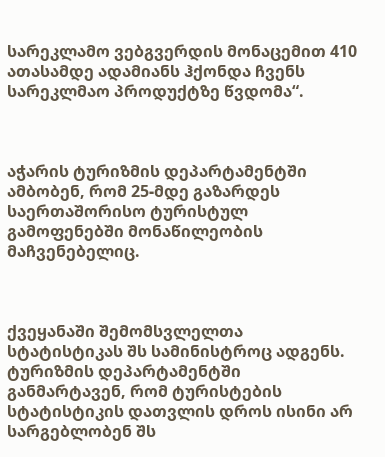სარეკლამო ვებგვერდის მონაცემით 410 ათასამდე ადამიანს ჰქონდა ჩვენს სარეკლმაო პროდუქტზე წვდომა“.



აჭარის ტურიზმის დეპარტამენტში ამბობენ, რომ 25-მდე გაზარდეს საერთაშორისო ტურისტულ გამოფენებში მონაწილეობის მაჩვენებელიც.



ქვეყანაში შემომსვლელთა სტატისტიკას შს სამინისტროც ადგენს. ტურიზმის დეპარტამენტში განმარტავენ, რომ ტურისტების სტატისტიკის დათვლის დროს ისინი არ სარგებლობენ შს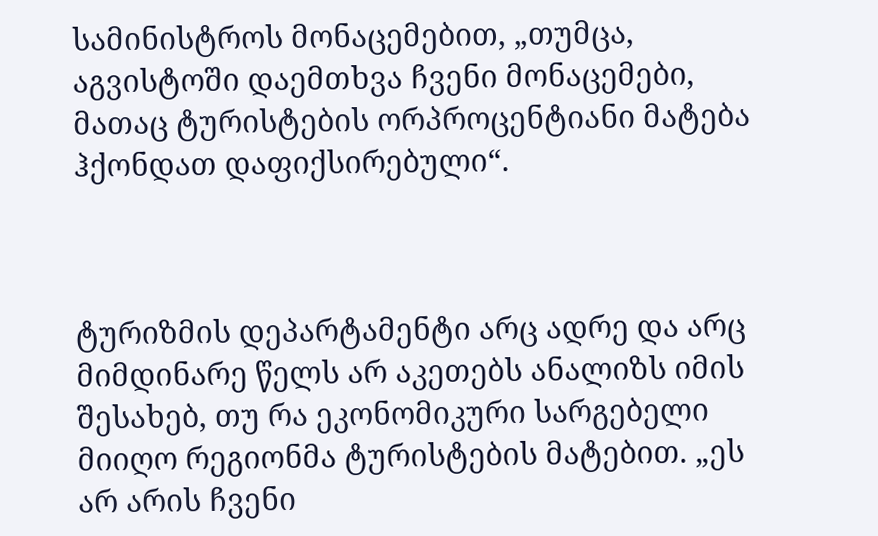სამინისტროს მონაცემებით, „თუმცა, აგვისტოში დაემთხვა ჩვენი მონაცემები, მათაც ტურისტების ორპროცენტიანი მატება ჰქონდათ დაფიქსირებული“.



ტურიზმის დეპარტამენტი არც ადრე და არც მიმდინარე წელს არ აკეთებს ანალიზს იმის შესახებ, თუ რა ეკონომიკური სარგებელი მიიღო რეგიონმა ტურისტების მატებით. „ეს არ არის ჩვენი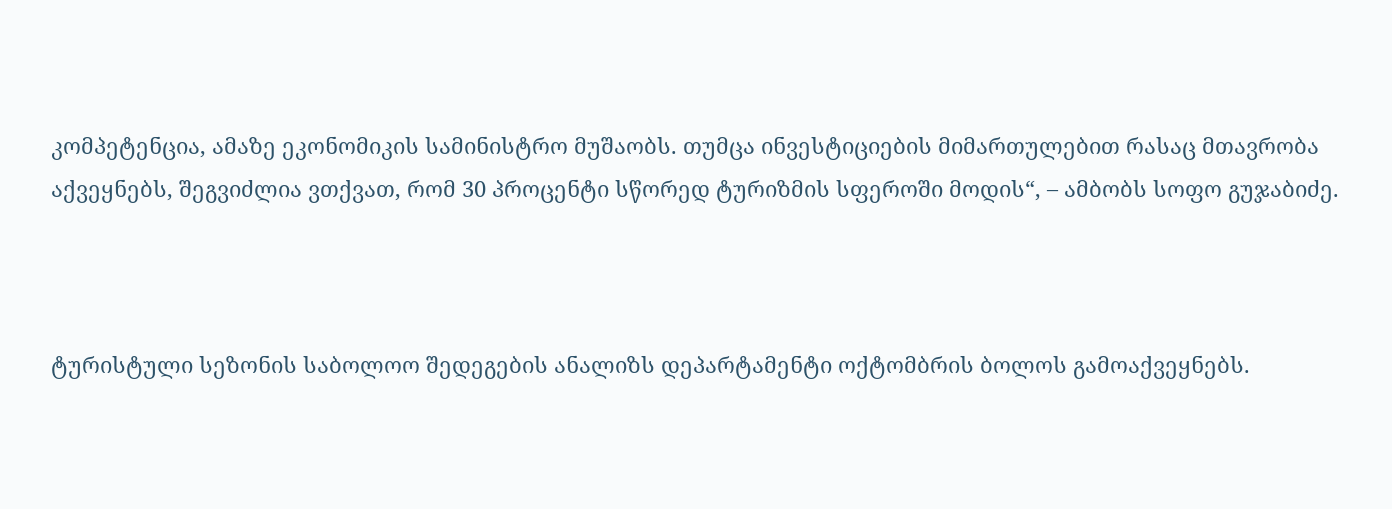კომპეტენცია, ამაზე ეკონომიკის სამინისტრო მუშაობს. თუმცა ინვესტიციების მიმართულებით რასაც მთავრობა აქვეყნებს, შეგვიძლია ვთქვათ, რომ 30 პროცენტი სწორედ ტურიზმის სფეროში მოდის“, – ამბობს სოფო გუჯაბიძე.



ტურისტული სეზონის საბოლოო შედეგების ანალიზს დეპარტამენტი ოქტომბრის ბოლოს გამოაქვეყნებს.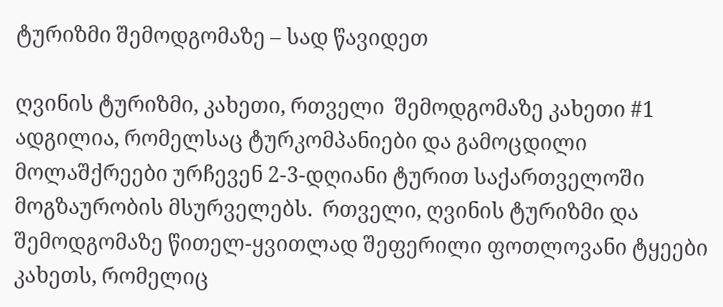ტურიზმი შემოდგომაზე – სად წავიდეთ

ღვინის ტურიზმი, კახეთი, რთველი  შემოდგომაზე კახეთი #1 ადგილია, რომელსაც ტურკომპანიები და გამოცდილი მოლაშქრეები ურჩევენ 2-3-დღიანი ტურით საქართველოში მოგზაურობის მსურველებს.  რთველი, ღვინის ტურიზმი და შემოდგომაზე წითელ-ყვითლად შეფერილი ფოთლოვანი ტყეები კახეთს, რომელიც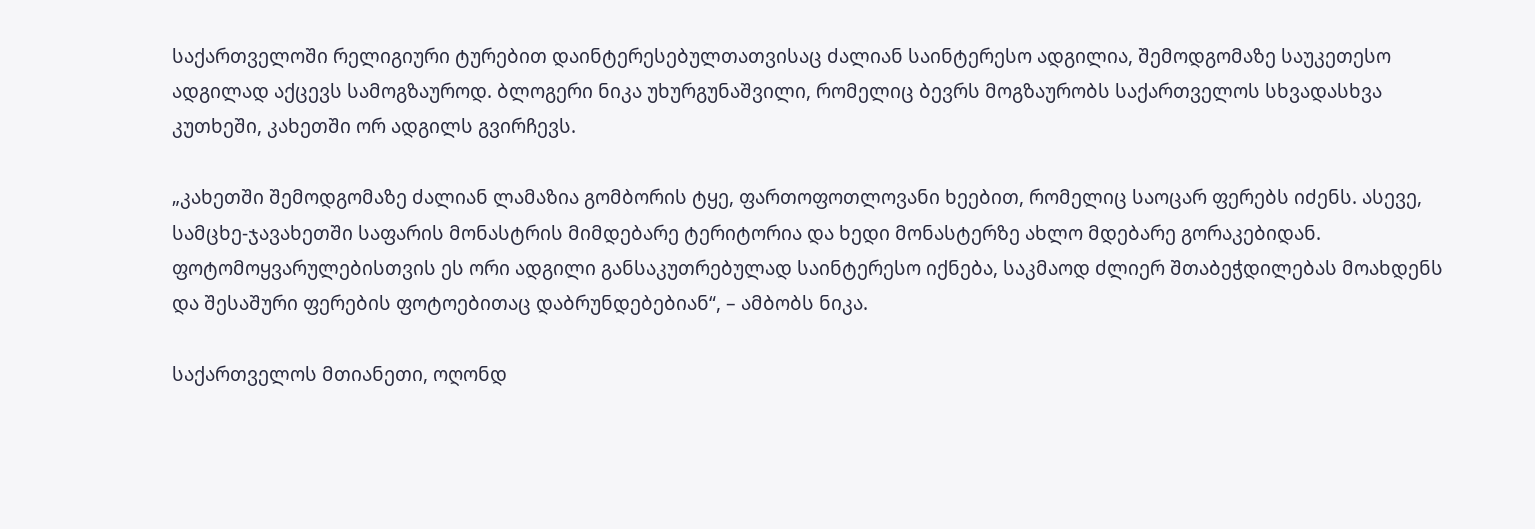საქართველოში რელიგიური ტურებით დაინტერესებულთათვისაც ძალიან საინტერესო ადგილია, შემოდგომაზე საუკეთესო ადგილად აქცევს სამოგზაუროდ. ბლოგერი ნიკა უხურგუნაშვილი, რომელიც ბევრს მოგზაურობს საქართველოს სხვადასხვა კუთხეში, კახეთში ორ ადგილს გვირჩევს.

„კახეთში შემოდგომაზე ძალიან ლამაზია გომბორის ტყე, ფართოფოთლოვანი ხეებით, რომელიც საოცარ ფერებს იძენს. ასევე, სამცხე-ჯავახეთში საფარის მონასტრის მიმდებარე ტერიტორია და ხედი მონასტერზე ახლო მდებარე გორაკებიდან. ფოტომოყვარულებისთვის ეს ორი ადგილი განსაკუთრებულად საინტერესო იქნება, საკმაოდ ძლიერ შთაბეჭდილებას მოახდენს და შესაშური ფერების ფოტოებითაც დაბრუნდებებიან“, – ამბობს ნიკა.

საქართველოს მთიანეთი, ოღონდ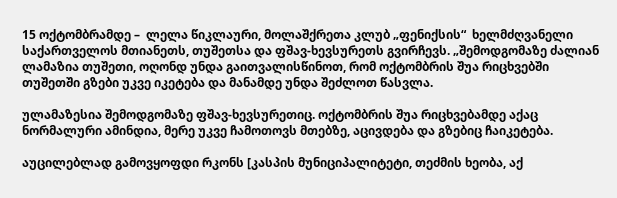15 ოქტომბრამდე –  ლელა წიკლაური, მოლაშქრეთა კლუბ „ფენიქსის“  ხელმძღვანელი საქართველოს მთიანეთს, თუშეთსა და ფშავ-ხევსურეთს გვირჩევს. „შემოდგომაზე ძალიან ლამაზია თუშეთი, ოღონდ უნდა გაითვალისწინოთ, რომ ოქტომბრის შუა რიცხვებში თუშეთში გზები უკვე იკეტება და მანამდე უნდა შეძლოთ წასვლა.

ულამაზესია შემოდგომაზე ფშავ-ხევსურეთიც. ოქტომბრის შუა რიცხვებამდე აქაც ნორმალური ამინდია, მერე უკვე ჩამოთოვს მთებზე, აცივდება და გზებიც ჩაიკეტება.

აუცილებლად გამოვყოფდი რკონს [კასპის მუნიციპალიტეტი, თეძმის ხეობა, აქ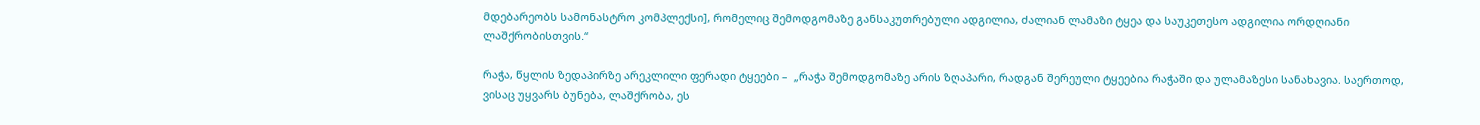მდებარეობს სამონასტრო კომპლექსი], რომელიც შემოდგომაზე განსაკუთრებული ადგილია, ძალიან ლამაზი ტყეა და საუკეთესო ადგილია ორდღიანი ლაშქრობისთვის.“

რაჭა, წყლის ზედაპირზე არეკლილი ფერადი ტყეები –  „რაჭა შემოდგომაზე არის ზღაპარი, რადგან შერეული ტყეებია რაჭაში და ულამაზესი სანახავია. საერთოდ, ვისაც უყვარს ბუნება, ლაშქრობა, ეს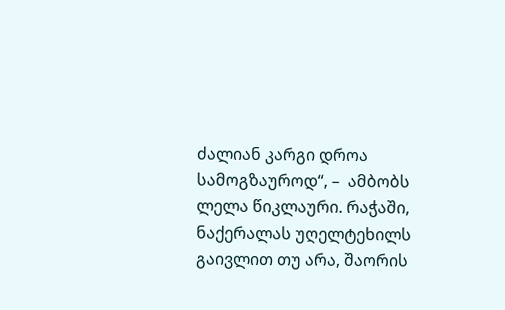ძალიან კარგი დროა სამოგზაუროდ“, –  ამბობს ლელა წიკლაური. რაჭაში, ნაქერალას უღელტეხილს გაივლით თუ არა, შაორის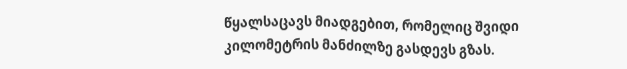წყალსაცავს მიადგებით, რომელიც შვიდი კილომეტრის მანძილზე გასდევს გზას.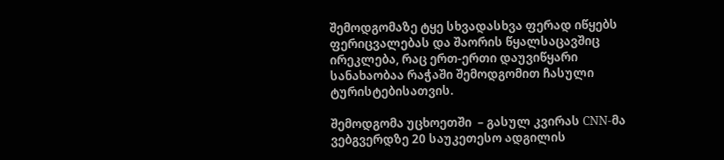შემოდგომაზე ტყე სხვადასხვა ფერად იწყებს ფერიცვალებას და შაორის წყალსაცავშიც ირეკლება, რაც ერთ-ერთი დაუვიწყარი სანახაობაა რაჭაში შემოდგომით ჩასული ტურისტებისათვის.

შემოდგომა უცხოეთში  – გასულ კვირას CNN-მა ვებგვერდზე 20 საუკეთესო ადგილის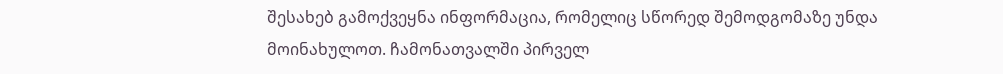შესახებ გამოქვეყნა ინფორმაცია, რომელიც სწორედ შემოდგომაზე უნდა მოინახულოთ. ჩამონათვალში პირველ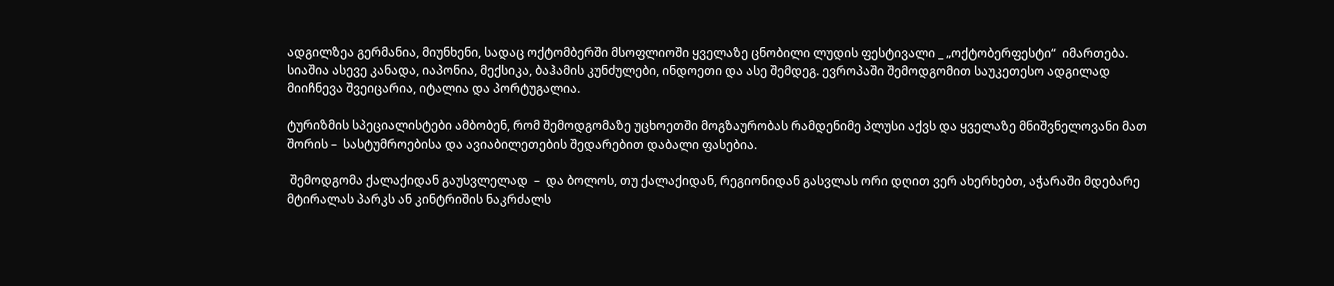ადგილზეა გერმანია, მიუნხენი, სადაც ოქტომბერში მსოფლიოში ყველაზე ცნობილი ლუდის ფესტივალი _ „ოქტობერფესტი“  იმართება.  სიაშია ასევე კანადა, იაპონია, მექსიკა, ბაჰამის კუნძულები, ინდოეთი და ასე შემდეგ. ევროპაში შემოდგომით საუკეთესო ადგილად მიიჩნევა შვეიცარია, იტალია და პორტუგალია.

ტურიზმის სპეციალისტები ამბობენ, რომ შემოდგომაზე უცხოეთში მოგზაურობას რამდენიმე პლუსი აქვს და ყველაზე მნიშვნელოვანი მათ შორის –  სასტუმროებისა და ავიაბილეთების შედარებით დაბალი ფასებია.

 შემოდგომა ქალაქიდან გაუსვლელად  –  და ბოლოს, თუ ქალაქიდან, რეგიონიდან გასვლას ორი დღით ვერ ახერხებთ, აჭარაში მდებარე მტირალას პარკს ან კინტრიშის ნაკრძალს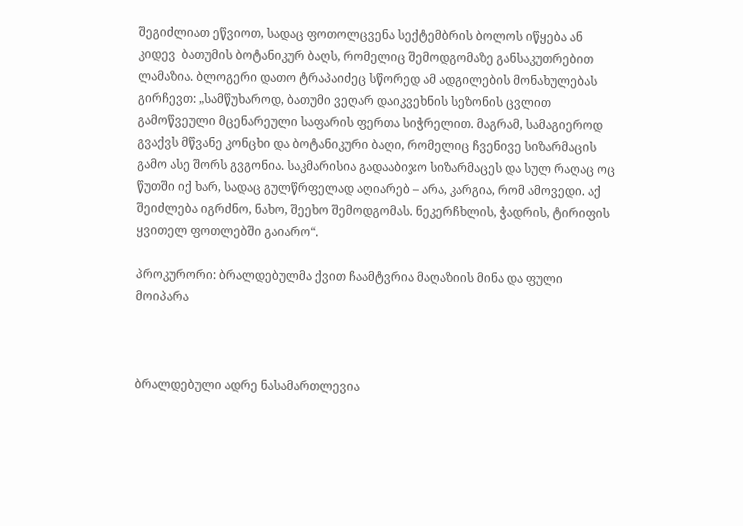შეგიძლიათ ეწვიოთ, სადაც ფოთოლცვენა სექტემბრის ბოლოს იწყება ან კიდევ  ბათუმის ბოტანიკურ ბაღს, რომელიც შემოდგომაზე განსაკუთრებით ლამაზია. ბლოგერი დათო ტრაპაიძეც სწორედ ამ ადგილების მონახულებას გირჩევთ: „სამწუხაროდ, ბათუმი ვეღარ დაიკვეხნის სეზონის ცვლით გამოწვეული მცენარეული საფარის ფერთა სიჭრელით. მაგრამ, სამაგიეროდ გვაქვს მწვანე კონცხი და ბოტანიკური ბაღი, რომელიც ჩვენივე სიზარმაცის გამო ასე შორს გვგონია. საკმარისია გადააბიჯო სიზარმაცეს და სულ რაღაც ოც წუთში იქ ხარ, სადაც გულწრფელად აღიარებ – არა, კარგია, რომ ამოვედი. აქ შეიძლება იგრძნო, ნახო, შეეხო შემოდგომას. ნეკერჩხლის, ჭადრის, ტირიფის ყვითელ ფოთლებში გაიარო“.

პროკურორი: ბრალდებულმა ქვით ჩაამტვრია მაღაზიის მინა და ფული მოიპარა



ბრალდებული ადრე ნასამართლევია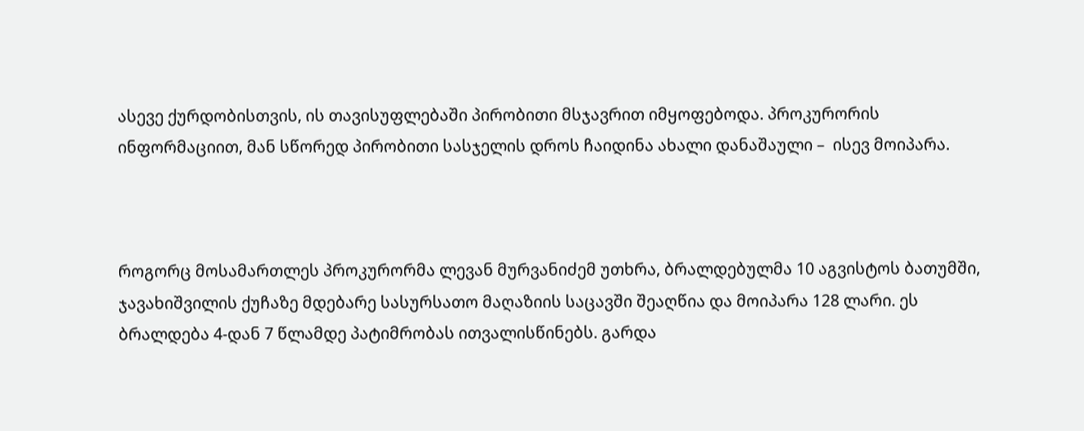ასევე ქურდობისთვის, ის თავისუფლებაში პირობითი მსჯავრით იმყოფებოდა. პროკურორის ინფორმაციით, მან სწორედ პირობითი სასჯელის დროს ჩაიდინა ახალი დანაშაული –  ისევ მოიპარა.



როგორც მოსამართლეს პროკურორმა ლევან მურვანიძემ უთხრა, ბრალდებულმა 10 აგვისტოს ბათუმში, ჯავახიშვილის ქუჩაზე მდებარე სასურსათო მაღაზიის საცავში შეაღწია და მოიპარა 128 ლარი. ეს ბრალდება 4-დან 7 წლამდე პატიმრობას ითვალისწინებს. გარდა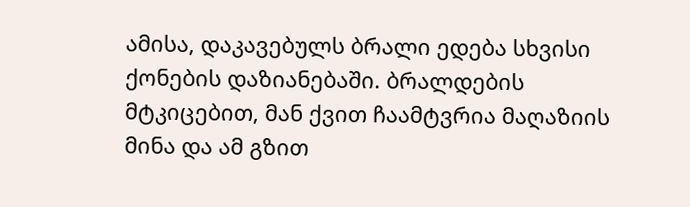ამისა, დაკავებულს ბრალი ედება სხვისი ქონების დაზიანებაში. ბრალდების მტკიცებით, მან ქვით ჩაამტვრია მაღაზიის მინა და ამ გზით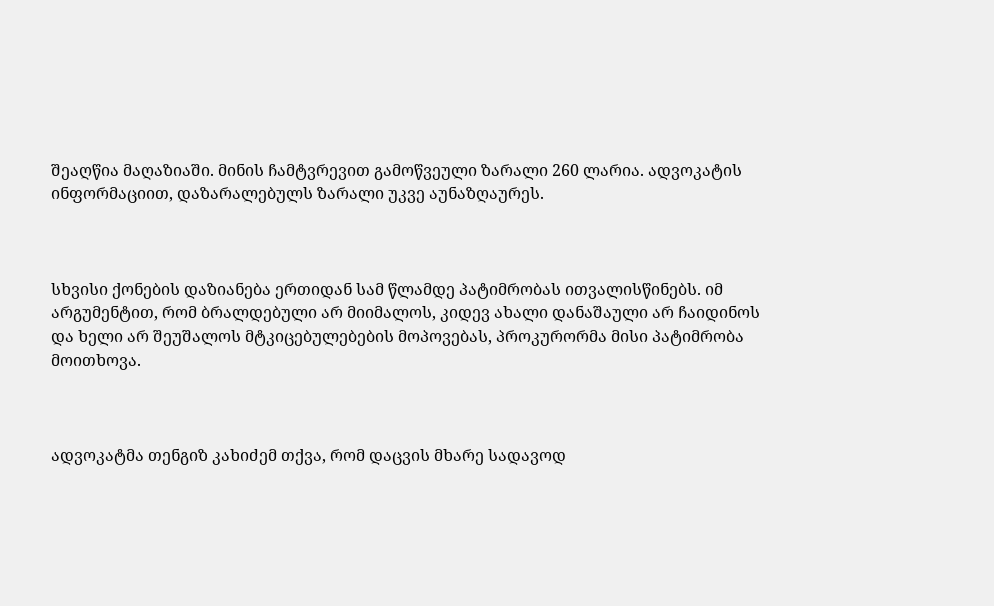შეაღწია მაღაზიაში. მინის ჩამტვრევით გამოწვეული ზარალი 260 ლარია. ადვოკატის ინფორმაციით, დაზარალებულს ზარალი უკვე აუნაზღაურეს.



სხვისი ქონების დაზიანება ერთიდან სამ წლამდე პატიმრობას ითვალისწინებს. იმ არგუმენტით, რომ ბრალდებული არ მიიმალოს, კიდევ ახალი დანაშაული არ ჩაიდინოს და ხელი არ შეუშალოს მტკიცებულებების მოპოვებას, პროკურორმა მისი პატიმრობა მოითხოვა.



ადვოკატმა თენგიზ კახიძემ თქვა, რომ დაცვის მხარე სადავოდ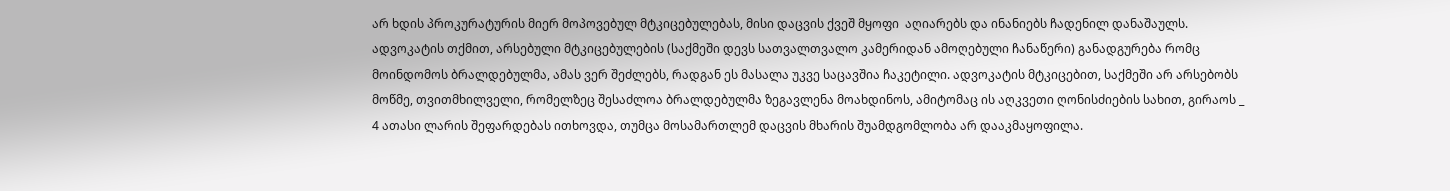არ ხდის პროკურატურის მიერ მოპოვებულ მტკიცებულებას, მისი დაცვის ქვეშ მყოფი  აღიარებს და ინანიებს ჩადენილ დანაშაულს. ადვოკატის თქმით, არსებული მტკიცებულების (საქმეში დევს სათვალთვალო კამერიდან ამოღებული ჩანაწერი) განადგურება რომც მოინდომოს ბრალდებულმა, ამას ვერ შეძლებს, რადგან ეს მასალა უკვე საცავშია ჩაკეტილი. ადვოკატის მტკიცებით, საქმეში არ არსებობს მოწმე, თვითმხილველი, რომელზეც შესაძლოა ბრალდებულმა ზეგავლენა მოახდინოს, ამიტომაც ის აღკვეთი ღონისძიების სახით, გირაოს _ 4 ათასი ლარის შეფარდებას ითხოვდა, თუმცა მოსამართლემ დაცვის მხარის შუამდგომლობა არ დააკმაყოფილა.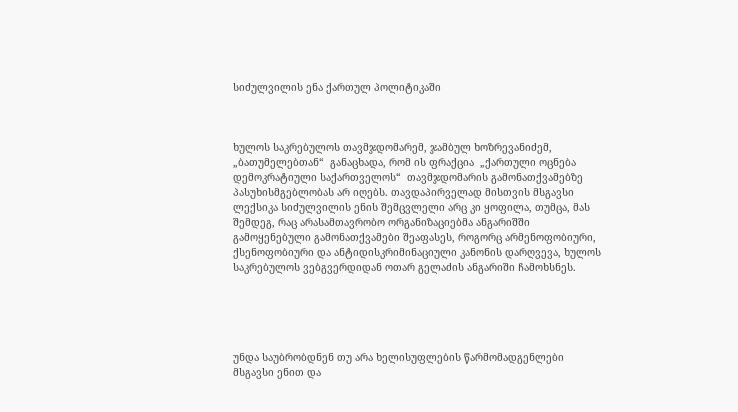სიძულვილის ენა ქართულ პოლიტიკაში



ხულოს საკრებულოს თავმჯდომარემ, ჯამბულ ხოზრევანიძემ,  „ბათუმელებთან“  განაცხადა, რომ ის ფრაქცია  „ქართული ოცნება დემოკრატიული საქართველოს“  თავმჯდომარის გამონათქვამებზე პასუხისმგებლობას არ იღებს. თავდაპირველად მისთვის მსგავსი ლექსიკა სიძულვილის ენის შემცვლელი არც კი ყოფილა, თუმცა, მას შემდეგ, რაც არასამთავრობო ორგანიზაციებმა ანგარიშში გამოყენებული გამონათქვამები შეაფასეს, როგორც არმენოფობიური, ქსენოფობიური და ანტიდისკრიმინაციული კანონის დარღვევა, ხულოს საკრებულოს ვებგვერდიდან ოთარ გელაძის ანგარიში ჩამოხსნეს.





უნდა საუბრობდნენ თუ არა ხელისუფლების წარმომადგენლები მსგავსი ენით და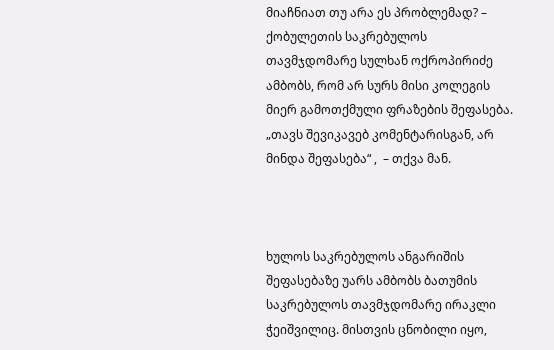მიაჩნიათ თუ არა ეს პრობლემად? – ქობულეთის საკრებულოს თავმჯდომარე სულხან ოქროპირიძე ამბობს, რომ არ სურს მისი კოლეგის მიერ გამოთქმული ფრაზების შეფასება.  „თავს შევიკავებ კომენტარისგან, არ მინდა შეფასება“ ,  – თქვა მან.



ხულოს საკრებულოს ანგარიშის შეფასებაზე უარს ამბობს ბათუმის საკრებულოს თავმჯდომარე ირაკლი ჭეიშვილიც. მისთვის ცნობილი იყო,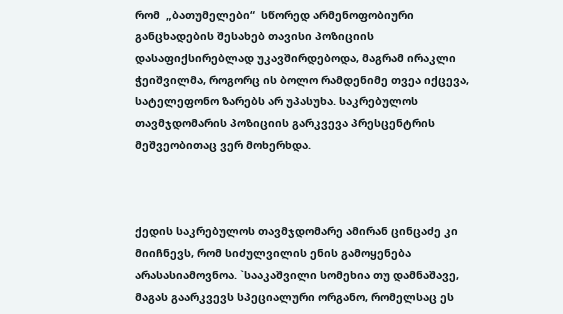რომ  „ბათუმელები“  სწორედ არმენოფობიური განცხადების შესახებ თავისი პოზიციის დასაფიქსირებლად უკავშირდებოდა, მაგრამ ირაკლი ჭეიშვილმა, როგორც ის ბოლო რამდენიმე თვეა იქცევა, სატელეფონო ზარებს არ უპასუხა. საკრებულოს თავმჯდომარის პოზიციის გარკვევა პრესცენტრის მეშვეობითაც ვერ მოხერხდა.



ქედის საკრებულოს თავმჯდომარე ამირან ცინცაძე კი მიიჩნევს, რომ სიძულვილის ენის გამოყენება არასასიამოვნოა. `სააკაშვილი სომეხია თუ დამნაშავე, მაგას გაარკვევს სპეციალური ორგანო, რომელსაც ეს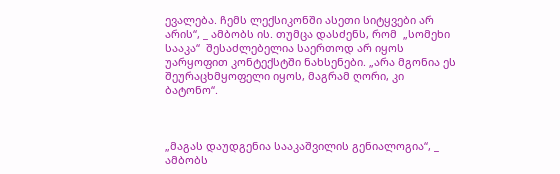ევალება. ჩემს ლექსიკონში ასეთი სიტყვები არ არის“, _ ამბობს ის. თუმცა დასძენს, რომ  „სომეხი სააკა“  შესაძლებელია საერთოდ არ იყოს უარყოფით კონტექსტში ნახსენები. „არა მგონია ეს  შეურაცხმყოფელი იყოს, მაგრამ ღორი, კი ბატონო“.



„მაგას დაუდგენია სააკაშვილის გენიალოგია“, _ ამბობს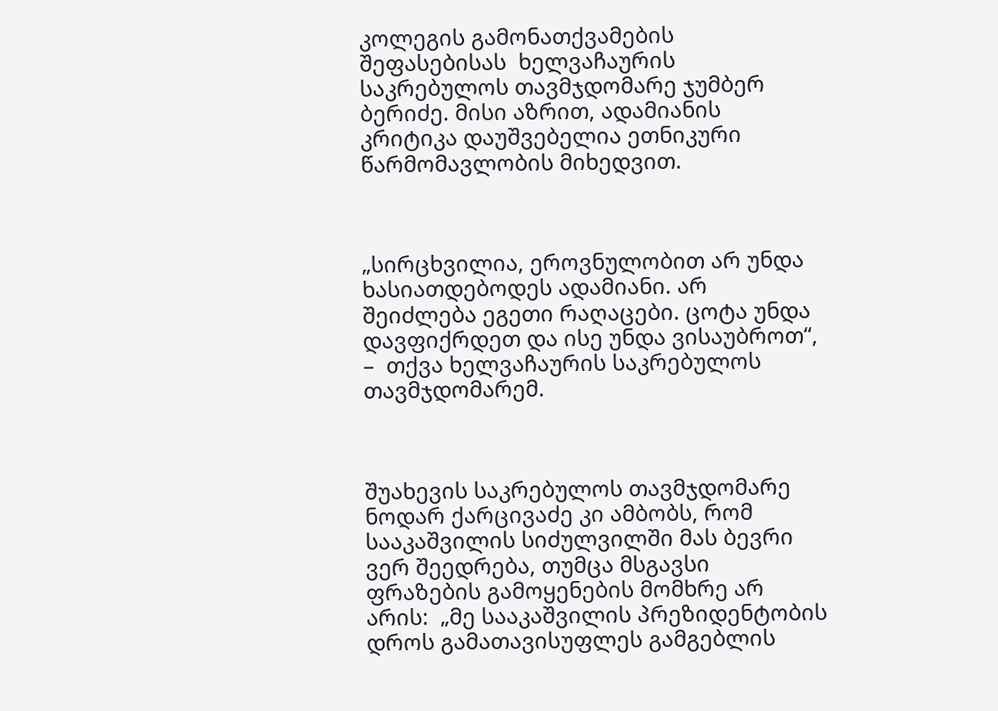კოლეგის გამონათქვამების შეფასებისას  ხელვაჩაურის საკრებულოს თავმჯდომარე ჯუმბერ ბერიძე. მისი აზრით, ადამიანის კრიტიკა დაუშვებელია ეთნიკური წარმომავლობის მიხედვით.



„სირცხვილია, ეროვნულობით არ უნდა ხასიათდებოდეს ადამიანი. არ შეიძლება ეგეთი რაღაცები. ცოტა უნდა დავფიქრდეთ და ისე უნდა ვისაუბროთ“, –  თქვა ხელვაჩაურის საკრებულოს თავმჯდომარემ.



შუახევის საკრებულოს თავმჯდომარე ნოდარ ქარცივაძე კი ამბობს, რომ სააკაშვილის სიძულვილში მას ბევრი ვერ შეედრება, თუმცა მსგავსი ფრაზების გამოყენების მომხრე არ არის:  „მე სააკაშვილის პრეზიდენტობის დროს გამათავისუფლეს გამგებლის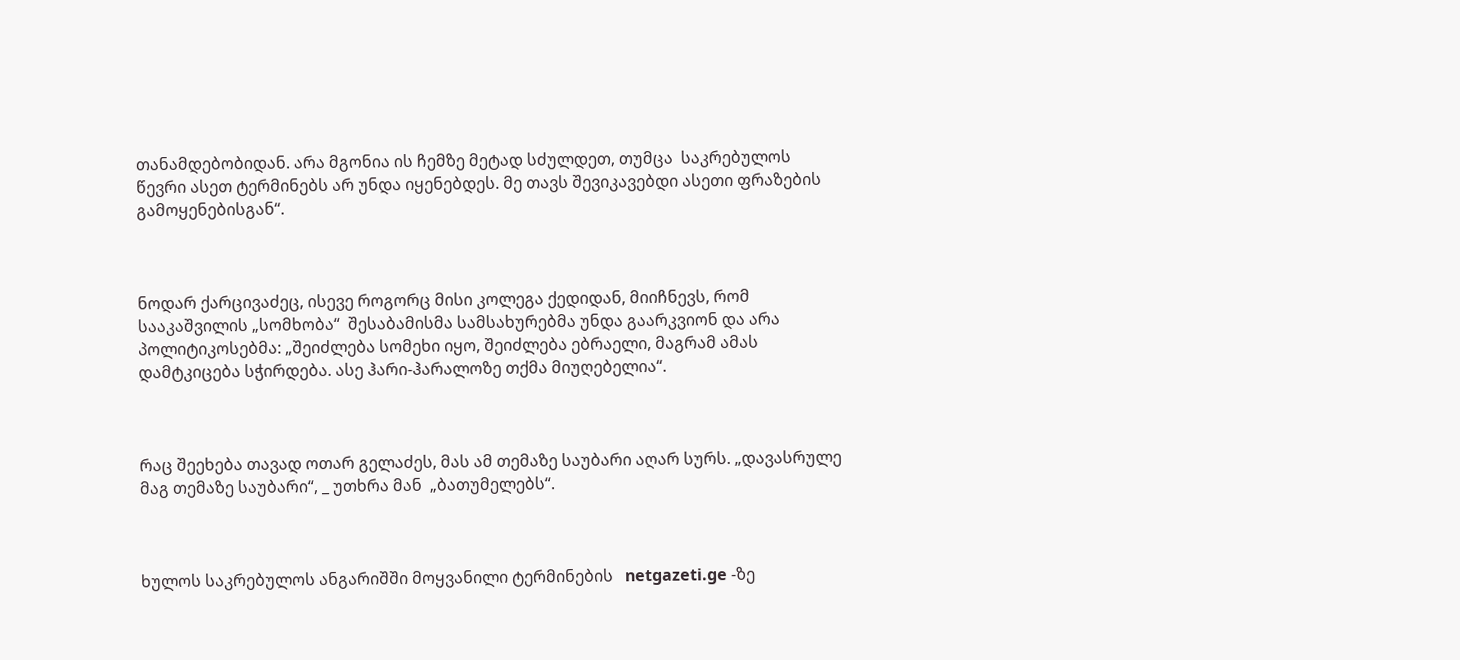თანამდებობიდან. არა მგონია ის ჩემზე მეტად სძულდეთ, თუმცა  საკრებულოს წევრი ასეთ ტერმინებს არ უნდა იყენებდეს. მე თავს შევიკავებდი ასეთი ფრაზების გამოყენებისგან“.



ნოდარ ქარცივაძეც, ისევე როგორც მისი კოლეგა ქედიდან, მიიჩნევს, რომ სააკაშვილის „სომხობა“  შესაბამისმა სამსახურებმა უნდა გაარკვიონ და არა პოლიტიკოსებმა: „შეიძლება სომეხი იყო, შეიძლება ებრაელი, მაგრამ ამას დამტკიცება სჭირდება. ასე ჰარი-ჰარალოზე თქმა მიუღებელია“.



რაც შეეხება თავად ოთარ გელაძეს, მას ამ თემაზე საუბარი აღარ სურს. „დავასრულე მაგ თემაზე საუბარი“, _ უთხრა მან  „ბათუმელებს“.



ხულოს საკრებულოს ანგარიშში მოყვანილი ტერმინების   netgazeti.ge -ზე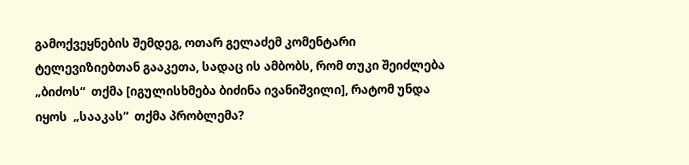გამოქვეყნების შემდეგ, ოთარ გელაძემ კომენტარი ტელევიზიებთან გააკეთა, სადაც ის ამბობს, რომ თუკი შეიძლება „ბიძოს“  თქმა [იგულისხმება ბიძინა ივანიშვილი], რატომ უნდა იყოს  „სააკას“  თქმა პრობლემა?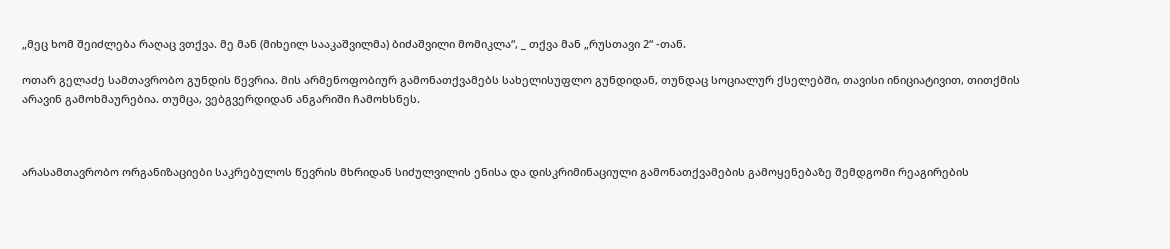„მეც ხომ შეიძლება რაღაც ვთქვა. მე მან (მიხეილ სააკაშვილმა) ბიძაშვილი მომიკლა“, _ თქვა მან „რუსთავი 2“ -თან.

ოთარ გელაძე სამთავრობო გუნდის წევრია. მის არმენოფობიურ გამონათქვამებს სახელისუფლო გუნდიდან, თუნდაც სოციალურ ქსელებში, თავისი ინიციატივით, თითქმის არავინ გამოხმაურებია. თუმცა, ვებგვერდიდან ანგარიში ჩამოხსნეს.



არასამთავრობო ორგანიზაციები საკრებულოს წევრის მხრიდან სიძულვილის ენისა და დისკრიმინაციული გამონათქვამების გამოყენებაზე შემდგომი რეაგირების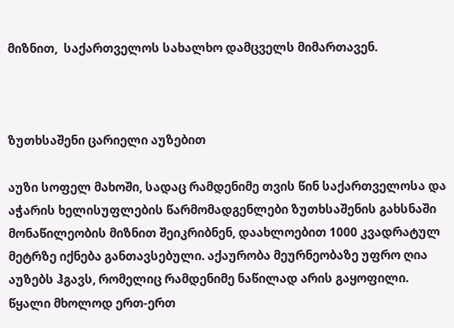მიზნით,  საქართველოს სახალხო დამცველს მიმართავენ.



ზუთხსაშენი ცარიელი აუზებით

აუზი სოფელ მახოში, სადაც რამდენიმე თვის წინ საქართველოსა და აჭარის ხელისუფლების წარმომადგენლები ზუთხსაშენის გახსნაში მონაწილეობის მიზნით შეიკრიბნენ, დაახლოებით 1000 კვადრატულ მეტრზე იქნება განთავსებული. აქაურობა მეურნეობაზე უფრო ღია აუზებს ჰგავს, რომელიც რამდენიმე ნაწილად არის გაყოფილი. წყალი მხოლოდ ერთ-ერთ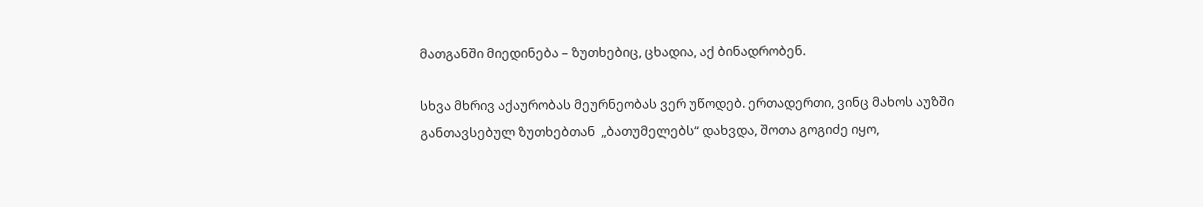მათგანში მიედინება – ზუთხებიც, ცხადია, აქ ბინადრობენ.

სხვა მხრივ აქაურობას მეურნეობას ვერ უწოდებ. ერთადერთი, ვინც მახოს აუზში განთავსებულ ზუთხებთან  „ბათუმელებს“ დახვდა, შოთა გოგიძე იყო,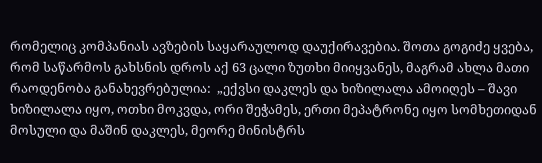რომელიც კომპანიას ავზების საყარაულოდ დაუქირავებია. შოთა გოგიძე ყვება, რომ საწარმოს გახსნის დროს აქ 63 ცალი ზუთხი მიიყვანეს, მაგრამ ახლა მათი რაოდენობა განახევრებულია:  „ექვსი დაკლეს და ხიზილალა ამოიღეს – შავი ხიზილალა იყო, ოთხი მოკვდა, ორი შეჭამეს, ერთი მეპატრონე იყო სომხეთიდან მოსული და მაშინ დაკლეს, მეორე მინისტრს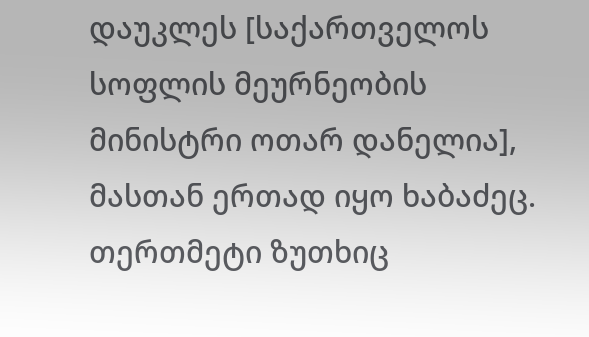დაუკლეს [საქართველოს სოფლის მეურნეობის მინისტრი ოთარ დანელია], მასთან ერთად იყო ხაბაძეც. თერთმეტი ზუთხიც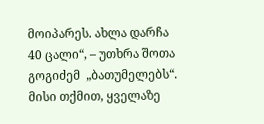მოიპარეს. ახლა დარჩა 40 ცალი“, – უთხრა შოთა გოგიძემ  „ბათუმელებს“. მისი თქმით, ყველაზე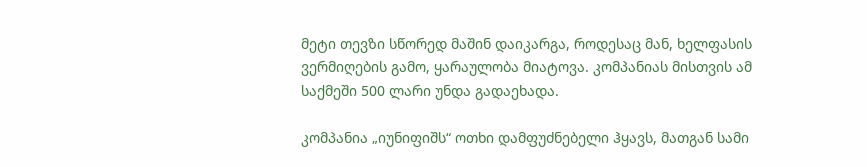მეტი თევზი სწორედ მაშინ დაიკარგა, როდესაც მან, ხელფასის ვერმიღების გამო, ყარაულობა მიატოვა. კომპანიას მისთვის ამ საქმეში 500 ლარი უნდა გადაეხადა.

კომპანია „იუნიფიშს“ ოთხი დამფუძნებელი ჰყავს, მათგან სამი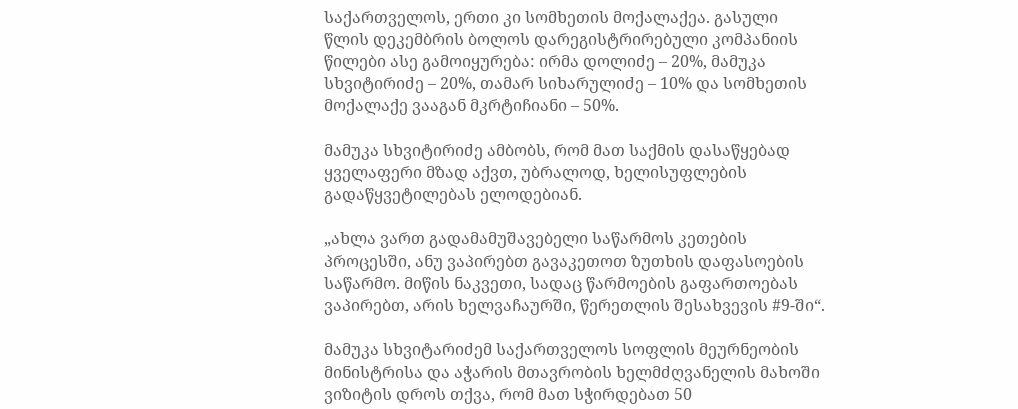საქართველოს, ერთი კი სომხეთის მოქალაქეა. გასული წლის დეკემბრის ბოლოს დარეგისტრირებული კომპანიის წილები ასე გამოიყურება: ირმა დოლიძე – 20%, მამუკა სხვიტირიძე – 20%, თამარ სიხარულიძე – 10% და სომხეთის მოქალაქე ვააგან მკრტიჩიანი – 50%.

მამუკა სხვიტირიძე ამბობს, რომ მათ საქმის დასაწყებად ყველაფერი მზად აქვთ, უბრალოდ, ხელისუფლების გადაწყვეტილებას ელოდებიან.

„ახლა ვართ გადამამუშავებელი საწარმოს კეთების პროცესში, ანუ ვაპირებთ გავაკეთოთ ზუთხის დაფასოების საწარმო. მიწის ნაკვეთი, სადაც წარმოების გაფართოებას ვაპირებთ, არის ხელვაჩაურში, წერეთლის შესახვევის #9-ში“.

მამუკა სხვიტარიძემ საქართველოს სოფლის მეურნეობის მინისტრისა და აჭარის მთავრობის ხელმძღვანელის მახოში ვიზიტის დროს თქვა, რომ მათ სჭირდებათ 50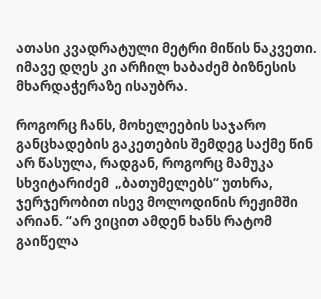ათასი კვადრატული მეტრი მიწის ნაკვეთი. იმავე დღეს კი არჩილ ხაბაძემ ბიზნესის მხარდაჭერაზე ისაუბრა.

როგორც ჩანს, მოხელეების საჯარო განცხადების გაკეთების შემდეგ საქმე წინ არ წასულა, რადგან, როგორც მამუკა სხვიტარიძემ  „ბათუმელებს“ უთხრა, ჯერჯერობით ისევ მოლოდინის რეჟიმში არიან. “არ ვიცით ამდენ ხანს რატომ გაიწელა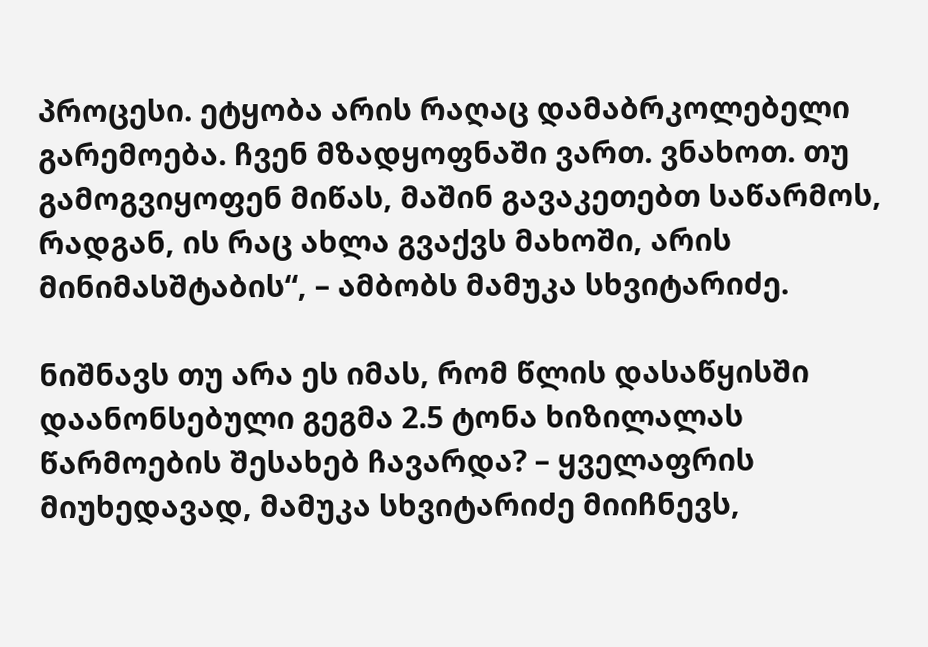პროცესი. ეტყობა არის რაღაც დამაბრკოლებელი გარემოება. ჩვენ მზადყოფნაში ვართ. ვნახოთ. თუ გამოგვიყოფენ მიწას, მაშინ გავაკეთებთ საწარმოს, რადგან, ის რაც ახლა გვაქვს მახოში, არის მინიმასშტაბის“, – ამბობს მამუკა სხვიტარიძე.

ნიშნავს თუ არა ეს იმას, რომ წლის დასაწყისში დაანონსებული გეგმა 2.5 ტონა ხიზილალას წარმოების შესახებ ჩავარდა? – ყველაფრის მიუხედავად, მამუკა სხვიტარიძე მიიჩნევს,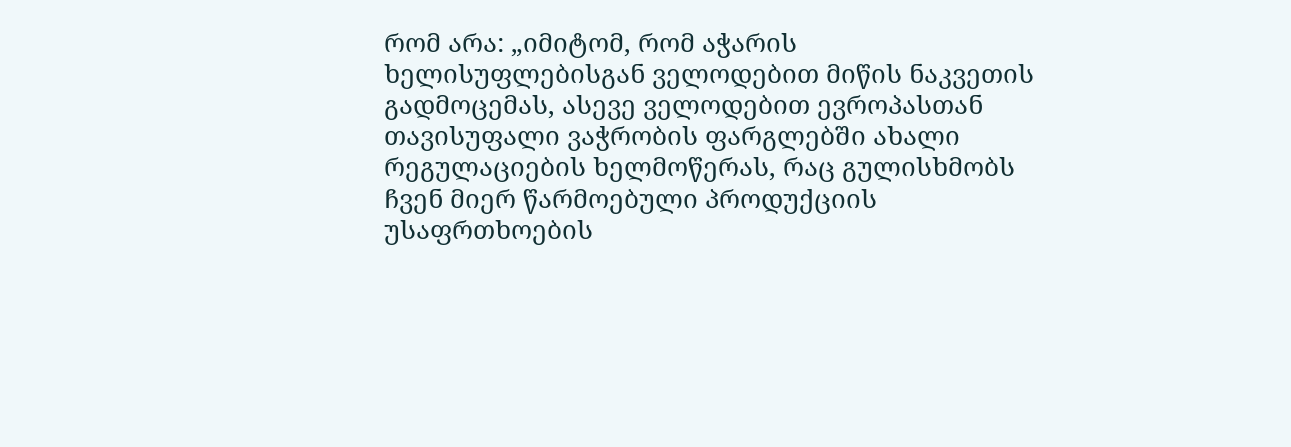რომ არა: „იმიტომ, რომ აჭარის ხელისუფლებისგან ველოდებით მიწის ნაკვეთის გადმოცემას, ასევე ველოდებით ევროპასთან თავისუფალი ვაჭრობის ფარგლებში ახალი რეგულაციების ხელმოწერას, რაც გულისხმობს ჩვენ მიერ წარმოებული პროდუქციის უსაფრთხოების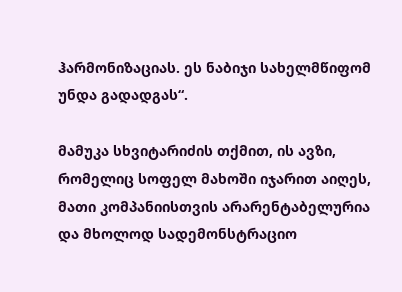ჰარმონიზაციას. ეს ნაბიჯი სახელმწიფომ უნდა გადადგას“.

მამუკა სხვიტარიძის თქმით, ის ავზი, რომელიც სოფელ მახოში იჯარით აიღეს, მათი კომპანიისთვის არარენტაბელურია და მხოლოდ სადემონსტრაციო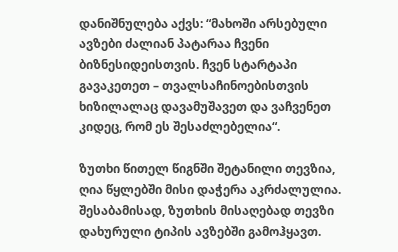დანიშნულება აქვს: “მახოში არსებული ავზები ძალიან პატარაა ჩვენი ბიზნესიდეისთვის. ჩვენ სტარტაპი გავაკეთეთ – თვალსაჩინოებისთვის ხიზილალაც დავამუშავეთ და ვაჩვენეთ კიდეც, რომ ეს შესაძლებელია“.

ზუთხი წითელ წიგნში შეტანილი თევზია, ღია წყლებში მისი დაჭერა აკრძალულია. შესაბამისად, ზუთხის მისაღებად თევზი დახურული ტიპის ავზებში გამოჰყავთ.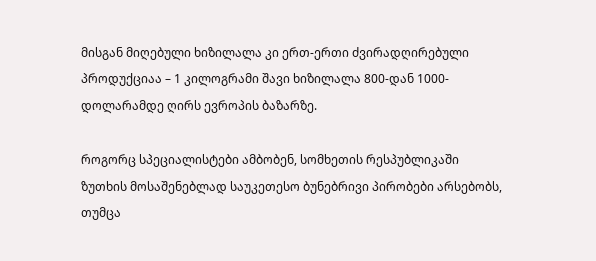მისგან მიღებული ხიზილალა კი ერთ-ერთი ძვირადღირებული პროდუქციაა – 1 კილოგრამი შავი ხიზილალა 800-დან 1000-დოლარამდე ღირს ევროპის ბაზარზე.

როგორც სპეციალისტები ამბობენ, სომხეთის რესპუბლიკაში ზუთხის მოსაშენებლად საუკეთესო ბუნებრივი პირობები არსებობს, თუმცა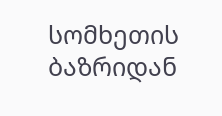სომხეთის ბაზრიდან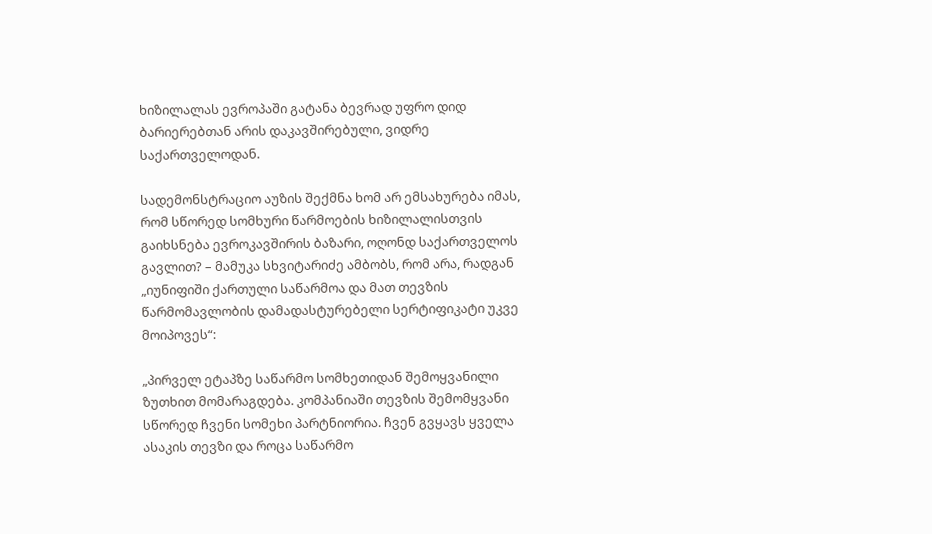ხიზილალას ევროპაში გატანა ბევრად უფრო დიდ ბარიერებთან არის დაკავშირებული, ვიდრე საქართველოდან.

სადემონსტრაციო აუზის შექმნა ხომ არ ემსახურება იმას, რომ სწორედ სომხური წარმოების ხიზილალისთვის გაიხსნება ევროკავშირის ბაზარი, ოღონდ საქართველოს გავლით? – მამუკა სხვიტარიძე ამბობს, რომ არა, რადგან  „იუნიფიში ქართული საწარმოა და მათ თევზის წარმომავლობის დამადასტურებელი სერტიფიკატი უკვე მოიპოვეს“:

„პირველ ეტაპზე საწარმო სომხეთიდან შემოყვანილი ზუთხით მომარაგდება. კომპანიაში თევზის შემომყვანი სწორედ ჩვენი სომეხი პარტნიორია. ჩვენ გვყავს ყველა ასაკის თევზი და როცა საწარმო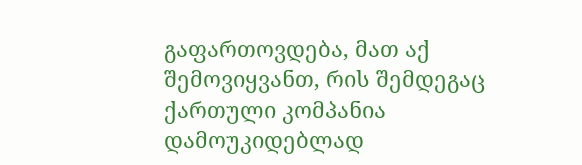გაფართოვდება, მათ აქ შემოვიყვანთ, რის შემდეგაც ქართული კომპანია დამოუკიდებლად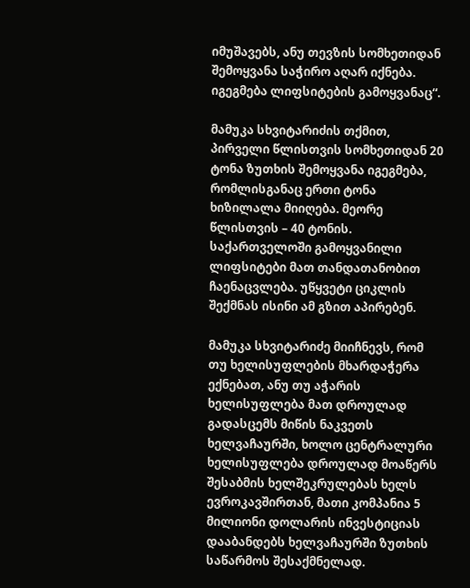იმუშავებს, ანუ თევზის სომხეთიდან შემოყვანა საჭირო აღარ იქნება. იგეგმება ლიფსიტების გამოყვანაც“.

მამუკა სხვიტარიძის თქმით, პირველი წლისთვის სომხეთიდან 20 ტონა ზუთხის შემოყვანა იგეგმება, რომლისგანაც ერთი ტონა ხიზილალა მიიღება. მეორე წლისთვის – 40 ტონის. საქართველოში გამოყვანილი ლიფსიტები მათ თანდათანობით ჩაენაცვლება. უწყვეტი ციკლის შექმნას ისინი ამ გზით აპირებენ.

მამუკა სხვიტარიძე მიიჩნევს, რომ თუ ხელისუფლების მხარდაჭერა ექნებათ, ანუ თუ აჭარის ხელისუფლება მათ დროულად გადასცემს მიწის ნაკვეთს ხელვაჩაურში, ხოლო ცენტრალური ხელისუფლება დროულად მოაწერს შესაბმის ხელშეკრულებას ხელს ევროკავშირთან, მათი კომპანია 5 მილიონი დოლარის ინვესტიციას დააბანდებს ხელვაჩაურში ზუთხის საწარმოს შესაქმნელად.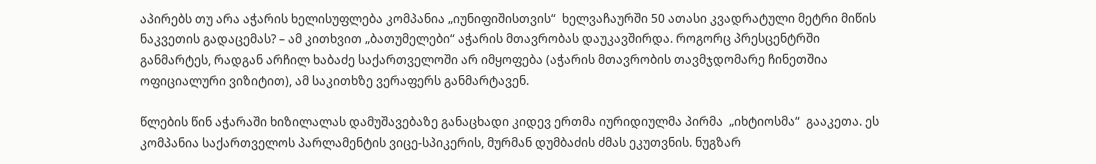აპირებს თუ არა აჭარის ხელისუფლება კომპანია „იუნიფიშისთვის“  ხელვაჩაურში 50 ათასი კვადრატული მეტრი მიწის ნაკვეთის გადაცემას? – ამ კითხვით „ბათუმელები“ აჭარის მთავრობას დაუკავშირდა. როგორც პრესცენტრში განმარტეს, რადგან არჩილ ხაბაძე საქართველოში არ იმყოფება (აჭარის მთავრობის თავმჯდომარე ჩინეთშია ოფიციალური ვიზიტით), ამ საკითხზე ვერაფერს განმარტავენ.

წლების წინ აჭარაში ხიზილალას დამუშავებაზე განაცხადი კიდევ ერთმა იურიდიულმა პირმა  „იხტიოსმა“  გააკეთა. ეს კომპანია საქართველოს პარლამენტის ვიცე-სპიკერის, მურმან დუმბაძის ძმას ეკუთვნის. ნუგზარ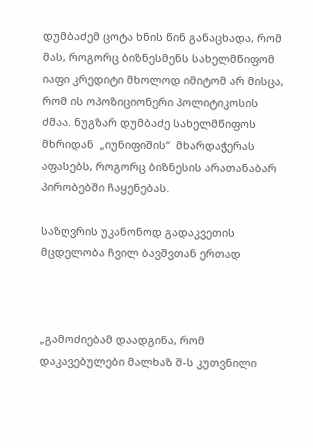დუმბაძემ ცოტა ხნის წინ განაცხადა, რომ მას, როგორც ბიზნესმენს სახელმწიფომ იაფი კრედიტი მხოლოდ იმიტომ არ მისცა, რომ ის ოპოზიციონერი პოლიტიკოსის ძმაა. ნუგზარ დუმბაძე სახელმწიფოს მხრიდან  „იუნიფიშის“  მხარდაჭერას აფასებს, როგორც ბიზნესის არათანაბარ პირობებში ჩაყენებას.

საზღვრის უკანონოდ გადაკვეთის მცდელობა ჩვილ ბავშვთან ერთად



„გამოძიებამ დაადგინა, რომ დაკავებულები მალხაზ შ-ს კუთვნილი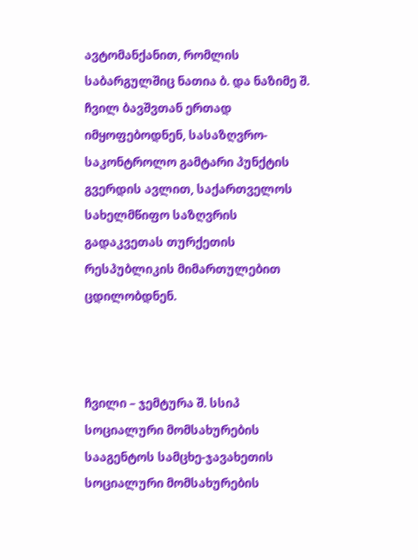ავტომანქანით, რომლის საბარგულშიც ნათია ბ. და ნაზიმე შ. ჩვილ ბავშვთან ერთად იმყოფებოდნენ, სასაზღვრო-საკონტროლო გამტარი პუნქტის გვერდის ავლით, საქართველოს სახელმწიფო საზღვრის გადაკვეთას თურქეთის რესპუბლიკის მიმართულებით ცდილობდნენ.



ჩვილი – ჯემტურა შ. სსიპ სოციალური მომსახურების სააგენტოს სამცხე-ჯავახეთის სოციალური მომსახურების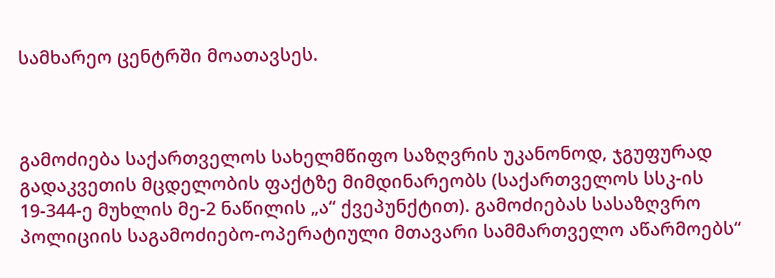სამხარეო ცენტრში მოათავსეს.



გამოძიება საქართველოს სახელმწიფო საზღვრის უკანონოდ, ჯგუფურად გადაკვეთის მცდელობის ფაქტზე მიმდინარეობს (საქართველოს სსკ-ის 19-344-ე მუხლის მე-2 ნაწილის „ა“ ქვეპუნქტით). გამოძიებას სასაზღვრო პოლიციის საგამოძიებო-ოპერატიული მთავარი სამმართველო აწარმოებს“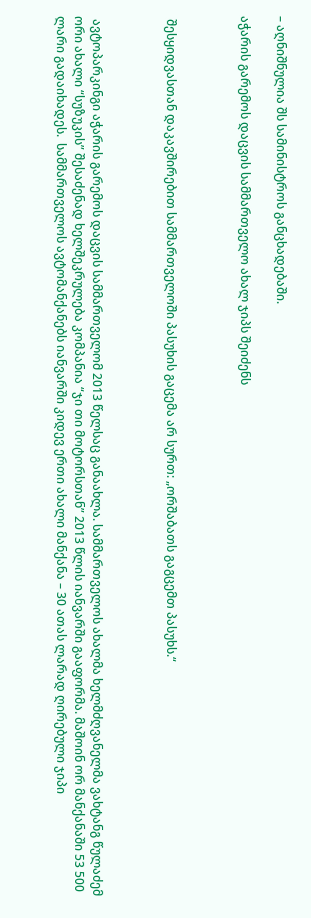– აღნიშნულია შს სამინისტროს განცხადებაში.

აჭარის გარემოს დაცვის სამმართველო ახალ ჯიპს შეიძენს



 შესყიდვასთან დაკავშირებით სამმართველოში პასუხის გაცემა არ სურთ: „ორშაბათს გაგცემთ პასუხს.“



 ავტოპარკინგი აჭარის გარემოს დაცვის სამმართველომ 2013 წელსაც განაახლა. სამმართველოს ახალმა ხელმძღვანელმა ვახტანგ წულაძემ ორი ახალი “სუზუკის” შესაძენად ხელშეკრულება კომპანია “ჯი თი მოტორსთან” 2013 წლის იანვარში გააფორმა. მაშოინ ორ მანქანაში 53 500 ლარი გადაიხადეს.  სამმართველოს ავტომანქანებს იანვარში კიდევ ერთი ახალი მანქანა – 30 ათას ლარად ღირებული ჯიპი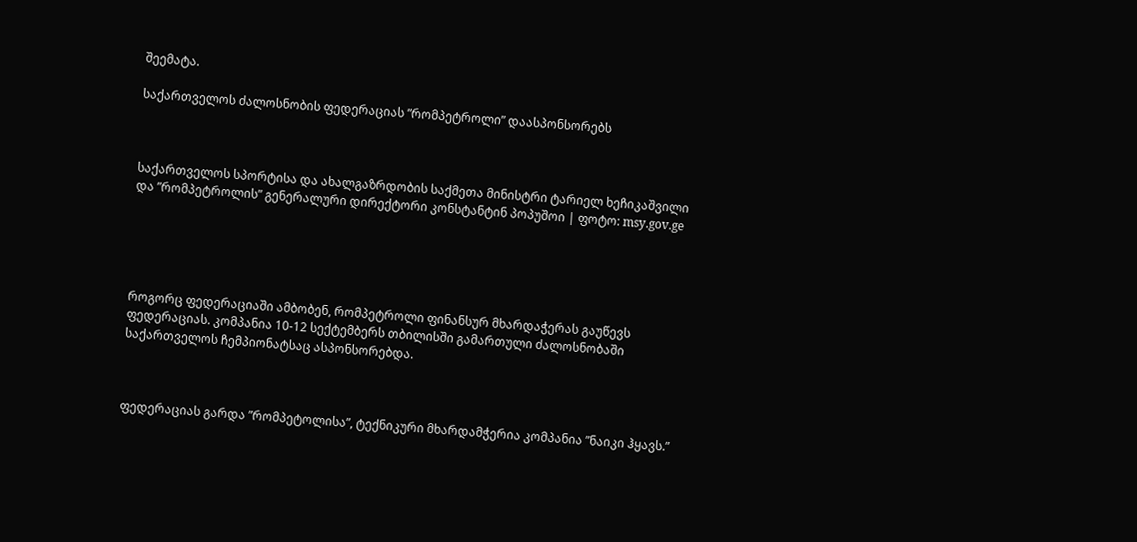შეემატა.

საქართველოს ძალოსნობის ფედერაციას ”რომპეტროლი” დაასპონსორებს



საქართველოს სპორტისა და ახალგაზრდობის საქმეთა მინისტრი ტარიელ ხეჩიკაშვილი და ”რომპეტროლის” გენერალური დირექტორი კონსტანტინ პოპუშოი | ფოტო: msy.gov.ge





როგორც ფედერაციაში ამბობენ, რომპეტროლი ფინანსურ მხარდაჭერას გაუწევს ფედერაციას. კომპანია 10-12 სექტემბერს თბილისში გამართული ძალოსნობაში საქართველოს ჩემპიონატსაც ასპონსორებდა.



ფედერაციას გარდა ”რომპეტოლისა”, ტექნიკური მხარდამჭერია კომპანია ”ნაიკი ჰყავს.”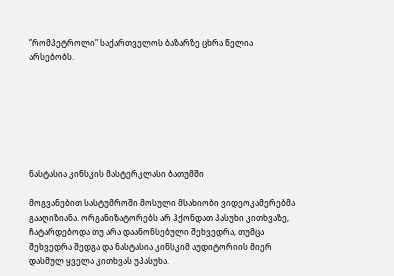”რომპეტროლი” საქართველოს ბაზარზე ცხრა წელია  არსებობს.







ნასტასია კინსკის მასტერკლასი ბათუმში

მოგვანებით სასტუმროში მოსული მსახიობი ვიდეოკამერებმა გააღიზიანა. ორგანიზატორებს არ ჰქონდათ პასუხი კითხვაზე, ჩატარდებოდა თუ არა დაანონსებული შეხვედრა, თუმცა შეხვედრა შედგა და ნასტასია კინსკიმ აუდიტორიის მიერ დასმულ ყველა კითხვას უპასუხა.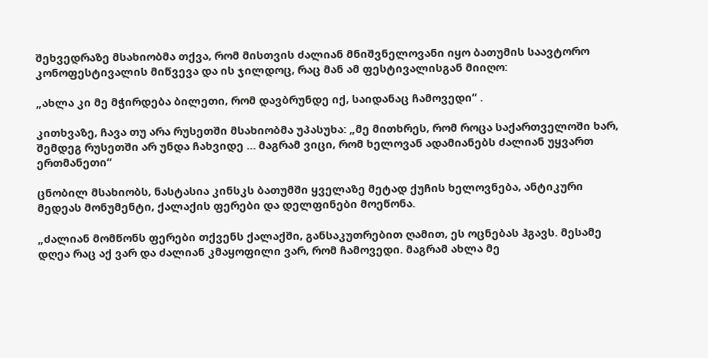შეხვედრაზე მსახიობმა თქვა, რომ მისთვის ძალიან მნიშვნელოვანი იყო ბათუმის საავტორო კონოფესტივალის მიწვევა და ის ჯილდოც, რაც მან ამ ფესტივალისგან მიიღო:

„ახლა კი მე მჭირდება ბილეთი, რომ დავბრუნდე იქ, საიდანაც ჩამოვედი“ .

კითხვაზე, ჩავა თუ არა რუსეთში მსახიობმა უპასუხა: „მე მითხრეს, რომ როცა საქართველოში ხარ, შემდეგ რუსეთში არ უნდა ჩახვიდე … მაგრამ ვიცი, რომ ხელოვან ადამიანებს ძალიან უყვართ ერთმანეთი“

ცნობილ მსახიობს, ნასტასია კინსკს ბათუმში ყველაზე მეტად ქუჩის ხელოვნება, ანტიკური მედეას მონუმენტი, ქალაქის ფერები და დელფინები მოეწონა.

„ძალიან მომწონს ფერები თქვენს ქალაქში, განსაკუთრებით ღამით, ეს ოცნებას ჰგავს. მესამე დღეა რაც აქ ვარ და ძალიან კმაყოფილი ვარ, რომ ჩამოვედი. მაგრამ ახლა მე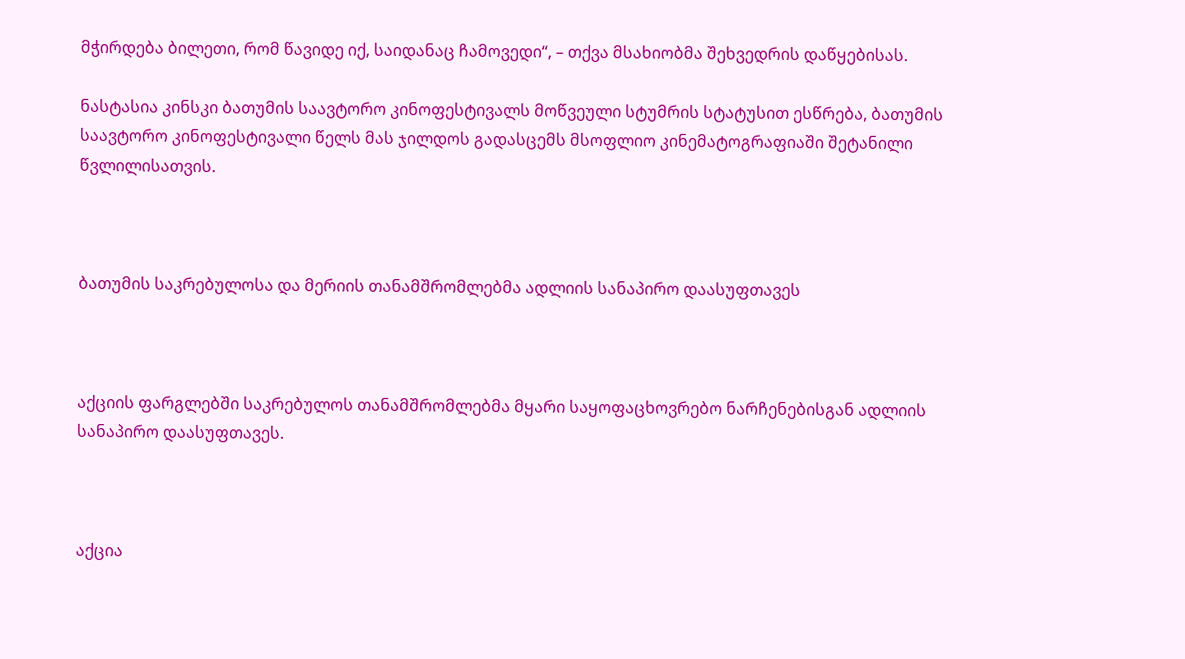მჭირდება ბილეთი, რომ წავიდე იქ, საიდანაც ჩამოვედი“, – თქვა მსახიობმა შეხვედრის დაწყებისას.

ნასტასია კინსკი ბათუმის საავტორო კინოფესტივალს მოწვეული სტუმრის სტატუსით ესწრება, ბათუმის საავტორო კინოფესტივალი წელს მას ჯილდოს გადასცემს მსოფლიო კინემატოგრაფიაში შეტანილი წვლილისათვის.



ბათუმის საკრებულოსა და მერიის თანამშრომლებმა ადლიის სანაპირო დაასუფთავეს



აქციის ფარგლებში საკრებულოს თანამშრომლებმა მყარი საყოფაცხოვრებო ნარჩენებისგან ადლიის სანაპირო დაასუფთავეს.



აქცია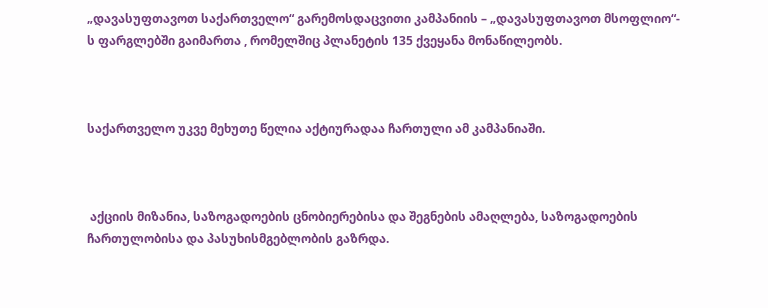„დავასუფთავოთ საქართველო“ გარემოსდაცვითი კამპანიის – „დავასუფთავოთ მსოფლიო“- ს ფარგლებში გაიმართა , რომელშიც პლანეტის 135 ქვეყანა მონაწილეობს.



საქართველო უკვე მეხუთე წელია აქტიურადაა ჩართული ამ კამპანიაში.



 აქციის მიზანია, საზოგადოების ცნობიერებისა და შეგნების ამაღლება, საზოგადოების ჩართულობისა და პასუხისმგებლობის გაზრდა.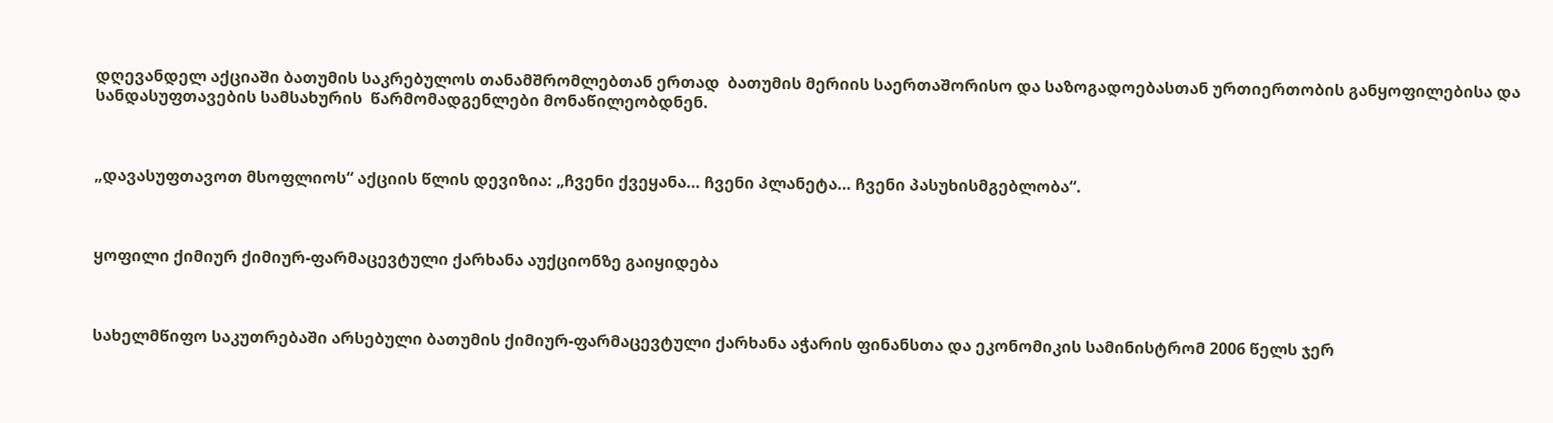დღევანდელ აქციაში ბათუმის საკრებულოს თანამშრომლებთან ერთად  ბათუმის მერიის საერთაშორისო და საზოგადოებასთან ურთიერთობის განყოფილებისა და სანდასუფთავების სამსახურის  წარმომადგენლები მონაწილეობდნენ.



„დავასუფთავოთ მსოფლიოს“ აქციის წლის დევიზია: „ჩვენი ქვეყანა… ჩვენი პლანეტა… ჩვენი პასუხისმგებლობა“.



ყოფილი ქიმიურ ქიმიურ-ფარმაცევტული ქარხანა აუქციონზე გაიყიდება



სახელმწიფო საკუთრებაში არსებული ბათუმის ქიმიურ-ფარმაცევტული ქარხანა აჭარის ფინანსთა და ეკონომიკის სამინისტრომ 2006 წელს ჯერ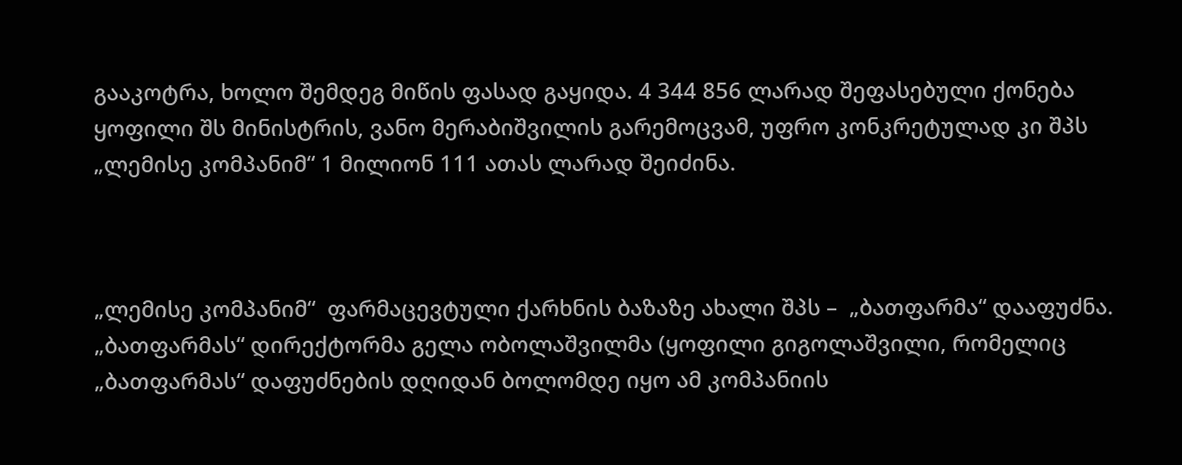გააკოტრა, ხოლო შემდეგ მიწის ფასად გაყიდა. 4 344 856 ლარად შეფასებული ქონება ყოფილი შს მინისტრის, ვანო მერაბიშვილის გარემოცვამ, უფრო კონკრეტულად კი შპს „ლემისე კომპანიმ“ 1 მილიონ 111 ათას ლარად შეიძინა.



„ლემისე კომპანიმ“  ფარმაცევტული ქარხნის ბაზაზე ახალი შპს –  „ბათფარმა“ დააფუძნა. „ბათფარმას“ დირექტორმა გელა ობოლაშვილმა (ყოფილი გიგოლაშვილი, რომელიც „ბათფარმას“ დაფუძნების დღიდან ბოლომდე იყო ამ კომპანიის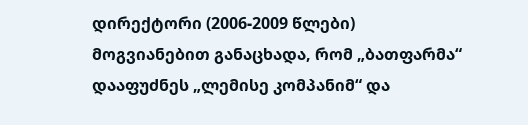დირექტორი (2006-2009 წლები) მოგვიანებით განაცხადა, რომ „ბათფარმა“ დააფუძნეს „ლემისე კომპანიმ“ და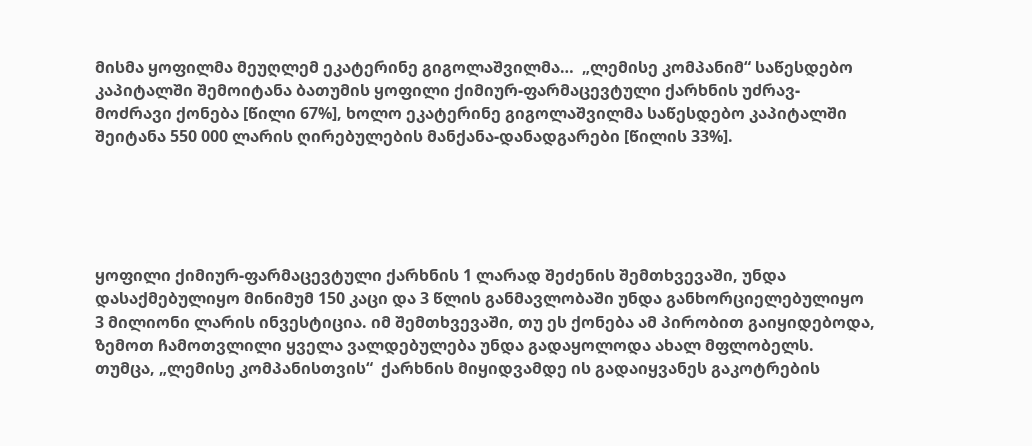მისმა ყოფილმა მეუღლემ ეკატერინე გიგოლაშვილმა…  „ლემისე კომპანიმ“ საწესდებო კაპიტალში შემოიტანა ბათუმის ყოფილი ქიმიურ-ფარმაცევტული ქარხნის უძრავ-მოძრავი ქონება [წილი 67%], ხოლო ეკატერინე გიგოლაშვილმა საწესდებო კაპიტალში შეიტანა 550 000 ლარის ღირებულების მანქანა-დანადგარები [წილის 33%].





ყოფილი ქიმიურ-ფარმაცევტული ქარხნის 1 ლარად შეძენის შემთხვევაში, უნდა დასაქმებულიყო მინიმუმ 150 კაცი და 3 წლის განმავლობაში უნდა განხორციელებულიყო  3 მილიონი ლარის ინვესტიცია. იმ შემთხვევაში, თუ ეს ქონება ამ პირობით გაიყიდებოდა, ზემოთ ჩამოთვლილი ყველა ვალდებულება უნდა გადაყოლოდა ახალ მფლობელს. თუმცა, „ლემისე კომპანისთვის“  ქარხნის მიყიდვამდე ის გადაიყვანეს გაკოტრების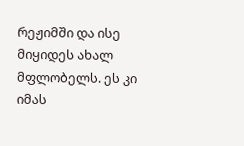რეჟიმში და ისე მიყიდეს ახალ მფლობელს. ეს კი იმას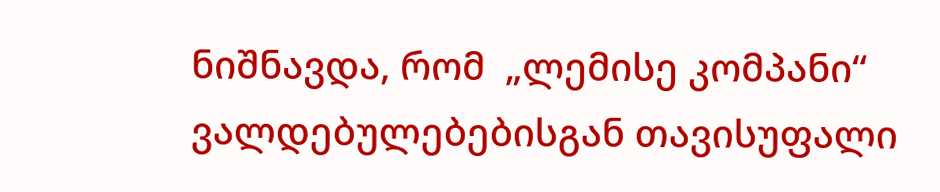ნიშნავდა, რომ  „ლემისე კომპანი“ ვალდებულებებისგან თავისუფალი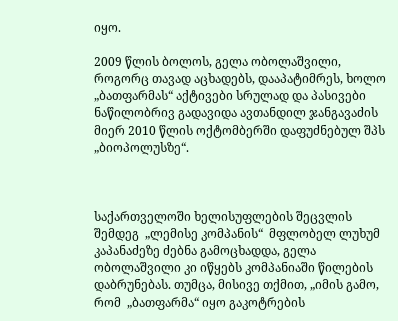იყო.

2009 წლის ბოლოს, გელა ობოლაშვილი, როგორც თავად აცხადებს, დააპატიმრეს, ხოლო „ბათფარმას“ აქტივები სრულად და პასივები ნაწილობრივ გადავიდა ავთანდილ ჯანგავაძის მიერ 2010 წლის ოქტომბერში დაფუძნებულ შპს „ბიოპოლუსზე“.



საქართველოში ხელისუფლების შეცვლის შემდეგ  „ლემისე კომპანის“  მფლობელ ლუხუმ კაპანაძეზე ძებნა გამოცხადდა, გელა ობოლაშვილი კი იწყებს კომპანიაში წილების დაბრუნებას. თუმცა, მისივე თქმით, „იმის გამო, რომ  „ბათფარმა“ იყო გაკოტრების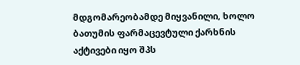მდგომარეობამდე მიყვანილი, ხოლო ბათუმის ფარმაცევტული ქარხნის აქტივები იყო შპს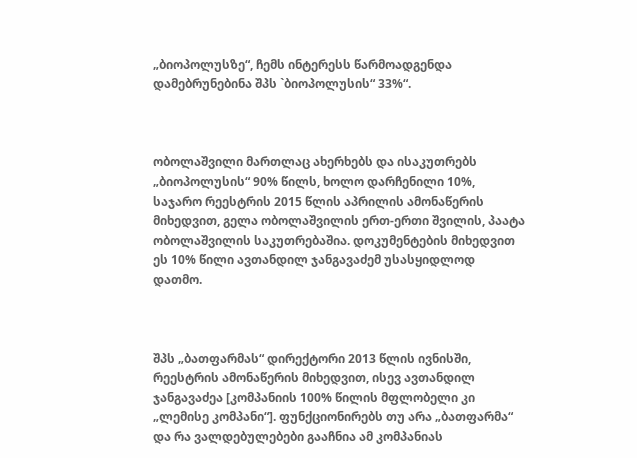„ბიოპოლუსზე“, ჩემს ინტერესს წარმოადგენდა დამებრუნებინა შპს `ბიოპოლუსის“ 33%“.



ობოლაშვილი მართლაც ახერხებს და ისაკუთრებს „ბიოპოლუსის“ 90% წილს, ხოლო დარჩენილი 10%, საჯარო რეესტრის 2015 წლის აპრილის ამონაწერის მიხედვით, გელა ობოლაშვილის ერთ-ერთი შვილის, პაატა ობოლაშვილის საკუთრებაშია. დოკუმენტების მიხედვით ეს 10% წილი ავთანდილ ჯანგავაძემ უსასყიდლოდ დათმო.



შპს „ბათფარმას“ დირექტორი 2013 წლის ივნისში, რეესტრის ამონაწერის მიხედვით, ისევ ავთანდილ ჯანგავაძეა [კომპანიის 100% წილის მფლობელი კი „ლემისე კომპანი“]. ფუნქციონირებს თუ არა „ბათფარმა“ და რა ვალდებულებები გააჩნია ამ კომპანიას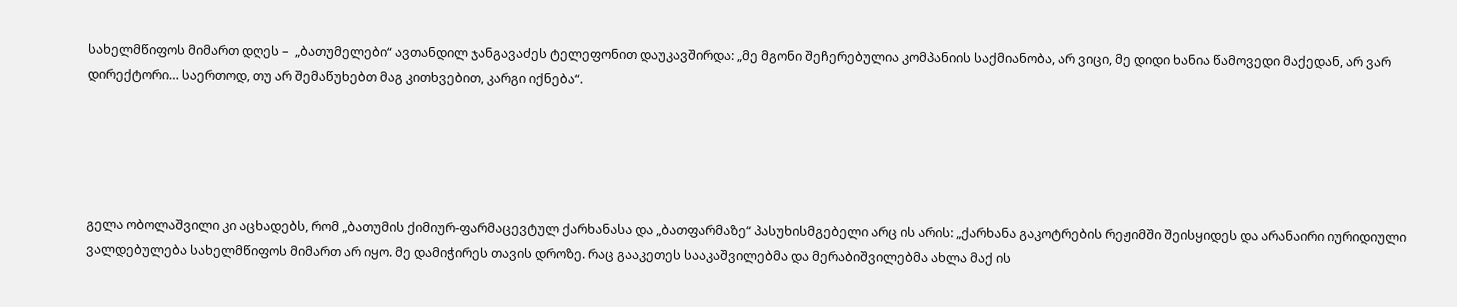სახელმწიფოს მიმართ დღეს –  „ბათუმელები“ ავთანდილ ჯანგავაძეს ტელეფონით დაუკავშირდა: „მე მგონი შეჩერებულია კომპანიის საქმიანობა, არ ვიცი, მე დიდი ხანია წამოვედი მაქედან, არ ვარ დირექტორი… საერთოდ, თუ არ შემაწუხებთ მაგ კითხვებით, კარგი იქნება“.





გელა ობოლაშვილი კი აცხადებს, რომ „ბათუმის ქიმიურ-ფარმაცევტულ ქარხანასა და „ბათფარმაზე“ პასუხისმგებელი არც ის არის: „ქარხანა გაკოტრების რეჟიმში შეისყიდეს და არანაირი იურიდიული ვალდებულება სახელმწიფოს მიმართ არ იყო. მე დამიჭირეს თავის დროზე. რაც გააკეთეს სააკაშვილებმა და მერაბიშვილებმა ახლა მაქ ის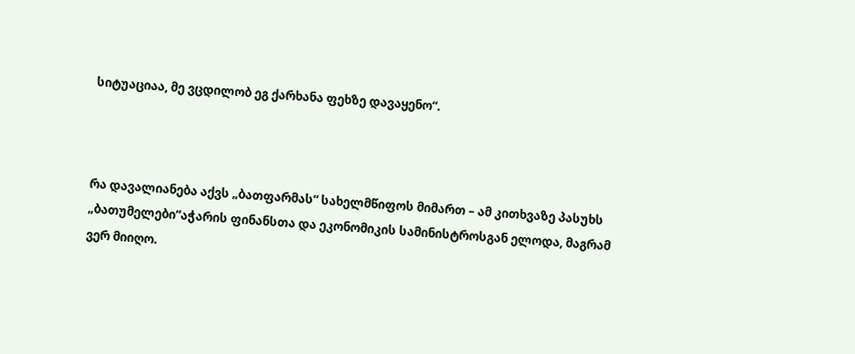სიტუაციაა, მე ვცდილობ ეგ ქარხანა ფეხზე დავაყენო“.



რა დავალიანება აქვს „ბათფარმას“ სახელმწიფოს მიმართ – ამ კითხვაზე პასუხს „ბათუმელები“აჭარის ფინანსთა და ეკონომიკის სამინისტროსგან ელოდა, მაგრამ ვერ მიიღო.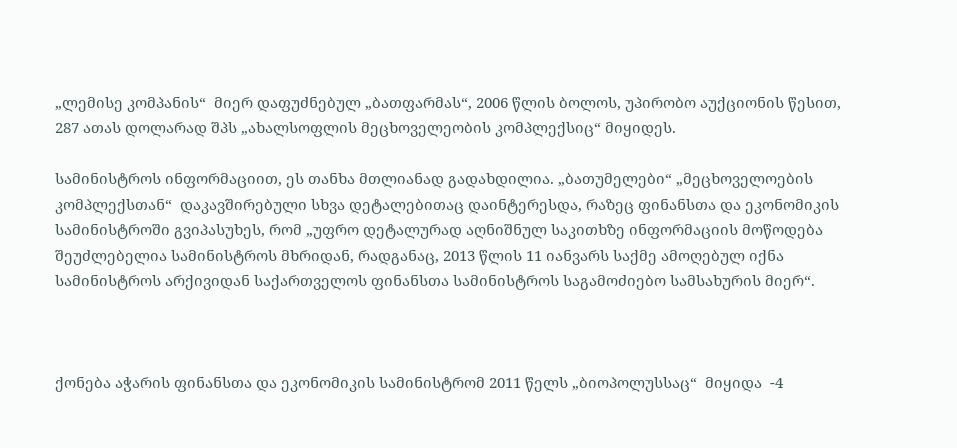„ლემისე კომპანის“  მიერ დაფუძნებულ „ბათფარმას“, 2006 წლის ბოლოს, უპირობო აუქციონის წესით, 287 ათას დოლარად შპს „ახალსოფლის მეცხოველეობის კომპლექსიც“ მიყიდეს.

სამინისტროს ინფორმაციით, ეს თანხა მთლიანად გადახდილია. „ბათუმელები“ „მეცხოველოების კომპლექსთან“  დაკავშირებული სხვა დეტალებითაც დაინტერესდა, რაზეც ფინანსთა და ეკონომიკის სამინისტროში გვიპასუხეს, რომ „უფრო დეტალურად აღნიშნულ საკითხზე ინფორმაციის მოწოდება შეუძლებელია სამინისტროს მხრიდან, რადგანაც, 2013 წლის 11 იანვარს საქმე ამოღებულ იქნა სამინისტროს არქივიდან საქართველოს ფინანსთა სამინისტროს საგამოძიებო სამსახურის მიერ“.



ქონება აჭარის ფინანსთა და ეკონომიკის სამინისტრომ 2011 წელს „ბიოპოლუსსაც“  მიყიდა  -4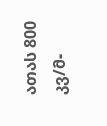ათას 800 კვ/მ-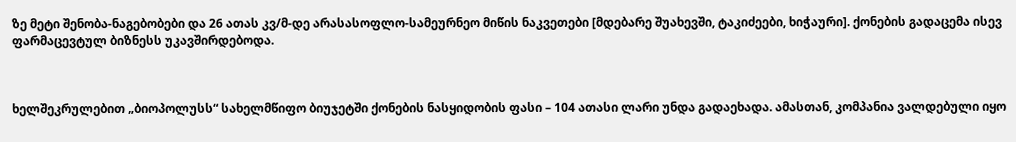ზე მეტი შენობა-ნაგებობები და 26 ათას კვ/მ-დე არასასოფლო-სამეურნეო მიწის ნაკვეთები [მდებარე შუახევში, ტაკიძეები, ხიჭაური]. ქონების გადაცემა ისევ ფარმაცევტულ ბიზნესს უკავშირდებოდა.



ხელშეკრულებით „ბიოპოლუსს“ სახელმწიფო ბიუჯეტში ქონების ნასყიდობის ფასი – 104 ათასი ლარი უნდა გადაეხადა. ამასთან, კომპანია ვალდებული იყო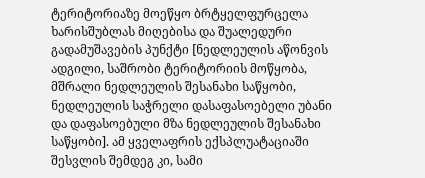ტერიტორიაზე მოეწყო ბრტყელფურცელა ხარისშუბლას მიღებისა და შუალედური გადამუშავების პუნქტი [ნედლეულის აწონვის ადგილი, საშრობი ტერიტორიის მოწყობა, მშრალი ნედლეულის შესანახი საწყობი, ნედლეულის საჭრელი დასაფასოებელი უბანი და დაფასოებული მზა ნედლეულის შესანახი საწყობი]. ამ ყველაფრის ექსპლუატაციაში შესვლის შემდეგ კი, სამი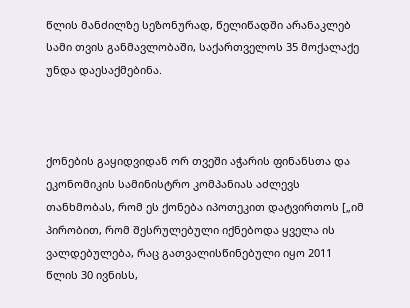წლის მანძილზე სეზონურად, წელიწადში არანაკლებ სამი თვის განმავლობაში, საქართველოს 35 მოქალაქე უნდა დაესაქმებინა.



ქონების გაყიდვიდან ორ თვეში აჭარის ფინანსთა და ეკონომიკის სამინისტრო კომპანიას აძლევს თანხმობას, რომ ეს ქონება იპოთეკით დატვირთოს [„იმ პირობით, რომ შესრულებული იქნებოდა ყველა ის ვალდებულება, რაც გათვალისწინებული იყო 2011 წლის 30 ივნისს,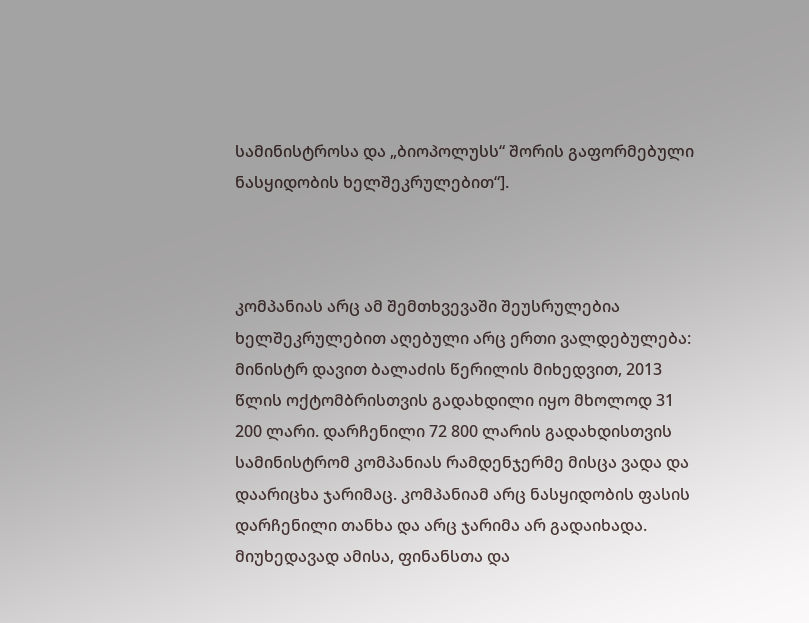სამინისტროსა და „ბიოპოლუსს“ შორის გაფორმებული ნასყიდობის ხელშეკრულებით“].



კომპანიას არც ამ შემთხვევაში შეუსრულებია ხელშეკრულებით აღებული არც ერთი ვალდებულება: მინისტრ დავით ბალაძის წერილის მიხედვით, 2013 წლის ოქტომბრისთვის გადახდილი იყო მხოლოდ 31 200 ლარი. დარჩენილი 72 800 ლარის გადახდისთვის სამინისტრომ კომპანიას რამდენჯერმე მისცა ვადა და დაარიცხა ჯარიმაც. კომპანიამ არც ნასყიდობის ფასის დარჩენილი თანხა და არც ჯარიმა არ გადაიხადა. მიუხედავად ამისა, ფინანსთა და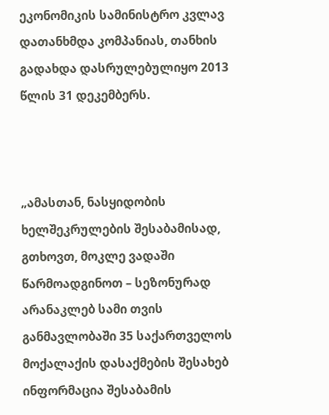ეკონომიკის სამინისტრო კვლავ დათანხმდა კომპანიას, თანხის გადახდა დასრულებულიყო 2013 წლის 31 დეკემბერს.



„ამასთან, ნასყიდობის ხელშეკრულების შესაბამისად, გთხოვთ, მოკლე ვადაში წარმოადგინოთ – სეზონურად არანაკლებ სამი თვის განმავლობაში 35 საქართველოს მოქალაქის დასაქმების შესახებ ინფორმაცია შესაბამის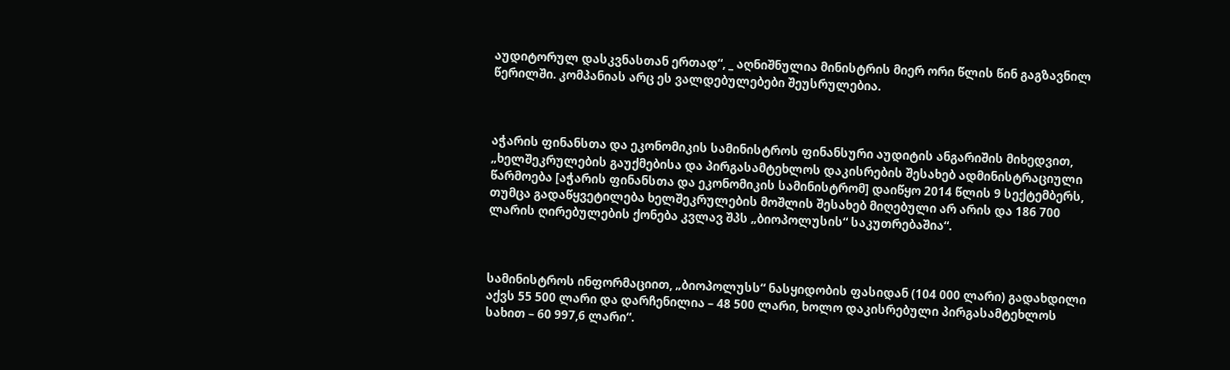აუდიტორულ დასკვნასთან ერთად“, _ აღნიშნულია მინისტრის მიერ ორი წლის წინ გაგზავნილ წერილში. კომპანიას არც ეს ვალდებულებები შეუსრულებია.



აჭარის ფინანსთა და ეკონომიკის სამინისტროს ფინანსური აუდიტის ანგარიშის მიხედვით, „ხელშეკრულების გაუქმებისა და პირგასამტეხლოს დაკისრების შესახებ ადმინისტრაციული წარმოება [აჭარის ფინანსთა და ეკონომიკის სამინისტრომ] დაიწყო 2014 წლის 9 სექტემბერს, თუმცა გადაწყვეტილება ხელშეკრულების მოშლის შესახებ მიღებული არ არის და 186 700 ლარის ღირებულების ქონება კვლავ შპს „ბიოპოლუსის“ საკუთრებაშია“.



სამინისტროს ინფორმაციით, „ბიოპოლუსს“ ნასყიდობის ფასიდან (104 000 ლარი) გადახდილი აქვს 55 500 ლარი და დარჩენილია – 48 500 ლარი, ხოლო დაკისრებული პირგასამტეხლოს სახით – 60 997,6 ლარი“.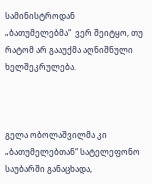სამინისტროდან  „ბათუმელებმა“  ვერ შეიტყო, თუ რატომ არ გააუქმა აღნიშნული ხელშეკრულება.



გელა ობოლაშვილმა კი „ბათუმელებთან“ სატელეფონო საუბარში განაცხადა,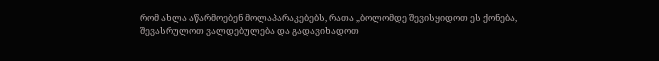რომ ახლა აწარმოებენ მოლაპარაკებებს, რათა „ბოლომდე შევისყიდოთ ეს ქონება, შევასრულოთ ვალდებულება და გადავიხადოთ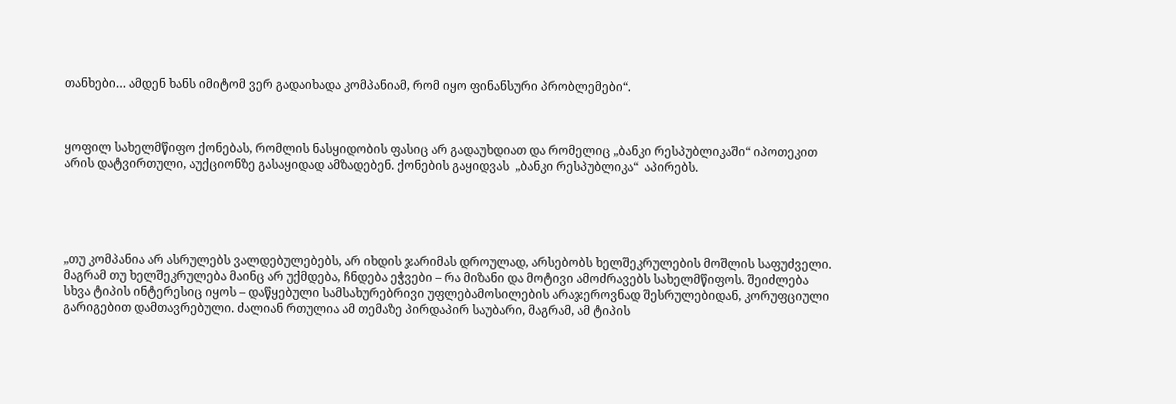თანხები… ამდენ ხანს იმიტომ ვერ გადაიხადა კომპანიამ, რომ იყო ფინანსური პრობლემები“.



ყოფილ სახელმწიფო ქონებას, რომლის ნასყიდობის ფასიც არ გადაუხდიათ და რომელიც „ბანკი რესპუბლიკაში“ იპოთეკით არის დატვირთული, აუქციონზე გასაყიდად ამზადებენ. ქონების გაყიდვას  „ბანკი რესპუბლიკა“  აპირებს.





„თუ კომპანია არ ასრულებს ვალდებულებებს, არ იხდის ჯარიმას დროულად, არსებობს ხელშეკრულების მოშლის საფუძველი. მაგრამ თუ ხელშეკრულება მაინც არ უქმდება, ჩნდება ეჭვები – რა მიზანი და მოტივი ამოძრავებს სახელმწიფოს. შეიძლება სხვა ტიპის ინტერესიც იყოს – დაწყებული სამსახურებრივი უფლებამოსილების არაჯეროვნად შესრულებიდან, კორუფციული გარიგებით დამთავრებული. ძალიან რთულია ამ თემაზე პირდაპირ საუბარი, მაგრამ, ამ ტიპის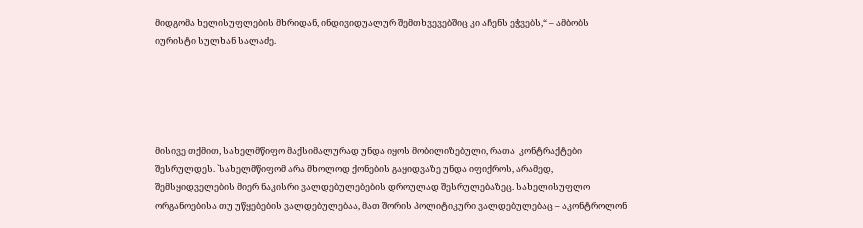მიდგომა ხელისუფლების მხრიდან, ინდივიდუალურ შემთხვევებშიც კი აჩენს ეჭვებს,“ – ამბობს იურისტი სულხან სალაძე.





მისივე თქმით, სახელმწიფო მაქსიმალურად უნდა იყოს მობილიზებული, რათა  კონტრაქტები შესრულდეს. `სახელმწიფომ არა მხოლოდ ქონების გაყიდვაზე უნდა იფიქროს, არამედ, შემსყიდველების მიერ ნაკისრი ვალდებულებების დროულად შესრულებაზეც. სახელისუფლო ორგანოებისა თუ უწყებების ვალდებულებაა, მათ შორის პოლიტიკური ვალდებულებაც – აკონტროლონ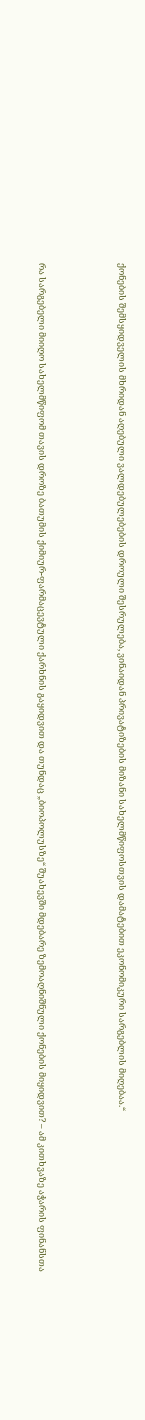ქონების შემსყიდველის მხრიდან აღებული ვალდებულებების დროული შესრულება, ვინაიდან პრივატიზების მიზანი სახელმწიფოსთვის დამატებით ეკონომიკური სარგებლის მიღებაა.“



რა სარგებელი მიიღო სახელმწიფომ თავის დროზე ბათუმის ქიმიურ-ფარმაცევტული ქარხნის გაყიდვით და თუნდაც „ბიოპოლუსზე“ შუახევში მდებარე ზემოაღნიშნული ქონების მიყიდვით? – ამ კითხვაზე აჭარის ფინანსთა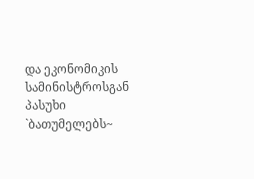და ეკონომიკის სამინისტროსგან პასუხი `ბათუმელებს~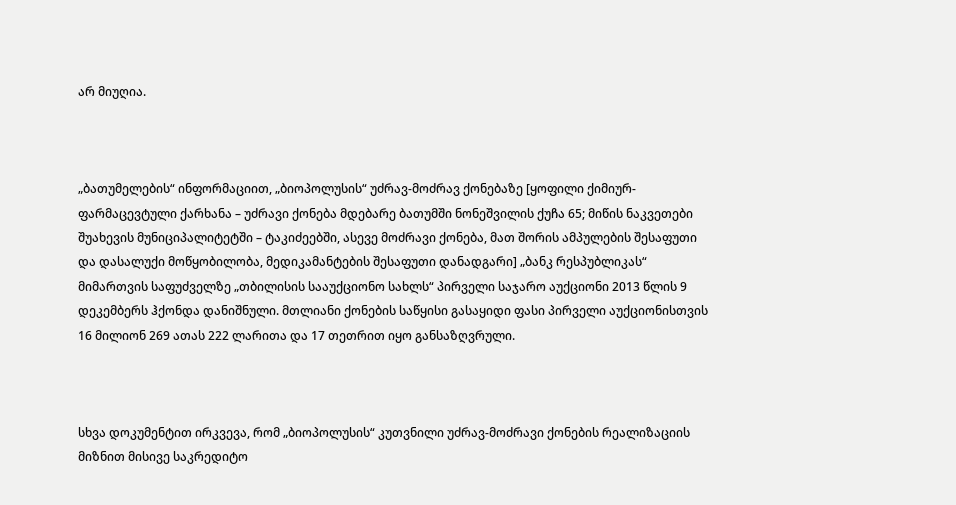არ მიუღია.



„ბათუმელების“ ინფორმაციით, „ბიოპოლუსის“ უძრავ-მოძრავ ქონებაზე [ყოფილი ქიმიურ-ფარმაცევტული ქარხანა – უძრავი ქონება მდებარე ბათუმში ნონეშვილის ქუჩა 65; მიწის ნაკვეთები შუახევის მუნიციპალიტეტში – ტაკიძეებში, ასევე მოძრავი ქონება, მათ შორის ამპულების შესაფუთი და დასალუქი მოწყობილობა, მედიკამანტების შესაფუთი დანადგარი] „ბანკ რესპუბლიკას“ მიმართვის საფუძველზე „თბილისის სააუქციონო სახლს“ პირველი საჯარო აუქციონი 2013 წლის 9 დეკემბერს ჰქონდა დანიშნული. მთლიანი ქონების საწყისი გასაყიდი ფასი პირველი აუქციონისთვის 16 მილიონ 269 ათას 222 ლარითა და 17 თეთრით იყო განსაზღვრული.



სხვა დოკუმენტით ირკვევა, რომ „ბიოპოლუსის“ კუთვნილი უძრავ-მოძრავი ქონების რეალიზაციის მიზნით მისივე საკრედიტო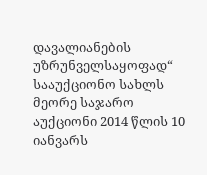დავალიანების უზრუნველსაყოფად“ სააუქციონო სახლს მეორე საჯარო აუქციონი 2014 წლის 10 იანვარს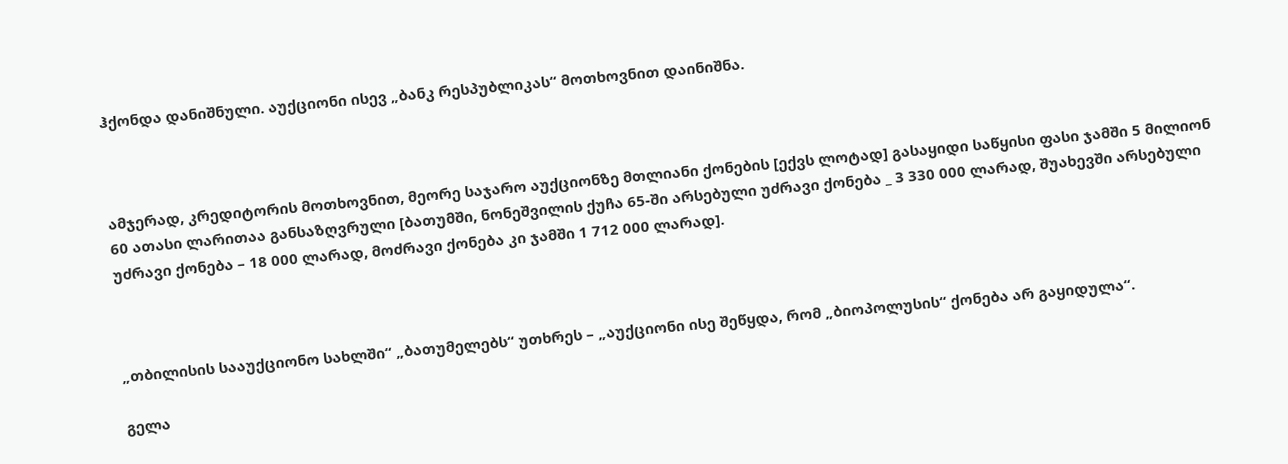ჰქონდა დანიშნული. აუქციონი ისევ „ბანკ რესპუბლიკას“ მოთხოვნით დაინიშნა.



ამჯერად, კრედიტორის მოთხოვნით, მეორე საჯარო აუქციონზე მთლიანი ქონების [ექვს ლოტად] გასაყიდი საწყისი ფასი ჯამში 5 მილიონ 60 ათასი ლარითაა განსაზღვრული [ბათუმში, ნონეშვილის ქუჩა 65-ში არსებული უძრავი ქონება _ 3 330 000 ლარად, შუახევში არსებული უძრავი ქონება – 18 000 ლარად, მოძრავი ქონება კი ჯამში 1 712 000 ლარად].



„თბილისის სააუქციონო სახლში“ „ბათუმელებს“ უთხრეს – „აუქციონი ისე შეწყდა, რომ „ბიოპოლუსის“ ქონება არ გაყიდულა“.

გელა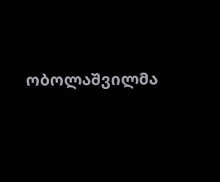ობოლაშვილმა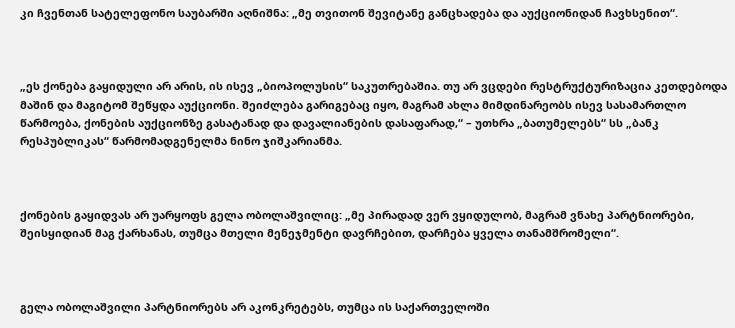კი ჩვენთან სატელეფონო საუბარში აღნიშნა: „მე თვითონ შევიტანე განცხადება და აუქციონიდან ჩავხსენით“.



„ეს ქონება გაყიდული არ არის, ის ისევ „ბიოპოლუსის“ საკუთრებაშია. თუ არ ვცდები რესტრუქტურიზაცია კეთდებოდა მაშინ და მაგიტომ შეწყდა აუქციონი. შეიძლება გარიგებაც იყო, მაგრამ ახლა მიმდინარეობს ისევ სასამართლო წარმოება, ქონების აუქციონზე გასატანად და დავალიანების დასაფარად,“ – უთხრა „ბათუმელებს“ სს „ბანკ რესპუბლიკას“ წარმომადგენელმა ნინო ჯიშკარიანმა.



ქონების გაყიდვას არ უარყოფს გელა ობოლაშვილიც: „მე პირადად ვერ ვყიდულობ, მაგრამ ვნახე პარტნიორები, შეისყიდიან მაგ ქარხანას, თუმცა მთელი მენეჯმენტი დავრჩებით, დარჩება ყველა თანამშრომელი“.



გელა ობოლაშვილი პარტნიორებს არ აკონკრეტებს, თუმცა ის საქართველოში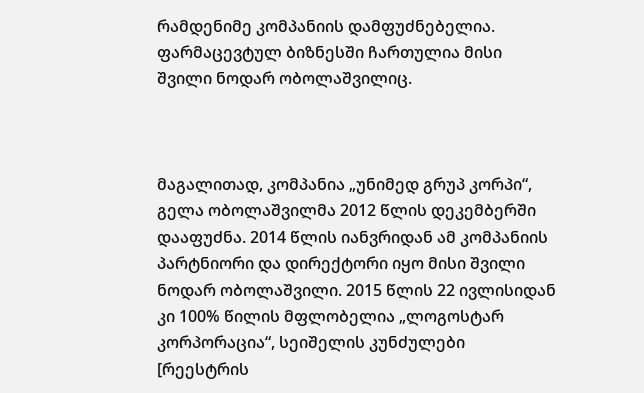რამდენიმე კომპანიის დამფუძნებელია. ფარმაცევტულ ბიზნესში ჩართულია მისი შვილი ნოდარ ობოლაშვილიც.



მაგალითად, კომპანია „უნიმედ გრუპ კორპი“, გელა ობოლაშვილმა 2012 წლის დეკემბერში დააფუძნა. 2014 წლის იანვრიდან ამ კომპანიის პარტნიორი და დირექტორი იყო მისი შვილი ნოდარ ობოლაშვილი. 2015 წლის 22 ივლისიდან კი 100% წილის მფლობელია „ლოგოსტარ კორპორაცია“, სეიშელის კუნძულები [რეესტრის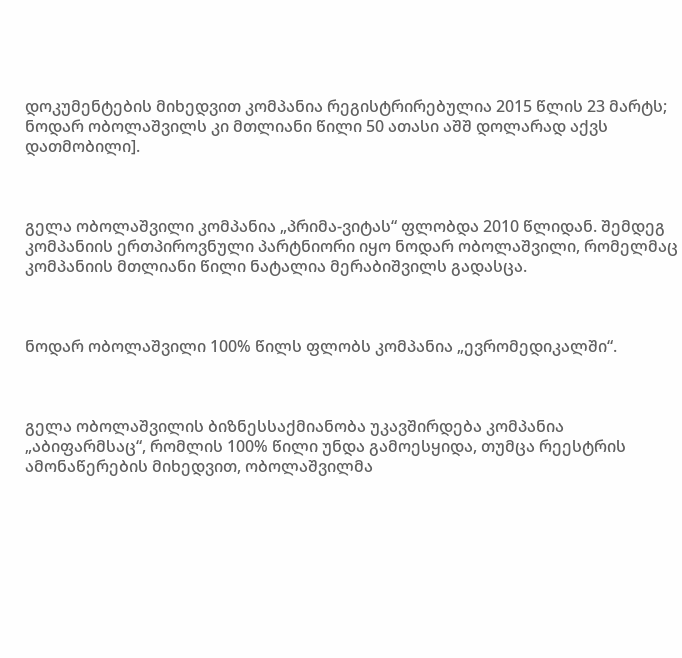დოკუმენტების მიხედვით კომპანია რეგისტრირებულია 2015 წლის 23 მარტს; ნოდარ ობოლაშვილს კი მთლიანი წილი 50 ათასი აშშ დოლარად აქვს დათმობილი].



გელა ობოლაშვილი კომპანია „პრიმა-ვიტას“ ფლობდა 2010 წლიდან. შემდეგ კომპანიის ერთპიროვნული პარტნიორი იყო ნოდარ ობოლაშვილი, რომელმაც კომპანიის მთლიანი წილი ნატალია მერაბიშვილს გადასცა.



ნოდარ ობოლაშვილი 100% წილს ფლობს კომპანია „ევრომედიკალში“.



გელა ობოლაშვილის ბიზნესსაქმიანობა უკავშირდება კომპანია „აბიფარმსაც“, რომლის 100% წილი უნდა გამოესყიდა, თუმცა რეესტრის ამონაწერების მიხედვით, ობოლაშვილმა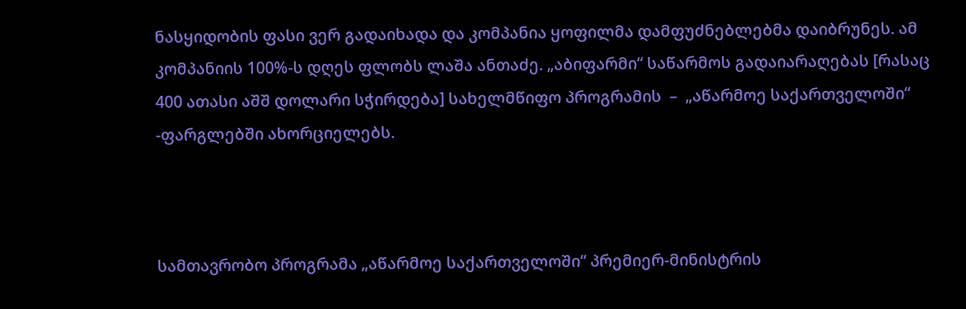ნასყიდობის ფასი ვერ გადაიხადა და კომპანია ყოფილმა დამფუძნებლებმა დაიბრუნეს. ამ კომპანიის 100%-ს დღეს ფლობს ლაშა ანთაძე. „აბიფარმი“ საწარმოს გადაიარაღებას [რასაც 400 ათასი აშშ დოლარი სჭირდება] სახელმწიფო პროგრამის  –  „აწარმოე საქართველოში“ -ფარგლებში ახორციელებს.



სამთავრობო პროგრამა „აწარმოე საქართველოში“ პრემიერ-მინისტრის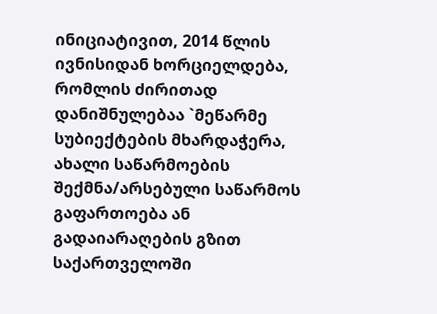ინიციატივით, 2014 წლის ივნისიდან ხორციელდება, რომლის ძირითად დანიშნულებაა `მეწარმე სუბიექტების მხარდაჭერა, ახალი საწარმოების შექმნა/არსებული საწარმოს გაფართოება ან გადაიარაღების გზით საქართველოში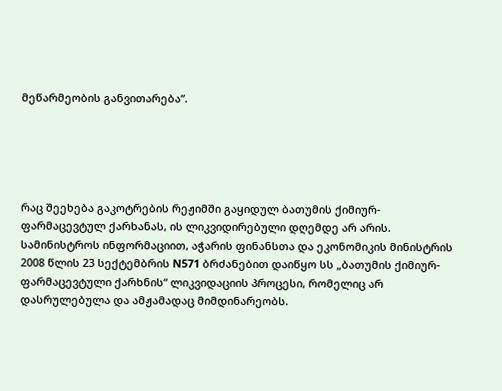მეწარმეობის განვითარება“.





რაც შეეხება გაკოტრების რეჟიმში გაყიდულ ბათუმის ქიმიურ-ფარმაცევტულ ქარხანას, ის ლიკვიდირებული დღემდე არ არის. სამინისტროს ინფორმაციით, აჭარის ფინანსთა და ეკონომიკის მინისტრის 2008 წლის 23 სექტემბრის N571 ბრძანებით დაიწყო სს „ბათუმის ქიმიურ-ფარმაცევტული ქარხნის“ ლიკვიდაციის პროცესი, რომელიც არ დასრულებულა და ამჟამადაც მიმდინარეობს.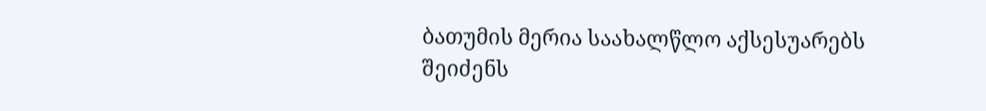ბათუმის მერია საახალწლო აქსესუარებს შეიძენს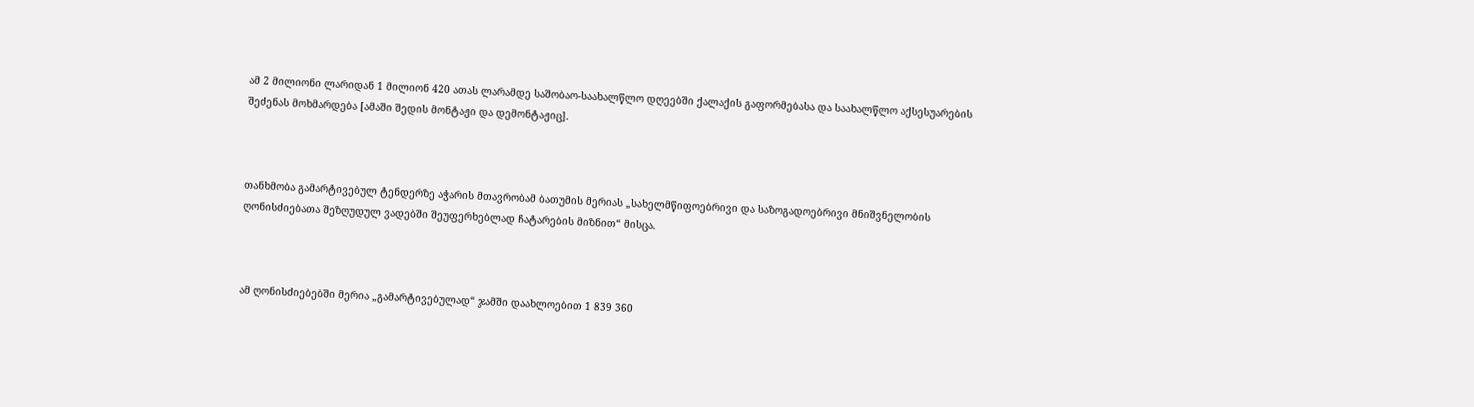ამ 2 მილიონი ლარიდან 1 მილიონ 420 ათას ლარამდე საშობაო-საახალწლო დღეებში ქალაქის გაფორმებასა და საახალწლო აქსესუარების შეძენას მოხმარდება [ამაში შედის მონტაჟი და დემონტაჟიც].



თანხმობა გამარტივებულ ტენდერზე აჭარის მთავრობამ ბათუმის მერიას „სახელმწიფოებრივი და საზოგადოებრივი მნიშვნელობის ღონისძიებათა შეზღუდულ ვადებში შეუფერხებლად ჩატარების მიზნით“ მისცა.



ამ ღონისძიებებში მერია „გამარტივებულად“ ჯამში დაახლოებით 1 839 360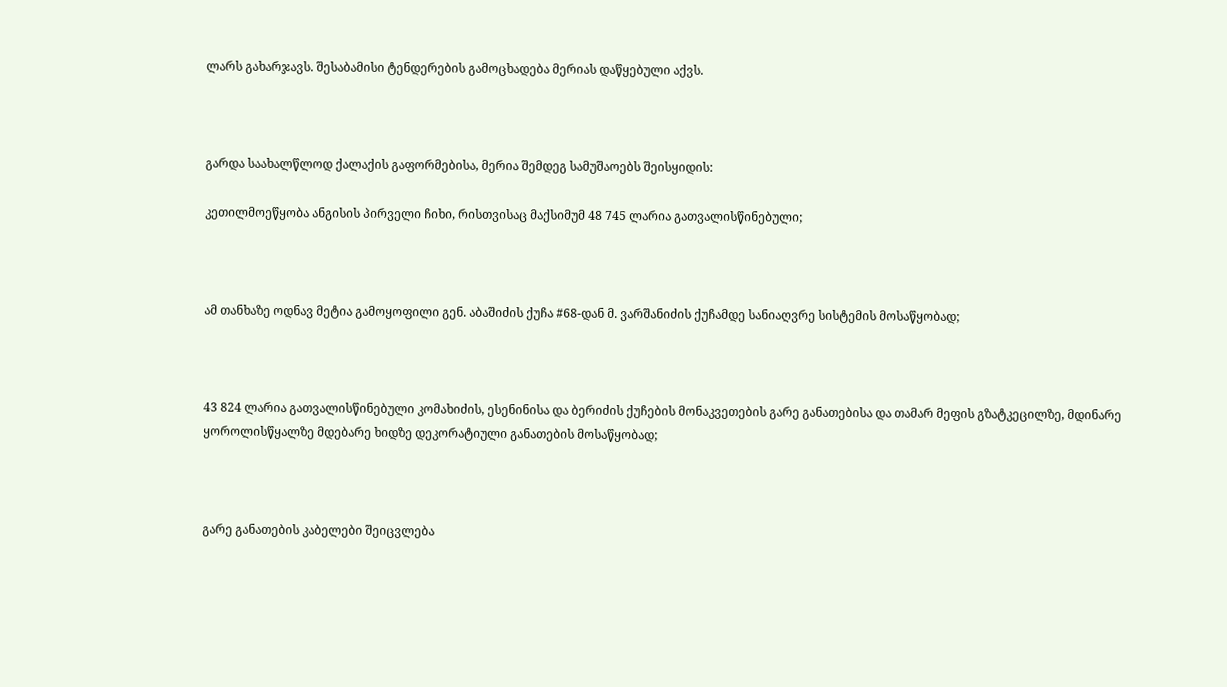ლარს გახარჯავს. შესაბამისი ტენდერების გამოცხადება მერიას დაწყებული აქვს.



გარდა საახალწლოდ ქალაქის გაფორმებისა, მერია შემდეგ სამუშაოებს შეისყიდის:

კეთილმოეწყობა ანგისის პირველი ჩიხი, რისთვისაც მაქსიმუმ 48 745 ლარია გათვალისწინებული;



ამ თანხაზე ოდნავ მეტია გამოყოფილი გენ. აბაშიძის ქუჩა #68-დან მ. ვარშანიძის ქუჩამდე სანიაღვრე სისტემის მოსაწყობად;



43 824 ლარია გათვალისწინებული კომახიძის, ესენინისა და ბერიძის ქუჩების მონაკვეთების გარე განათებისა და თამარ მეფის გზატკეცილზე, მდინარე ყოროლისწყალზე მდებარე ხიდზე დეკორატიული განათების მოსაწყობად;



გარე განათების კაბელები შეიცვლება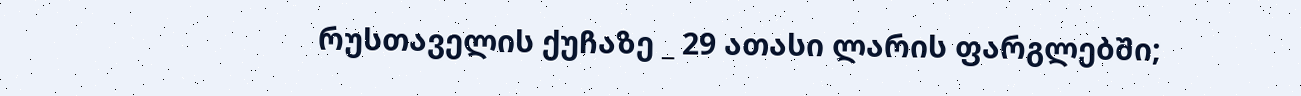რუსთაველის ქუჩაზე _ 29 ათასი ლარის ფარგლებში;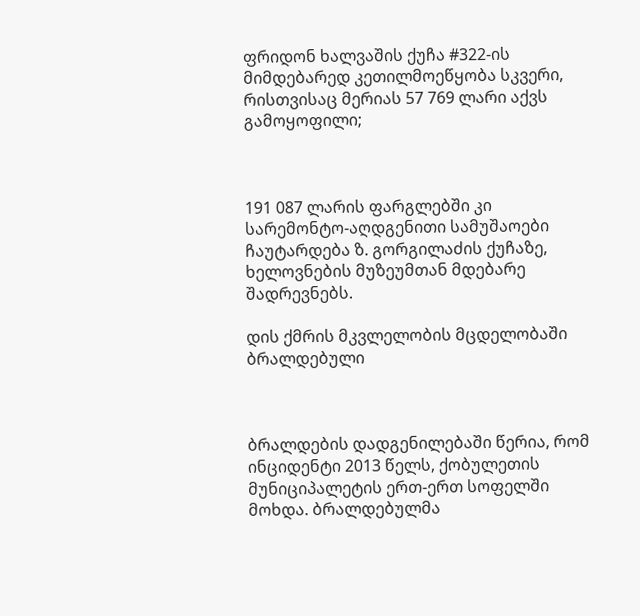ფრიდონ ხალვაშის ქუჩა #322-ის მიმდებარედ კეთილმოეწყობა სკვერი, რისთვისაც მერიას 57 769 ლარი აქვს გამოყოფილი;



191 087 ლარის ფარგლებში კი სარემონტო-აღდგენითი სამუშაოები ჩაუტარდება ზ. გორგილაძის ქუჩაზე, ხელოვნების მუზეუმთან მდებარე შადრევნებს.

დის ქმრის მკვლელობის მცდელობაში ბრალდებული



ბრალდების დადგენილებაში წერია, რომ ინციდენტი 2013 წელს, ქობულეთის მუნიციპალეტის ერთ-ერთ სოფელში მოხდა. ბრალდებულმა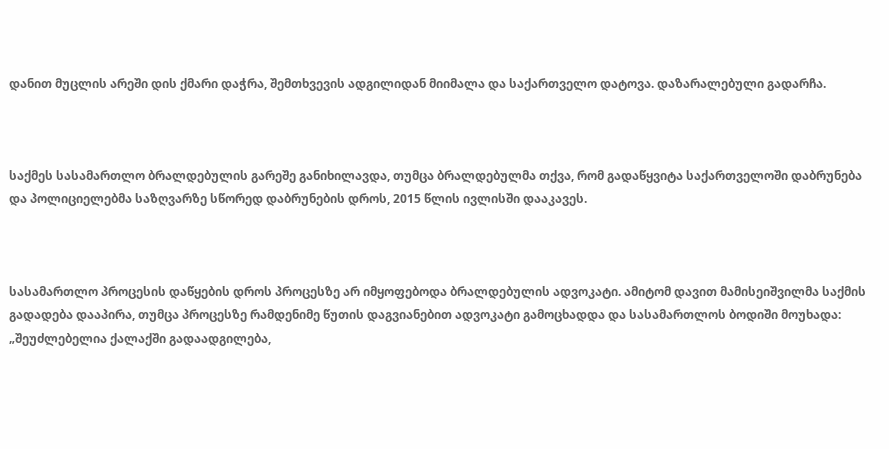დანით მუცლის არეში დის ქმარი დაჭრა, შემთხვევის ადგილიდან მიიმალა და საქართველო დატოვა. დაზარალებული გადარჩა.



საქმეს სასამართლო ბრალდებულის გარეშე განიხილავდა, თუმცა ბრალდებულმა თქვა, რომ გადაწყვიტა საქართველოში დაბრუნება და პოლიციელებმა საზღვარზე სწორედ დაბრუნების დროს, 2015 წლის ივლისში დააკავეს.



სასამართლო პროცესის დაწყების დროს პროცესზე არ იმყოფებოდა ბრალდებულის ადვოკატი. ამიტომ დავით მამისეიშვილმა საქმის გადადება დააპირა, თუმცა პროცესზე რამდენიმე წუთის დაგვიანებით ადვოკატი გამოცხადდა და სასამართლოს ბოდიში მოუხადა: „შეუძლებელია ქალაქში გადაადგილება,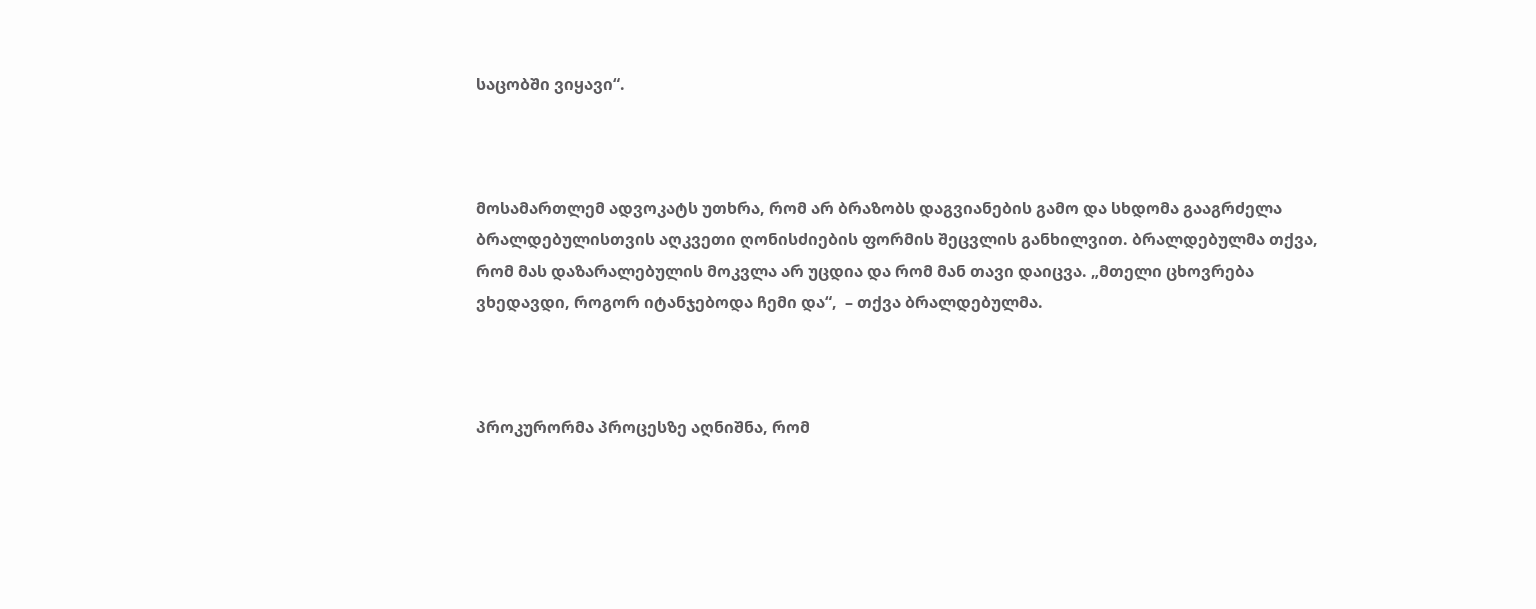საცობში ვიყავი“.



მოსამართლემ ადვოკატს უთხრა, რომ არ ბრაზობს დაგვიანების გამო და სხდომა გააგრძელა ბრალდებულისთვის აღკვეთი ღონისძიების ფორმის შეცვლის განხილვით. ბრალდებულმა თქვა, რომ მას დაზარალებულის მოკვლა არ უცდია და რომ მან თავი დაიცვა. „მთელი ცხოვრება ვხედავდი, როგორ იტანჯებოდა ჩემი და“,  – თქვა ბრალდებულმა.



პროკურორმა პროცესზე აღნიშნა, რომ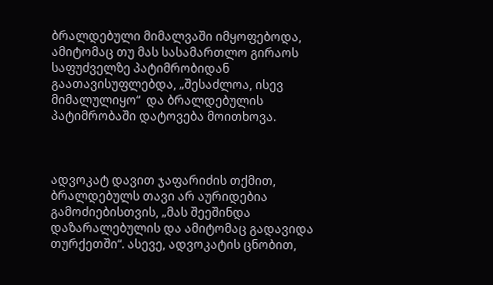ბრალდებული მიმალვაში იმყოფებოდა, ამიტომაც თუ მას სასამართლო გირაოს საფუძველზე პატიმრობიდან გაათავისუფლებდა, „შესაძლოა, ისევ მიმალულიყო“  და ბრალდებულის პატიმრობაში დატოვება მოითხოვა.



ადვოკატ დავით ჯაფარიძის თქმით, ბრალდებულს თავი არ აურიდებია გამოძიებისთვის, „მას შეეშინდა დაზარალებულის და ამიტომაც გადავიდა თურქეთში“. ასევე, ადვოკატის ცნობით,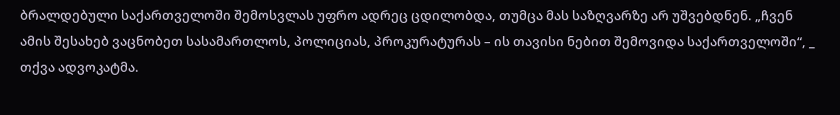ბრალდებული საქართველოში შემოსვლას უფრო ადრეც ცდილობდა, თუმცა მას საზღვარზე არ უშვებდნენ. „ჩვენ ამის შესახებ ვაცნობეთ სასამართლოს, პოლიციას, პროკურატურას – ის თავისი ნებით შემოვიდა საქართველოში“, _ თქვა ადვოკატმა.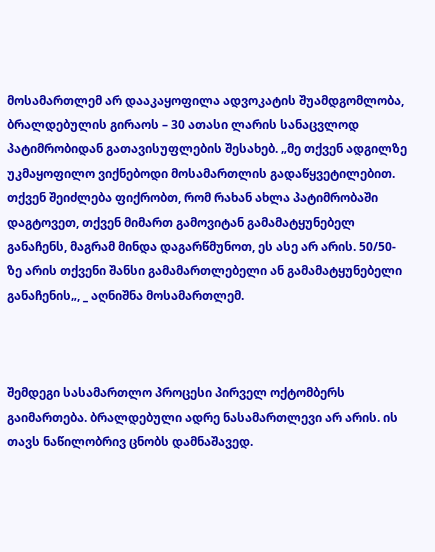მოსამართლემ არ დააკაყოფილა ადვოკატის შუამდგომლობა, ბრალდებულის გირაოს – 30 ათასი ლარის სანაცვლოდ პატიმრობიდან გათავისუფლების შესახებ. „მე თქვენ ადგილზე უკმაყოფილო ვიქნებოდი მოსამართლის გადაწყვეტილებით. თქვენ შეიძლება ფიქრობთ, რომ რახან ახლა პატიმრობაში დაგტოვეთ, თქვენ მიმართ გამოვიტან გამამატყუნებელ განაჩენს, მაგრამ მინდა დაგარწმუნოთ, ეს ასე არ არის. 50/50-ზე არის თქვენი შანსი გამამართლებელი ან გამამატყუნებელი განაჩენის„, _ აღნიშნა მოსამართლემ.



შემდეგი სასამართლო პროცესი პირველ ოქტომბერს გაიმართება. ბრალდებული ადრე ნასამართლევი არ არის. ის თავს ნაწილობრივ ცნობს დამნაშავედ.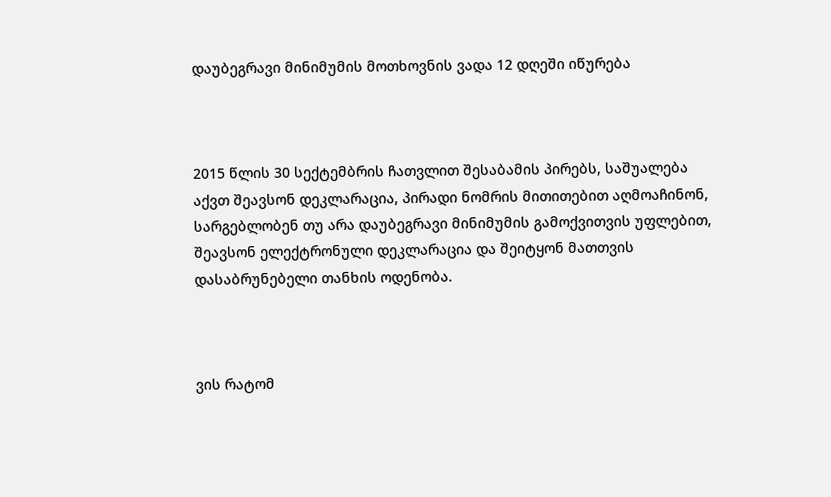დაუბეგრავი მინიმუმის მოთხოვნის ვადა 12 დღეში იწურება



2015 წლის 30 სექტემბრის ჩათვლით შესაბამის პირებს, საშუალება აქვთ შეავსონ დეკლარაცია, პირადი ნომრის მითითებით აღმოაჩინონ, სარგებლობენ თუ არა დაუბეგრავი მინიმუმის გამოქვითვის უფლებით, შეავსონ ელექტრონული დეკლარაცია და შეიტყონ მათთვის დასაბრუნებელი თანხის ოდენობა.



ვის რატომ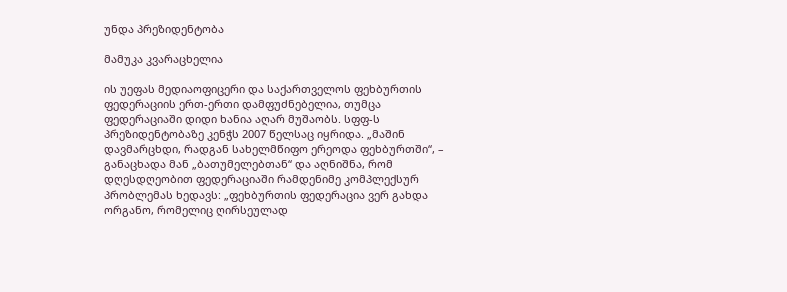უნდა პრეზიდენტობა

მამუკა კვარაცხელია

ის უეფას მედიაოფიცერი და საქართველოს ფეხბურთის ფედერაციის ერთ-ერთი დამფუძნებელია, თუმცა ფედერაციაში დიდი ხანია აღარ მუშაობს. სფფ-ს პრეზიდენტობაზე კენჭს 2007 წელსაც იყრიდა. „მაშინ დავმარცხდი, რადგან სახელმწიფო ერეოდა ფეხბურთში“, – განაცხადა მან „ბათუმელებთან“ და აღნიშნა, რომ დღესდღეობით ფედერაციაში რამდენიმე კომპლექსურ პრობლემას ხედავს: „ფეხბურთის ფედერაცია ვერ გახდა ორგანო, რომელიც ღირსეულად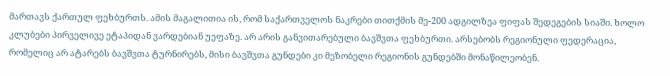მართავს ქართულ ფეხბურთს. ამის მაგალითია ის, რომ საქართველოს ნაკრები თითქმის მე-200 ადგილზეა ფიფას შედეგების სიაში. ხოლო კლუბები პირველივე ეტაპიდან ვარდებიან უეფაზე. არ არის განვითარებული ბავშვთა ფეხბურთი. არსებობს რეგიონული ფედერაცია, რომელიც არ ატარებს ბავშვთა ტურნირებს, მისი ბავშვთა გუნდები კი მეზობელი რეგიონის გუნდებში მონაწილეობენ.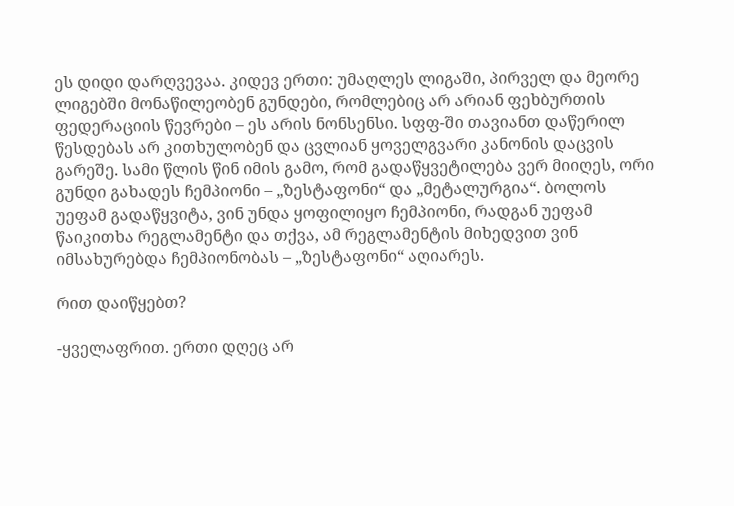ეს დიდი დარღვევაა. კიდევ ერთი: უმაღლეს ლიგაში, პირველ და მეორე ლიგებში მონაწილეობენ გუნდები, რომლებიც არ არიან ფეხბურთის ფედერაციის წევრები – ეს არის ნონსენსი. სფფ-ში თავიანთ დაწერილ წესდებას არ კითხულობენ და ცვლიან ყოველგვარი კანონის დაცვის გარეშე. სამი წლის წინ იმის გამო, რომ გადაწყვეტილება ვერ მიიღეს, ორი გუნდი გახადეს ჩემპიონი – „ზესტაფონი“ და „მეტალურგია“. ბოლოს უეფამ გადაწყვიტა, ვინ უნდა ყოფილიყო ჩემპიონი, რადგან უეფამ წაიკითხა რეგლამენტი და თქვა, ამ რეგლამენტის მიხედვით ვინ იმსახურებდა ჩემპიონობას – „ზესტაფონი“ აღიარეს.

რით დაიწყებთ?

-ყველაფრით. ერთი დღეც არ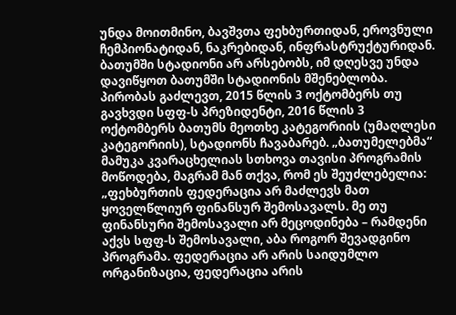უნდა მოითმინო, ბავშვთა ფეხბურთიდან, ეროვნული ჩემპიონატიდან, ნაკრებიდან, ინფრასტრუქტურიდან. ბათუმში სტადიონი არ არსებობს, იმ დღესვე უნდა დავიწყოთ ბათუმში სტადიონის მშენებლობა. პირობას გაძლევთ, 2015 წლის 3 ოქტომბერს თუ გავხვდი სფფ-ს პრეზიდენტი, 2016 წლის 3 ოქტომბერს ბათუმს მეოთხე კატეგორიის (უმაღლესი კატეგორიის), სტადიონს ჩავაბარებ. „ბათუმელებმა“ მამუკა კვარაცხელიას სთხოვა თავისი პროგრამის მოწოდება, მაგრამ მან თქვა, რომ ეს შეუძლებელია: „ფეხბურთის ფედერაცია არ მაძლევს მათ ყოველწლიურ ფინანსურ შემოსავალს. მე თუ ფინანსური შემოსავალი არ მეცოდინება – რამდენი აქვს სფფ-ს შემოსავალი, აბა როგორ შევადგინო პროგრამა. ფედერაცია არ არის საიდუმლო ორგანიზაცია, ფედერაცია არის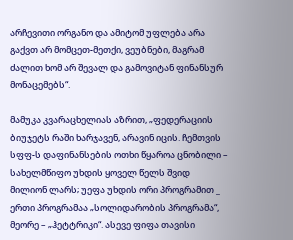არჩევითი ორგანო და ამიტომ უფლება არა გაქვთ არ მომცეთ-მეთქი, ვეუბნები, მაგრამ ძალით ხომ არ შევალ და გამოვიტან ფინანსურ მონაცემებს“.

მამუკა კვარაცხელიას აზრით, „ფედერაციის ბიუჯეტს რაში ხარჯავენ, არავინ იცის. ჩემთვის სფფ-ს დაფინანსების ოთხი წყაროა ცნობილი – სახელმწიფო უხდის ყოველ წელს შვიდ მილიონ ლარს; უეფა უხდის ორი პროგრამით _ ერთი პროგრამაა „სოლიდარობის პროგრამა“, მეორე – „ჰეტტრიკი“. ასევე ფიფა თავისი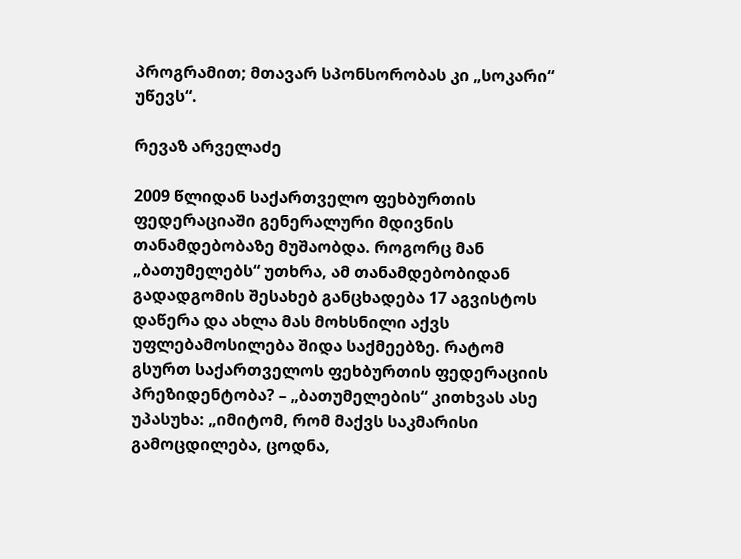პროგრამით; მთავარ სპონსორობას კი „სოკარი“ უწევს“.

რევაზ არველაძე

2009 წლიდან საქართველო ფეხბურთის ფედერაციაში გენერალური მდივნის თანამდებობაზე მუშაობდა. როგორც მან „ბათუმელებს“ უთხრა, ამ თანამდებობიდან გადადგომის შესახებ განცხადება 17 აგვისტოს დაწერა და ახლა მას მოხსნილი აქვს უფლებამოსილება შიდა საქმეებზე. რატომ გსურთ საქართველოს ფეხბურთის ფედერაციის პრეზიდენტობა? – „ბათუმელების“ კითხვას ასე უპასუხა: „იმიტომ, რომ მაქვს საკმარისი გამოცდილება, ცოდნა,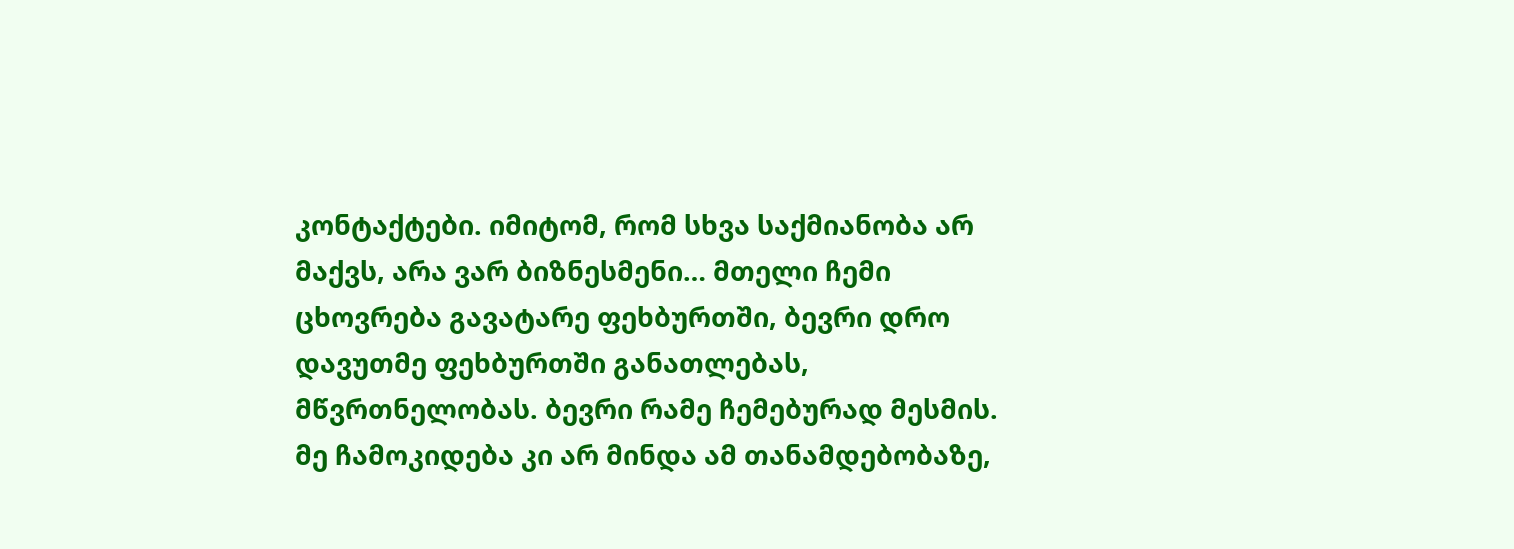კონტაქტები. იმიტომ, რომ სხვა საქმიანობა არ მაქვს, არა ვარ ბიზნესმენი… მთელი ჩემი ცხოვრება გავატარე ფეხბურთში, ბევრი დრო დავუთმე ფეხბურთში განათლებას, მწვრთნელობას. ბევრი რამე ჩემებურად მესმის. მე ჩამოკიდება კი არ მინდა ამ თანამდებობაზე,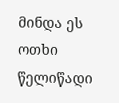მინდა ეს ოთხი წელიწადი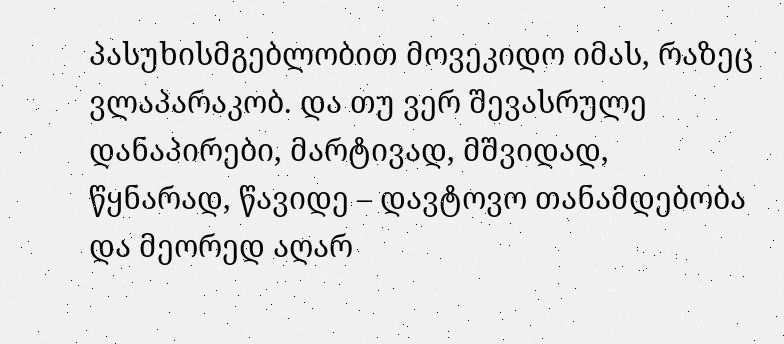პასუხისმგებლობით მოვეკიდო იმას, რაზეც ვლაპარაკობ. და თუ ვერ შევასრულე დანაპირები, მარტივად, მშვიდად, წყნარად, წავიდე – დავტოვო თანამდებობა და მეორედ აღარ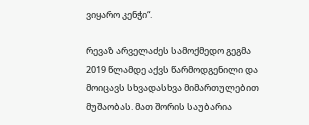ვიყარო კენჭი“.

რევაზ არველაძეს სამოქმედო გეგმა 2019 წლამდე აქვს წარმოდგენილი და მოიცავს სხვადასხვა მიმართულებით მუშაობას. მათ შორის საუბარია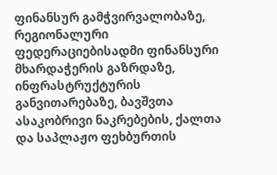ფინანსურ გამჭვირვალობაზე, რეგიონალური ფედერაციებისადმი ფინანსური მხარდაჭერის გაზრდაზე, ინფრასტრუქტურის განვითარებაზე, ბავშვთა ასაკობრივი ნაკრებების, ქალთა და საპლაჟო ფეხბურთის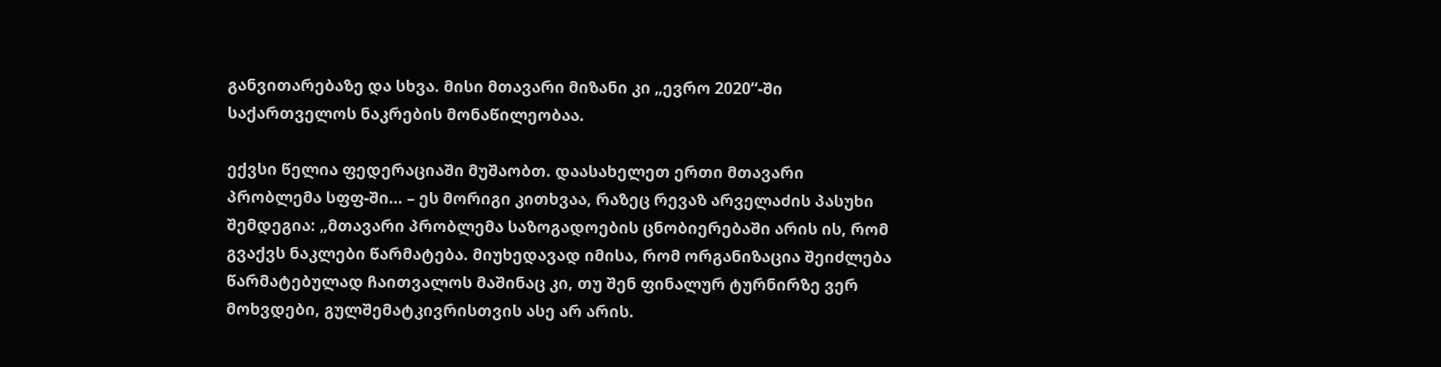განვითარებაზე და სხვა. მისი მთავარი მიზანი კი „ევრო 2020“-ში საქართველოს ნაკრების მონაწილეობაა.

ექვსი წელია ფედერაციაში მუშაობთ. დაასახელეთ ერთი მთავარი პრობლემა სფფ-ში… – ეს მორიგი კითხვაა, რაზეც რევაზ არველაძის პასუხი შემდეგია: „მთავარი პრობლემა საზოგადოების ცნობიერებაში არის ის, რომ გვაქვს ნაკლები წარმატება. მიუხედავად იმისა, რომ ორგანიზაცია შეიძლება წარმატებულად ჩაითვალოს მაშინაც კი, თუ შენ ფინალურ ტურნირზე ვერ მოხვდები, გულშემატკივრისთვის ასე არ არის.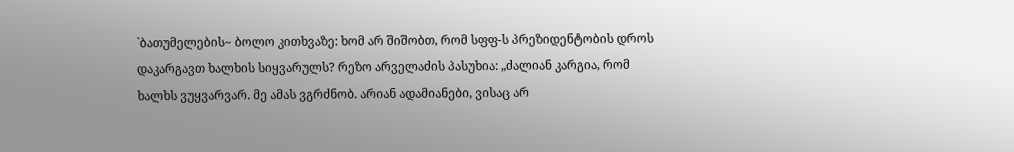`ბათუმელების~ ბოლო კითხვაზე: ხომ არ შიშობთ, რომ სფფ-ს პრეზიდენტობის დროს დაკარგავთ ხალხის სიყვარულს? რეზო არველაძის პასუხია: „ძალიან კარგია, რომ ხალხს ვუყვარვარ. მე ამას ვგრძნობ. არიან ადამიანები, ვისაც არ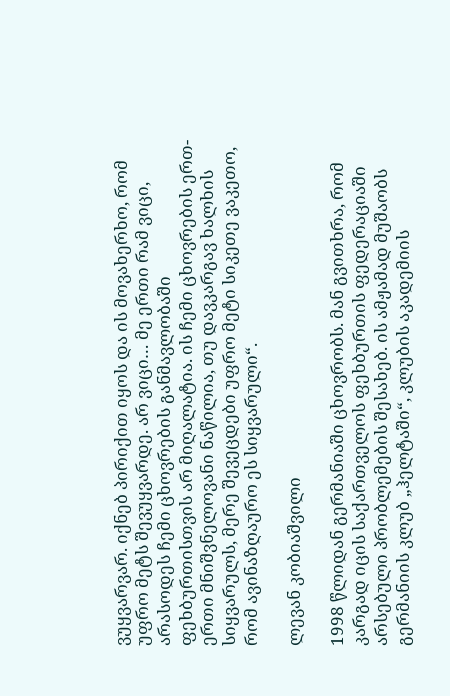ვუყვარვარ. იქნებ პირიქით იყოს და ის მოვახერხო, რომ უფრო მეტს შევუყვარდე. არ ვიცი… მე ერთი რამ ვიცი, არასოდეს ჩემი ცხოვრების განმავლობაში ფეხბურთისთვის არ მიღალატია. ის ჩემი ცხოვრების ერთ-ერთი მნიშვნელოვანი ნაწილია, თუ დავკარგავ ხალხის სიყვარულს, მერე შევეცდები უფრო მეტი სიკეთე ვაკეთო, რომ ავინაზღაურო ეს სიყვარული“.

ლევან კობიაშვილი

1998 წლიდან გერმანიაში ცხოვრობს. მან გვითხრა, რომ კარგად იცის საქართველოს ფეხბურთის ფედერაციაში არსებული პრობლემების შესახებ. ის ამჟამად მუშაობს გერმანიის კლუბ „ჰელტაში“, კლუბის აკადემიის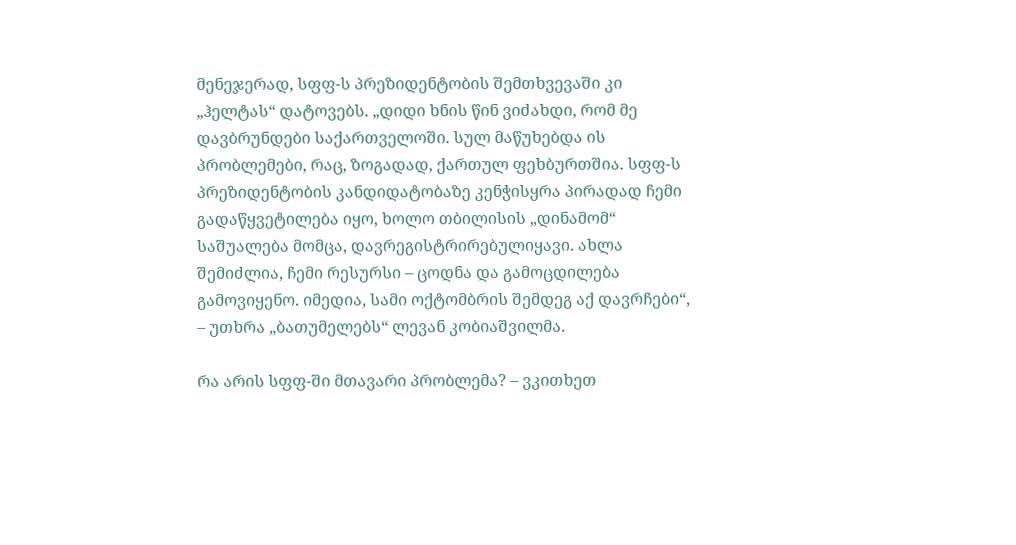მენეჯერად, სფფ-ს პრეზიდენტობის შემთხვევაში კი „ჰელტას“ დატოვებს. „დიდი ხნის წინ ვიძახდი, რომ მე დავბრუნდები საქართველოში. სულ მაწუხებდა ის პრობლემები, რაც, ზოგადად, ქართულ ფეხბურთშია. სფფ-ს პრეზიდენტობის კანდიდატობაზე კენჭისყრა პირადად ჩემი გადაწყვეტილება იყო, ხოლო თბილისის „დინამომ“ საშუალება მომცა, დავრეგისტრირებულიყავი. ახლა შემიძლია, ჩემი რესურსი – ცოდნა და გამოცდილება გამოვიყენო. იმედია, სამი ოქტომბრის შემდეგ აქ დავრჩები“, – უთხრა „ბათუმელებს“ ლევან კობიაშვილმა.

რა არის სფფ-ში მთავარი პრობლემა? – ვკითხეთ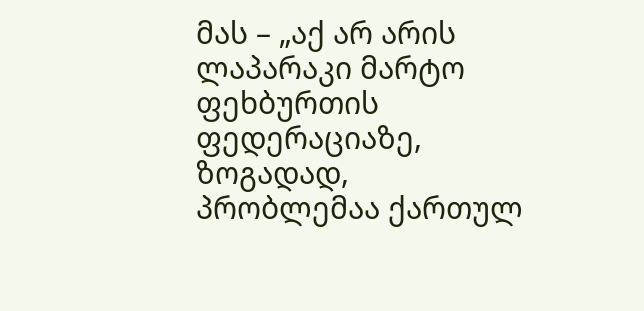მას – „აქ არ არის ლაპარაკი მარტო ფეხბურთის ფედერაციაზე, ზოგადად, პრობლემაა ქართულ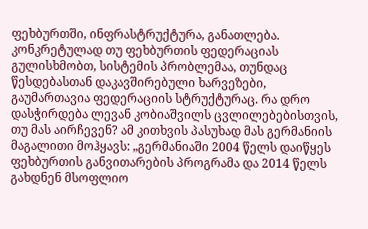ფეხბურთში, ინფრასტრუქტურა, განათლება. კონკრეტულად თუ ფეხბურთის ფედერაციას გულისხმობთ, სისტემის პრობლემაა, თუნდაც წესდებასთან დაკავშირებული ხარვეზები, გაუმართავია ფედერაციის სტრუქტურაც. რა დრო დასჭირდება ლევან კობიაშვილს ცვლილებებისთვის, თუ მას აირჩევენ? ამ კითხვის პასუხად მას გერმანიის მაგალითი მოჰყავს: „გერმანიაში 2004 წელს დაიწყეს ფეხბურთის განვითარების პროგრამა და 2014 წელს გახდნენ მსოფლიო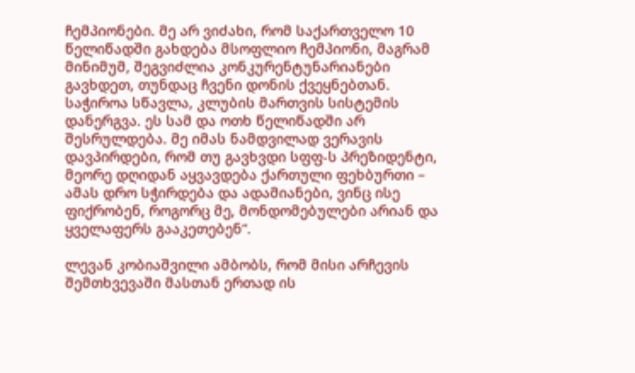ჩემპიონები. მე არ ვიძახი, რომ საქართველო 10 წელიწადში გახდება მსოფლიო ჩემპიონი, მაგრამ მინიმუმ, შეგვიძლია კონკურენტუნარიანები გავხდეთ, თუნდაც ჩვენი დონის ქვეყნებთან. საჭიროა სწავლა, კლუბის მართვის სისტემის დანერგვა. ეს სამ და ოთხ წელიწადში არ შესრულდება. მე იმას ნამდვილად ვერავის დავპირდები, რომ თუ გავხვდი სფფ-ს პრეზიდენტი, მეორე დღიდან აყვავდება ქართული ფეხბურთი – ამას დრო სჭირდება და ადამიანები, ვინც ისე ფიქრობენ, როგორც მე, მონდომებულები არიან და ყველაფერს გააკეთებენ“.

ლევან კობიაშვილი ამბობს, რომ მისი არჩევის შემთხვევაში მასთან ერთად ის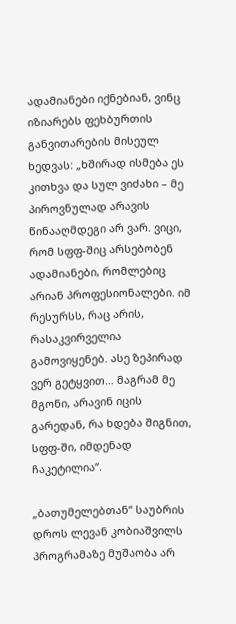ადამიანები იქნებიან, ვინც იზიარებს ფეხბურთის განვითარების მისეულ ხედვას: „ხშირად ისმება ეს კითხვა და სულ ვიძახი – მე პიროვნულად არავის წინააღმდეგი არ ვარ. ვიცი, რომ სფფ-შიც არსებობენ ადამიანები, რომლებიც არიან პროფესიონალები. იმ რესურსს, რაც არის, რასაკვირველია გამოვიყენებ. ასე ზეპირად ვერ გეტყვით… მაგრამ მე მგონი, არავინ იცის გარედან, რა ხდება შიგნით, სფფ-ში, იმდენად ჩაკეტილია“.

„ბათუმელებთან“ საუბრის დროს ლევან კობიაშვილს პროგრამაზე მუშაობა არ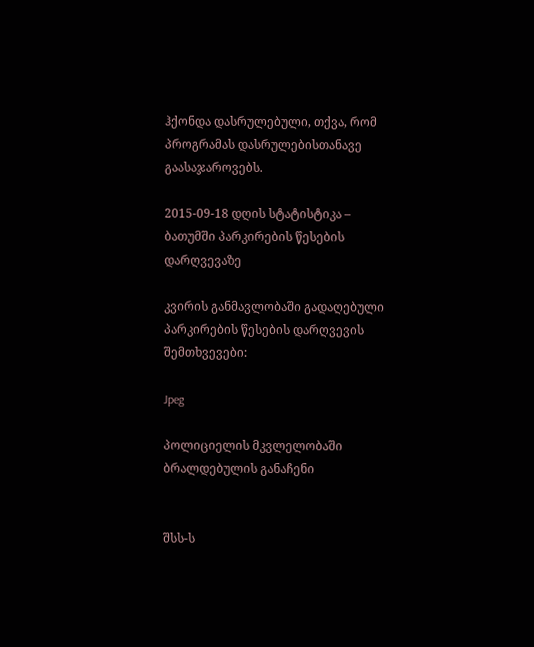ჰქონდა დასრულებული, თქვა, რომ პროგრამას დასრულებისთანავე გაასაჯაროვებს.

2015-09-18 დღის სტატისტიკა – ბათუმში პარკირების წესების დარღვევაზე

კვირის განმავლობაში გადაღებული პარკირების წესების დარღვევის შემთხვევები:

Jpeg

პოლიციელის მკვლელობაში ბრალდებულის განაჩენი


შსს-ს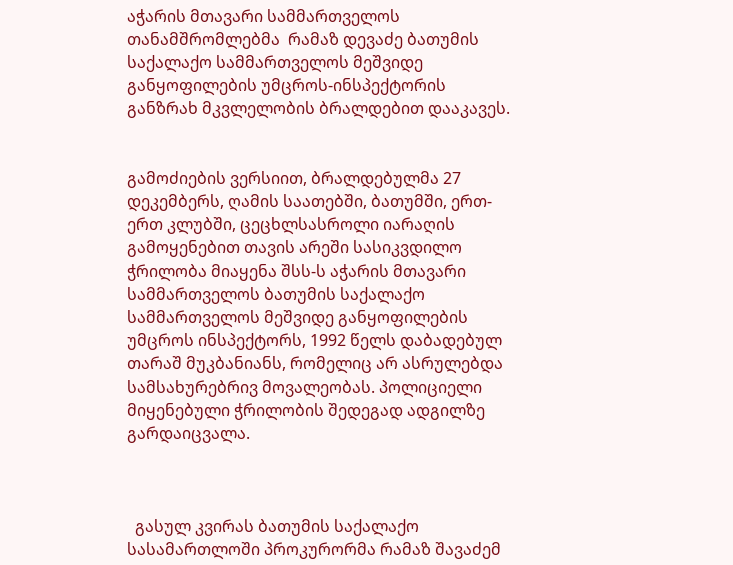აჭარის მთავარი სამმართველოს თანამშრომლებმა  რამაზ დევაძე ბათუმის საქალაქო სამმართველოს მეშვიდე განყოფილების უმცროს-ინსპექტორის განზრახ მკვლელობის ბრალდებით დააკავეს.


გამოძიების ვერსიით, ბრალდებულმა 27 დეკემბერს, ღამის საათებში, ბათუმში, ერთ-ერთ კლუბში, ცეცხლსასროლი იარაღის გამოყენებით თავის არეში სასიკვდილო ჭრილობა მიაყენა შსს-ს აჭარის მთავარი სამმართველოს ბათუმის საქალაქო სამმართველოს მეშვიდე განყოფილების უმცროს ინსპექტორს, 1992 წელს დაბადებულ თარაშ მუკბანიანს, რომელიც არ ასრულებდა სამსახურებრივ მოვალეობას. პოლიციელი მიყენებული ჭრილობის შედეგად ადგილზე გარდაიცვალა.



  გასულ კვირას ბათუმის საქალაქო სასამართლოში პროკურორმა რამაზ შავაძემ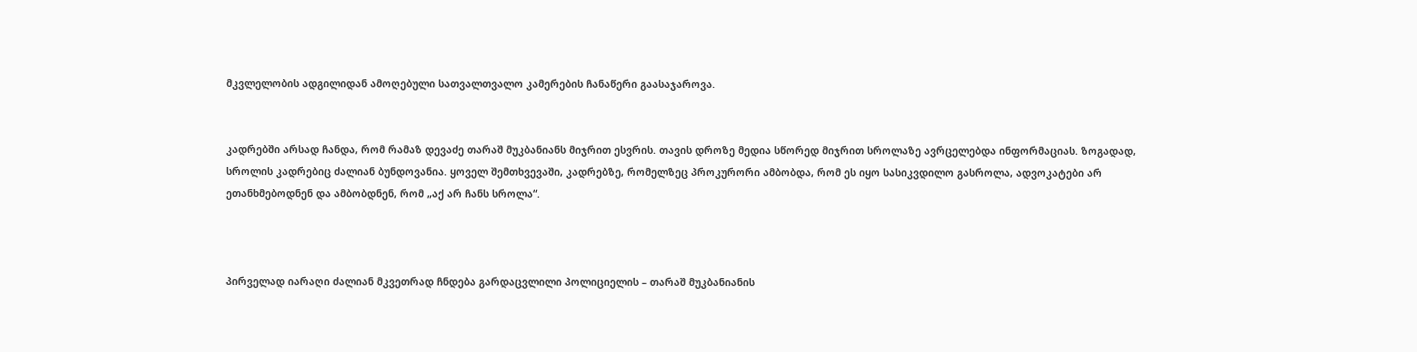მკვლელობის ადგილიდან ამოღებული სათვალთვალო კამერების ჩანაწერი გაასაჯაროვა.


კადრებში არსად ჩანდა, რომ რამაზ დევაძე თარაშ მუკბანიანს მიჯრით ესვრის. თავის დროზე მედია სწორედ მიჯრით სროლაზე ავრცელებდა ინფორმაციას. ზოგადად, სროლის კადრებიც ძალიან ბუნდოვანია. ყოველ შემთხვევაში, კადრებზე, რომელზეც პროკურორი ამბობდა, რომ ეს იყო სასიკვდილო გასროლა, ადვოკატები არ ეთანხმებოდნენ და ამბობდნენ, რომ „აქ არ ჩანს სროლა“.



პირველად იარაღი ძალიან მკვეთრად ჩნდება გარდაცვლილი პოლიციელის – თარაშ მუკბანიანის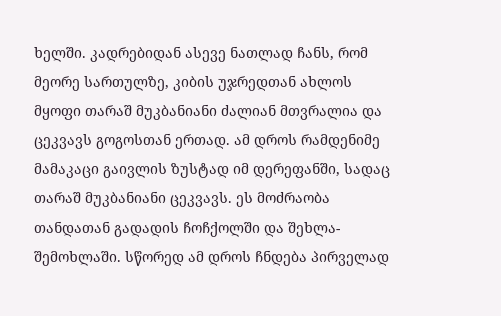ხელში. კადრებიდან ასევე ნათლად ჩანს, რომ მეორე სართულზე, კიბის უჯრედთან ახლოს მყოფი თარაშ მუკბანიანი ძალიან მთვრალია და ცეკვავს გოგოსთან ერთად. ამ დროს რამდენიმე მამაკაცი გაივლის ზუსტად იმ დერეფანში, სადაც თარაშ მუკბანიანი ცეკვავს. ეს მოძრაობა თანდათან გადადის ჩოჩქოლში და შეხლა-შემოხლაში. სწორედ ამ დროს ჩნდება პირველად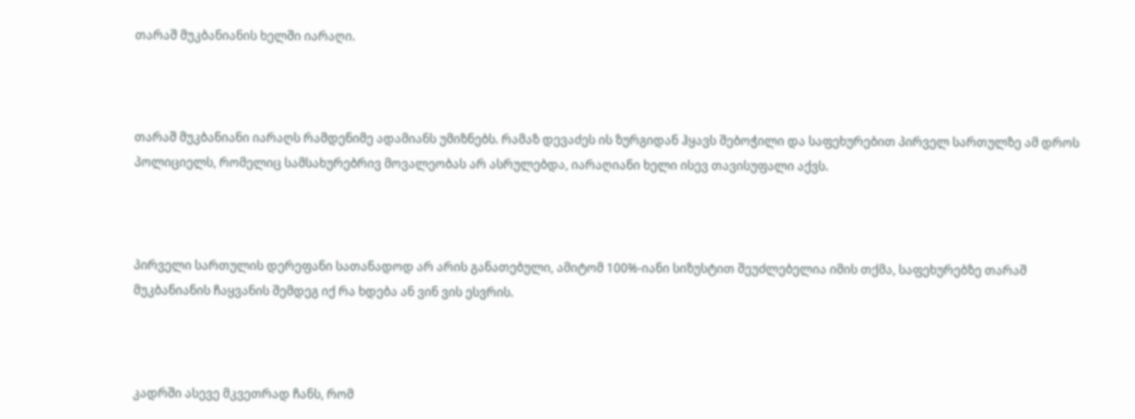თარაშ მუკბანიანის ხელში იარაღი.



თარაშ მუკბანიანი იარაღს რამდენიმე ადამიანს უმიზნებს. რამაზ დევაძეს ის ზურგიდან ჰყავს შებოჭილი და საფეხურებით პირველ სართულზე ამ დროს პოლიციელს, რომელიც სამსახურებრივ მოვალეობას არ ასრულებდა, იარაღიანი ხელი ისევ თავისუფალი აქვს.



პირველი სართულის დერეფანი სათანადოდ არ არის განათებული, ამიტომ 100%-იანი სიზუსტით შეუძლებელია იმის თქმა, საფეხურებზე თარაშ მუკბანიანის ჩაყვანის შემდეგ იქ რა ხდება ან ვინ ვის ესვრის.



კადრში ასევე მკვეთრად ჩანს, რომ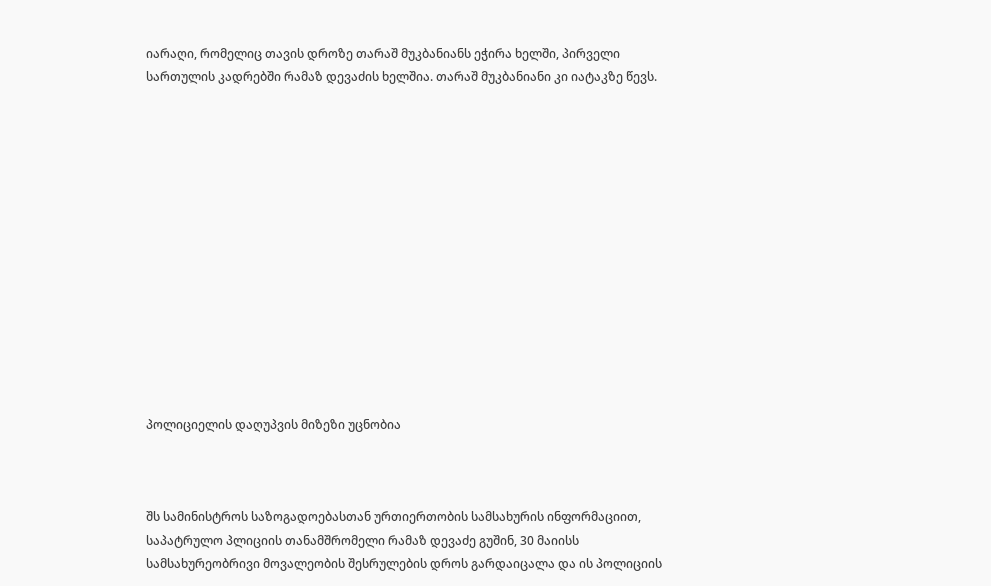იარაღი, რომელიც თავის დროზე თარაშ მუკბანიანს ეჭირა ხელში, პირველი სართულის კადრებში რამაზ დევაძის ხელშია. თარაშ მუკბანიანი კი იატაკზე წევს.














პოლიციელის დაღუპვის მიზეზი უცნობია



შს სამინისტროს საზოგადოებასთან ურთიერთობის სამსახურის ინფორმაციით, საპატრულო პლიციის თანამშრომელი რამაზ დევაძე გუშინ, 30 მაიისს სამსახურეობრივი მოვალეობის შესრულების დროს გარდაიცალა და ის პოლიციის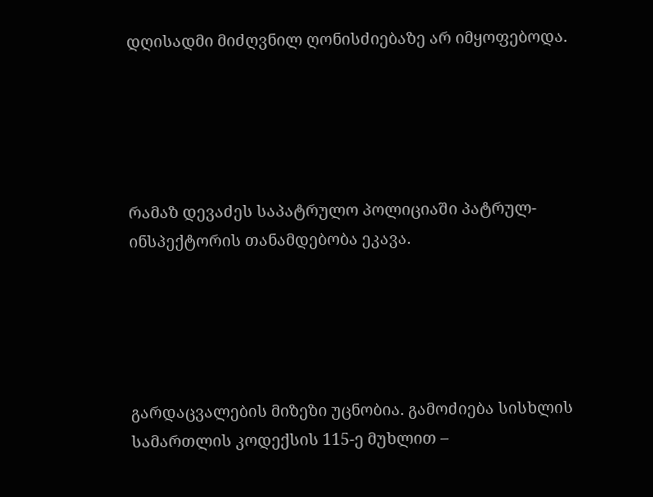დღისადმი მიძღვნილ ღონისძიებაზე არ იმყოფებოდა.





რამაზ დევაძეს საპატრულო პოლიციაში პატრულ-ინსპექტორის თანამდებობა ეკავა.





გარდაცვალების მიზეზი უცნობია. გამოძიება სისხლის სამართლის კოდექსის 115-ე მუხლით –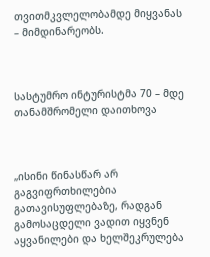თვითმკვლელობამდე მიყვანას – მიმდინარეობს.



სასტუმრო ინტურისტმა 70 – მდე თანამშრომელი დაითხოვა



„ისინი წინასწარ არ გაგვიფრთხილებია გათავისუფლებაზე, რადგან გამოსაცდელი ვადით იყვნენ აყვანილები და ხელშეკრულება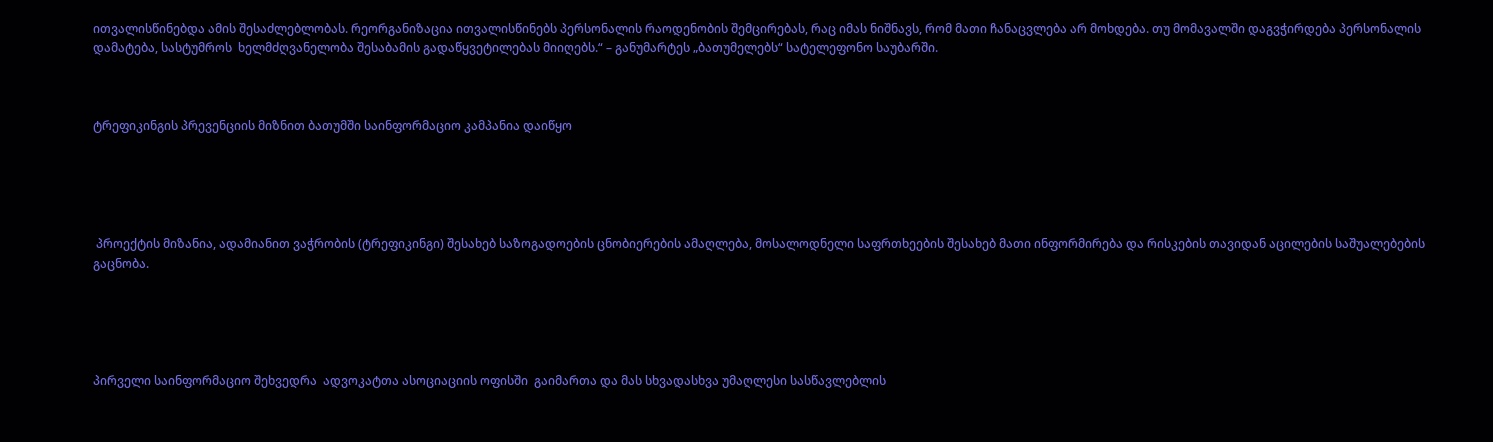ითვალისწინებდა ამის შესაძლებლობას. რეორგანიზაცია ითვალისწინებს პერსონალის რაოდენობის შემცირებას, რაც იმას ნიშნავს, რომ მათი ჩანაცვლება არ მოხდება. თუ მომავალში დაგვჭირდება პერსონალის დამატება, სასტუმროს  ხელმძღვანელობა შესაბამის გადაწყვეტილებას მიიღებს.“ – განუმარტეს „ბათუმელებს“ სატელეფონო საუბარში.



ტრეფიკინგის პრევენციის მიზნით ბათუმში საინფორმაციო კამპანია დაიწყო





 პროექტის მიზანია, ადამიანით ვაჭრობის (ტრეფიკინგი) შესახებ საზოგადოების ცნობიერების ამაღლება, მოსალოდნელი საფრთხეების შესახებ მათი ინფორმირება და რისკების თავიდან აცილების საშუალებების გაცნობა.





პირველი საინფორმაციო შეხვედრა  ადვოკატთა ასოციაციის ოფისში  გაიმართა და მას სხვადასხვა უმაღლესი სასწავლებლის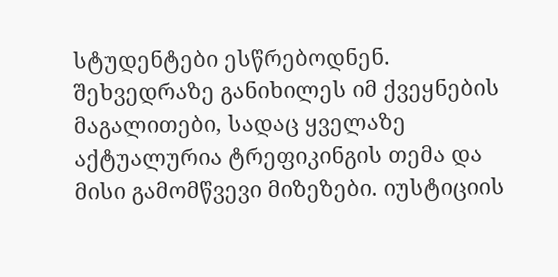სტუდენტები ესწრებოდნენ. შეხვედრაზე განიხილეს იმ ქვეყნების მაგალითები, სადაც ყველაზე აქტუალურია ტრეფიკინგის თემა და მისი გამომწვევი მიზეზები. იუსტიციის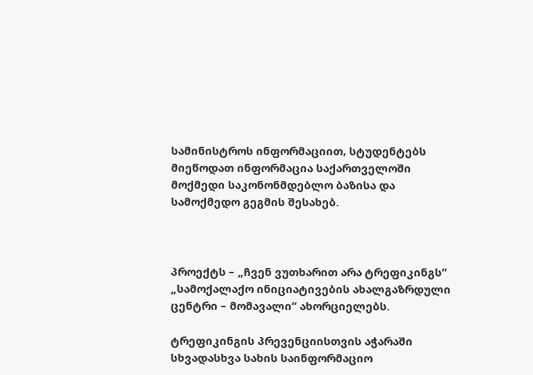სამინისტროს ინფორმაციით, სტუდენტებს მიეწოდათ ინფორმაცია საქართველოში მოქმედი საკონონმდებლო ბაზისა და სამოქმედო გეგმის შესახებ.



პროექტს – „ჩვენ ვუთხარით არა ტრეფიკინგს“ „სამოქალაქო ინიციატივების ახალგაზრდული ცენტრი – მომავალი“ ახორციელებს.

ტრეფიკინგის პრევენციისთვის აჭარაში სხვადასხვა სახის საინფორმაციო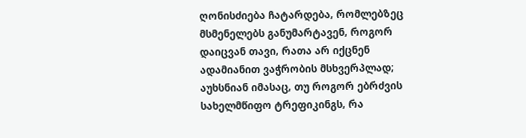ღონისძიება ჩატარდება, რომლებზეც მსმენელებს განუმარტავენ, როგორ დაიცვან თავი, რათა არ იქცნენ ადამიანით ვაჭრობის მსხვერპლად; აუხსნიან იმასაც, თუ როგორ ებრძვის სახელმწიფო ტრეფიკინგს, რა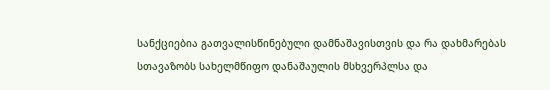სანქციებია გათვალისწინებული დამნაშავისთვის და რა დახმარებას სთავაზობს სახელმწიფო დანაშაულის მსხვერპლსა და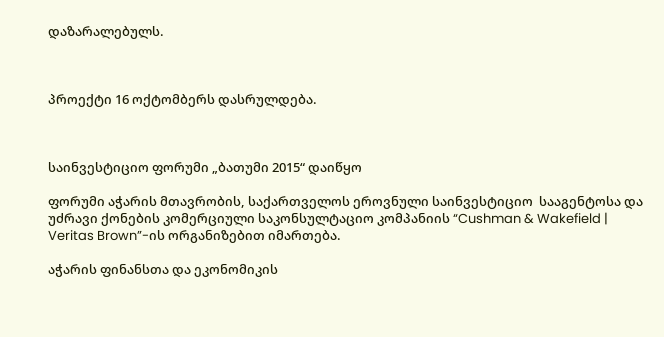დაზარალებულს.



პროექტი 16 ოქტომბერს დასრულდება.



საინვესტიციო ფორუმი „ბათუმი 2015“ დაიწყო

ფორუმი აჭარის მთავრობის, საქართველოს ეროვნული საინვესტიციო  სააგენტოსა და უძრავი ქონების კომერციული საკონსულტაციო კომპანიის “Cushman & Wakefield | Veritas Brown”-ის ორგანიზებით იმართება.

აჭარის ფინანსთა და ეკონომიკის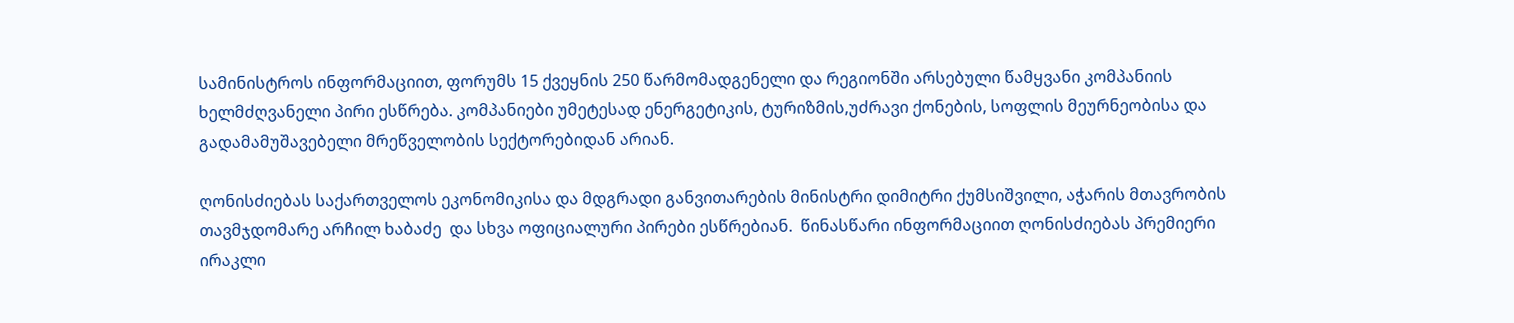სამინისტროს ინფორმაციით, ფორუმს 15 ქვეყნის 250 წარმომადგენელი და რეგიონში არსებული წამყვანი კომპანიის ხელმძღვანელი პირი ესწრება. კომპანიები უმეტესად ენერგეტიკის, ტურიზმის,უძრავი ქონების, სოფლის მეურნეობისა და გადამამუშავებელი მრეწველობის სექტორებიდან არიან.

ღონისძიებას საქართველოს ეკონომიკისა და მდგრადი განვითარების მინისტრი დიმიტრი ქუმსიშვილი, აჭარის მთავრობის თავმჯდომარე არჩილ ხაბაძე  და სხვა ოფიციალური პირები ესწრებიან.  წინასწარი ინფორმაციით ღონისძიებას პრემიერი ირაკლი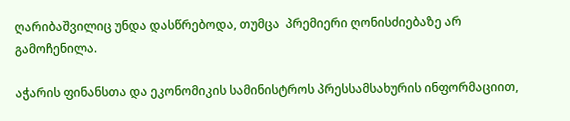ღარიბაშვილიც უნდა დასწრებოდა, თუმცა  პრემიერი ღონისძიებაზე არ გამოჩენილა.

აჭარის ფინანსთა და ეკონომიკის სამინისტროს პრესსამსახურის ინფორმაციით,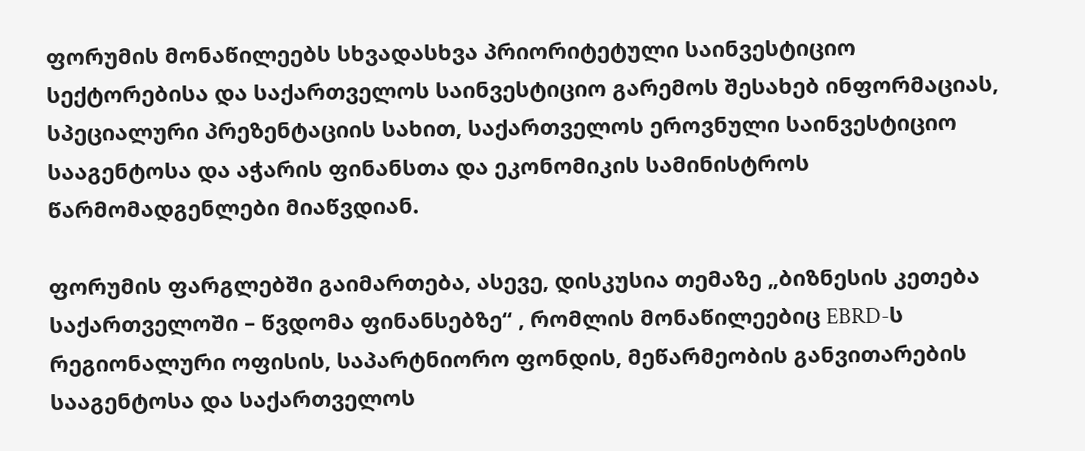ფორუმის მონაწილეებს სხვადასხვა პრიორიტეტული საინვესტიციო სექტორებისა და საქართველოს საინვესტიციო გარემოს შესახებ ინფორმაციას, სპეციალური პრეზენტაციის სახით, საქართველოს ეროვნული საინვესტიციო სააგენტოსა და აჭარის ფინანსთა და ეკონომიკის სამინისტროს წარმომადგენლები მიაწვდიან.

ფორუმის ფარგლებში გაიმართება, ასევე, დისკუსია თემაზე „ბიზნესის კეთება საქართველოში – წვდომა ფინანსებზე“ , რომლის მონაწილეებიც EBRD-ს რეგიონალური ოფისის, საპარტნიორო ფონდის, მეწარმეობის განვითარების სააგენტოსა და საქართველოს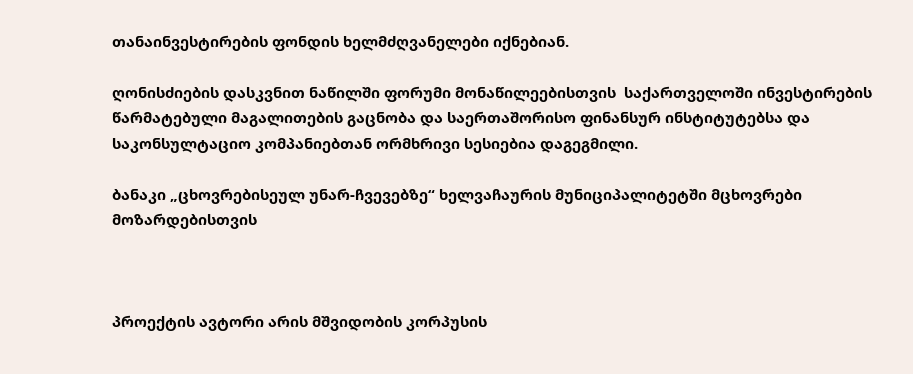თანაინვესტირების ფონდის ხელმძღვანელები იქნებიან.

ღონისძიების დასკვნით ნაწილში ფორუმი მონაწილეებისთვის  საქართველოში ინვესტირების წარმატებული მაგალითების გაცნობა და საერთაშორისო ფინანსურ ინსტიტუტებსა და საკონსულტაციო კომპანიებთან ორმხრივი სესიებია დაგეგმილი.

ბანაკი „ცხოვრებისეულ უნარ-ჩვევებზე“ ხელვაჩაურის მუნიციპალიტეტში მცხოვრები მოზარდებისთვის



პროექტის ავტორი არის მშვიდობის კორპუსის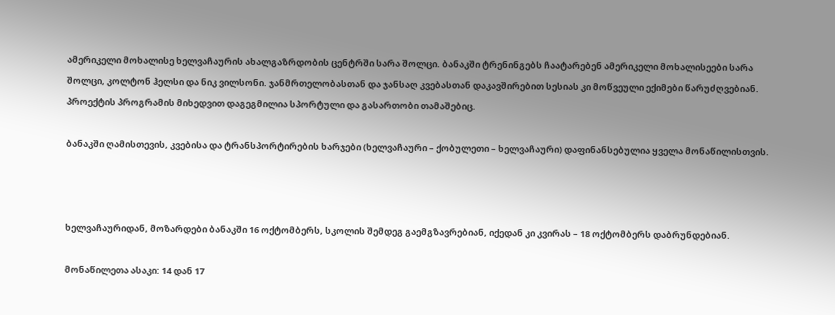ამერიკელი მოხალისე ხელვაჩაურის ახალგაზრდობის ცენტრში სარა შოლცი. ბანაკში ტრენინგებს ჩაატარებენ ამერიკელი მოხალისეები სარა შოლცი, კოლტონ ჰელსი და ნიკ ვილსონი. ჯანმრთელობასთან და ჯანსაღ კვებასთან დაკავშირებით სესიას კი მოწვეული ექიმები წარუძღვებიან. პროექტის პროგრამის მიხედვით დაგეგმილია სპორტული და გასართობი თამაშებიც.

ბანაკში ღამისთევის, კვებისა და ტრანსპორტირების ხარჯები (ხელვაჩაური – ქობულეთი – ხელვაჩაური) დაფინანსებულია ყველა მონაწილისთვის.



ხელვაჩაურიდან, მოზარდები ბანაკში 16 ოქტომბერს, სკოლის შემდეგ გაემგზავრებიან, იქედან კი კვირას – 18 ოქტომბერს დაბრუნდებიან.

მონაწილეთა ასაკი: 14 დან 17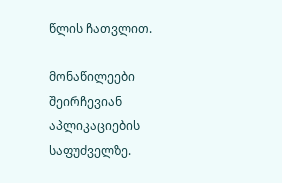წლის ჩათვლით.

მონაწილეები შეირჩევიან აპლიკაციების საფუძველზე.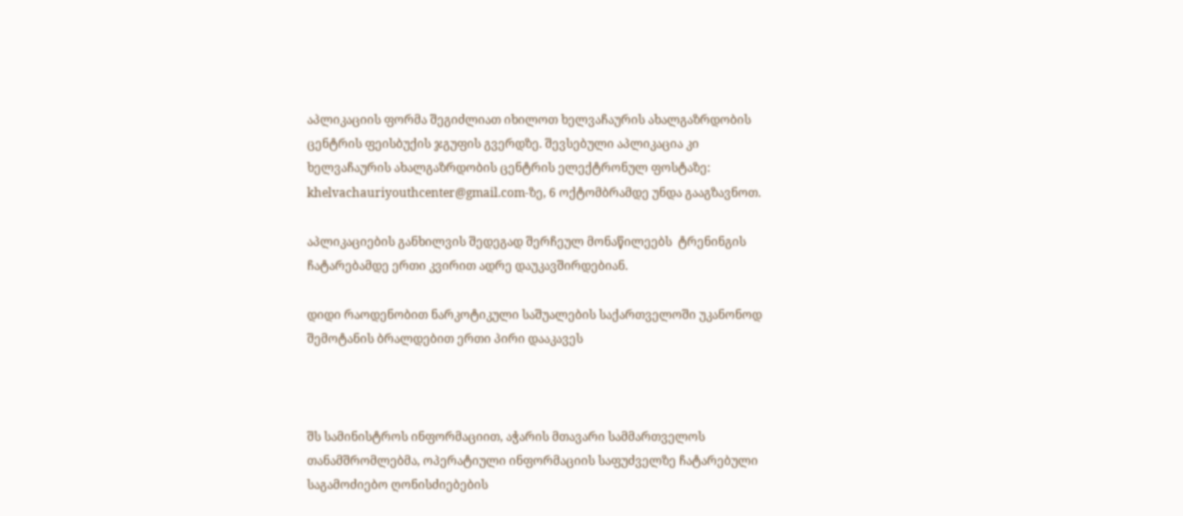აპლიკაციის ფორმა შეგიძლიათ იხილოთ ხელვაჩაურის ახალგაზრდობის ცენტრის ფეისბუქის ჯგუფის გვერდზე. შევსებული აპლიკაცია კი  ხელვაჩაურის ახალგაზრდობის ცენტრის ელექტრონულ ფოსტაზე: khelvachauriyouthcenter@gmail.com-ზე, 6 ოქტომბრამდე უნდა გააგზავნოთ.

აპლიკაციების განხილვის შედეგად შერჩეულ მონაწილეებს  ტრენინგის ჩატარებამდე ერთი კვირით ადრე დაუკავშირდებიან.

დიდი რაოდენობით ნარკოტიკული საშუალების საქართველოში უკანონოდ შემოტანის ბრალდებით ერთი პირი დააკავეს



შს სამინისტროს ინფორმაციით, აჭარის მთავარი სამმართველოს თანამშრომლებმა, ოპერატიული ინფორმაციის საფუძველზე ჩატარებული საგამოძიებო ღონისძიებების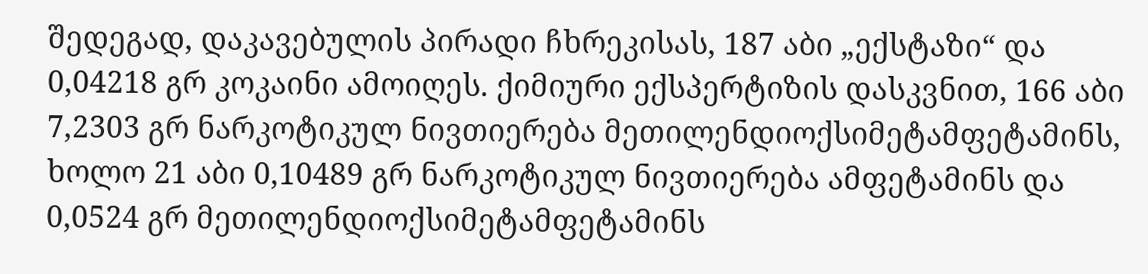შედეგად, დაკავებულის პირადი ჩხრეკისას, 187 აბი „ექსტაზი“ და 0,04218 გრ კოკაინი ამოიღეს. ქიმიური ექსპერტიზის დასკვნით, 166 აბი 7,2303 გრ ნარკოტიკულ ნივთიერება მეთილენდიოქსიმეტამფეტამინს, ხოლო 21 აბი 0,10489 გრ ნარკოტიკულ ნივთიერება ამფეტამინს და 0,0524 გრ მეთილენდიოქსიმეტამფეტამინს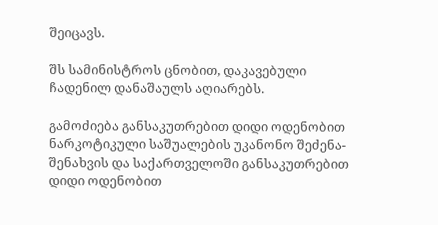შეიცავს.

შს სამინისტროს ცნობით, დაკავებული ჩადენილ დანაშაულს აღიარებს.

გამოძიება განსაკუთრებით დიდი ოდენობით ნარკოტიკული საშუალების უკანონო შეძენა-შენახვის და საქართველოში განსაკუთრებით დიდი ოდენობით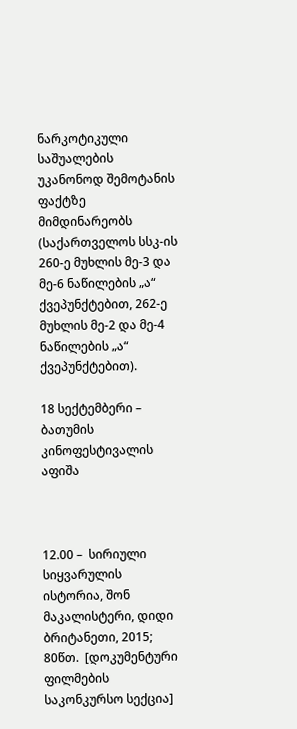ნარკოტიკული საშუალების უკანონოდ შემოტანის ფაქტზე მიმდინარეობს (საქართველოს სსკ-ის 260-ე მუხლის მე-3 და მე-6 ნაწილების „ა“ ქვეპუნქტებით, 262-ე მუხლის მე-2 და მე-4 ნაწილების „ა“ ქვეპუნქტებით).

18 სექტემბერი – ბათუმის კინოფესტივალის აფიშა



12.00 –  სირიული სიყვარულის ისტორია, შონ მაკალისტერი, დიდი ბრიტანეთი, 2015; 80წთ.  [დოკუმენტური ფილმების საკონკურსო სექცია]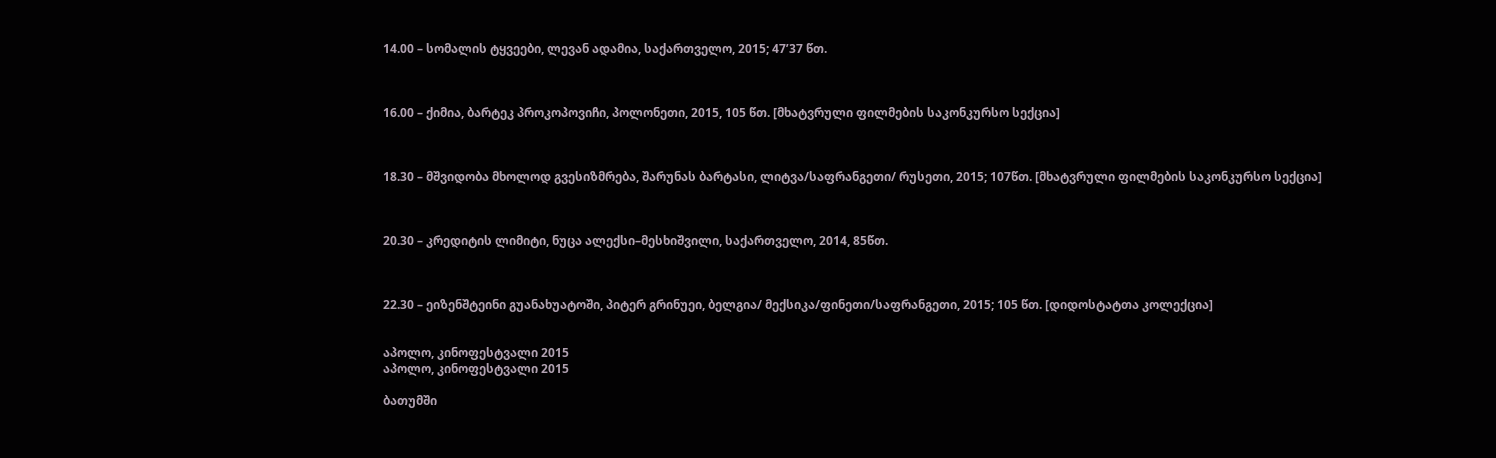14.00 – სომალის ტყვეები, ლევან ადამია, საქართველო, 2015; 47’37 წთ.



16.00 – ქიმია, ბარტეკ პროკოპოვიჩი, პოლონეთი, 2015, 105 წთ. [მხატვრული ფილმების საკონკურსო სექცია]



18.30 – მშვიდობა მხოლოდ გვესიზმრება, შარუნას ბარტასი, ლიტვა/საფრანგეთი/ რუსეთი, 2015; 107წთ. [მხატვრული ფილმების საკონკურსო სექცია]



20.30 – კრედიტის ლიმიტი, ნუცა ალექსი–მესხიშვილი, საქართველო, 2014, 85წთ.



22.30 – ეიზენშტეინი გუანახუატოში, პიტერ გრინუეი, ბელგია/ მექსიკა/ფინეთი/საფრანგეთი, 2015; 105 წთ. [დიდოსტატთა კოლექცია]


აპოლო, კინოფესტვალი 2015
აპოლო, კინოფესტვალი 2015

ბათუმში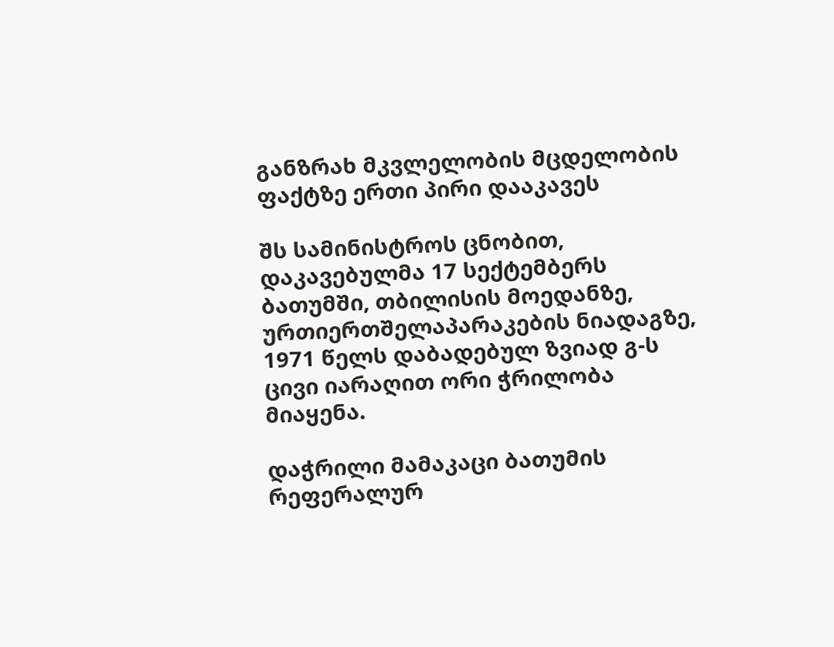განზრახ მკვლელობის მცდელობის ფაქტზე ერთი პირი დააკავეს

შს სამინისტროს ცნობით, დაკავებულმა 17 სექტემბერს ბათუმში, თბილისის მოედანზე, ურთიერთშელაპარაკების ნიადაგზე, 1971 წელს დაბადებულ ზვიად გ-ს ცივი იარაღით ორი ჭრილობა მიაყენა.

დაჭრილი მამაკაცი ბათუმის რეფერალურ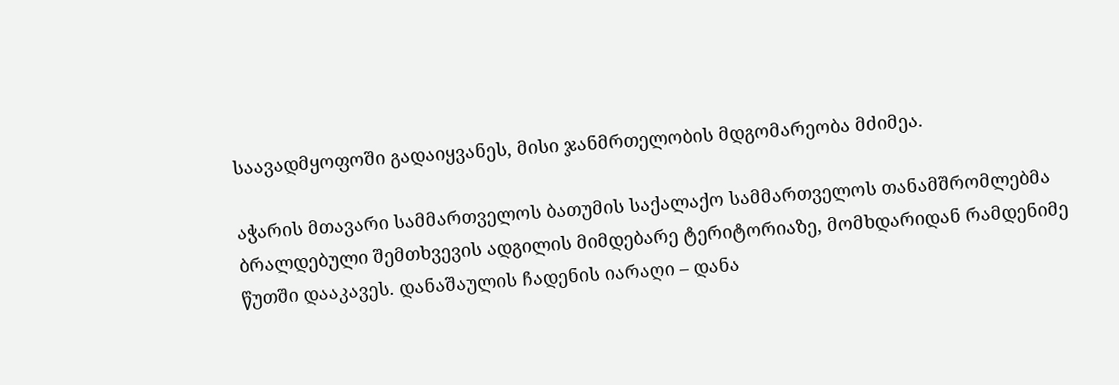საავადმყოფოში გადაიყვანეს, მისი ჯანმრთელობის მდგომარეობა მძიმეა.

აჭარის მთავარი სამმართველოს ბათუმის საქალაქო სამმართველოს თანამშრომლებმა ბრალდებული შემთხვევის ადგილის მიმდებარე ტერიტორიაზე, მომხდარიდან რამდენიმე წუთში დააკავეს. დანაშაულის ჩადენის იარაღი – დანა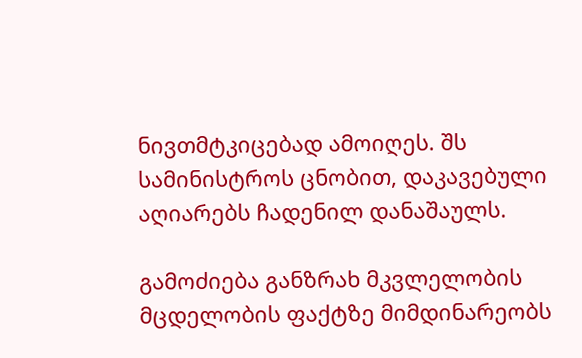ნივთმტკიცებად ამოიღეს. შს სამინისტროს ცნობით, დაკავებული აღიარებს ჩადენილ დანაშაულს.

გამოძიება განზრახ მკვლელობის მცდელობის ფაქტზე მიმდინარეობს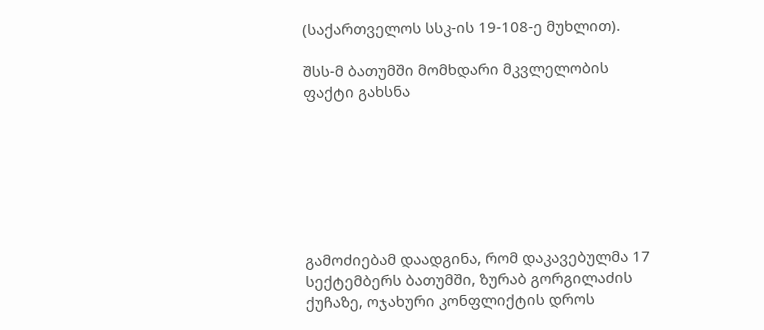(საქართველოს სსკ-ის 19-108-ე მუხლით).

შსს-მ ბათუმში მომხდარი მკვლელობის ფაქტი გახსნა







გამოძიებამ დაადგინა, რომ დაკავებულმა 17 სექტემბერს ბათუმში, ზურაბ გორგილაძის ქუჩაზე, ოჯახური კონფლიქტის დროს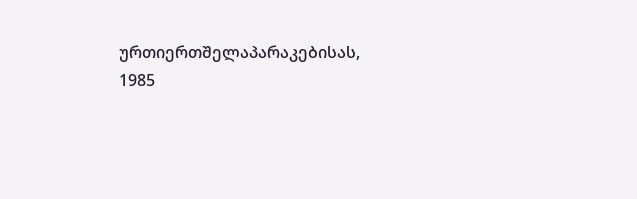ურთიერთშელაპარაკებისას, 1985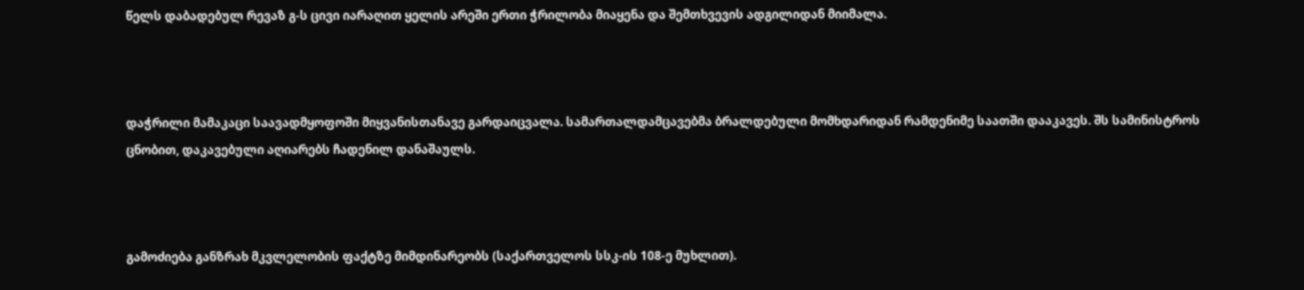წელს დაბადებულ რევაზ გ-ს ცივი იარაღით ყელის არეში ერთი ჭრილობა მიაყენა და შემთხვევის ადგილიდან მიიმალა.



დაჭრილი მამაკაცი საავადმყოფოში მიყვანისთანავე გარდაიცვალა. სამართალდამცავებმა ბრალდებული მომხდარიდან რამდენიმე საათში დააკავეს. შს სამინისტროს ცნობით, დაკავებული აღიარებს ჩადენილ დანაშაულს.



გამოძიება განზრახ მკვლელობის ფაქტზე მიმდინარეობს (საქართველოს სსკ-ის 108-ე მუხლით).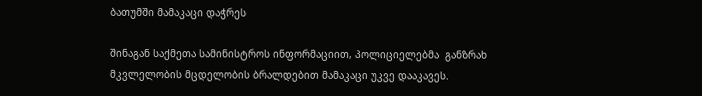ბათუმში მამაკაცი დაჭრეს

შინაგან საქმეთა სამინისტროს ინფორმაციით, პოლიციელებმა  განზრახ მკვლელობის მცდელობის ბრალდებით მამაკაცი უკვე დააკავეს.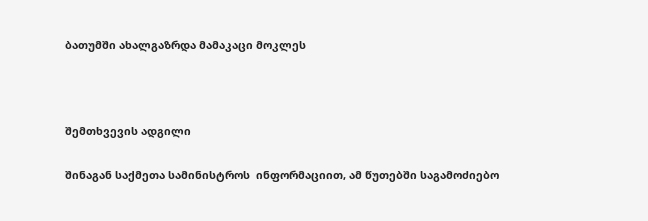ბათუმში ახალგაზრდა მამაკაცი მოკლეს



შემთხვევის ადგილი

შინაგან საქმეთა სამინისტროს  ინფორმაციით, ამ წუთებში საგამოძიებო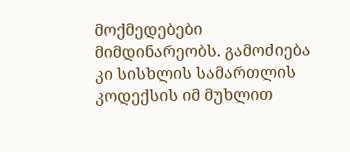მოქმედებები მიმდინარეობს. გამოძიება კი სისხლის სამართლის კოდექსის იმ მუხლით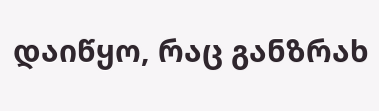დაიწყო, რაც განზრახ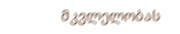მკვლელობას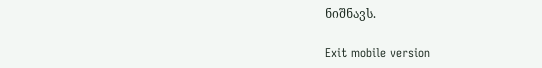ნიშნავს.

Exit mobile version